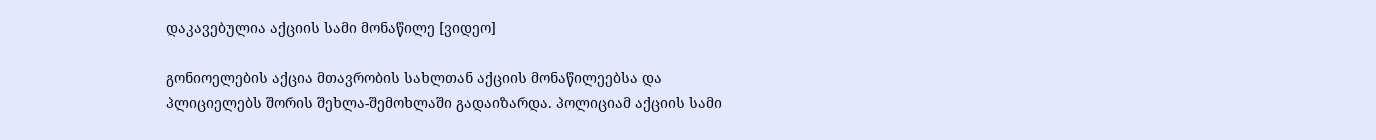დაკავებულია აქციის სამი მონაწილე [ვიდეო]

გონიოელების აქცია მთავრობის სახლთან აქციის მონაწილეებსა და პლიციელებს შორის შეხლა-შემოხლაში გადაიზარდა. პოლიციამ აქციის სამი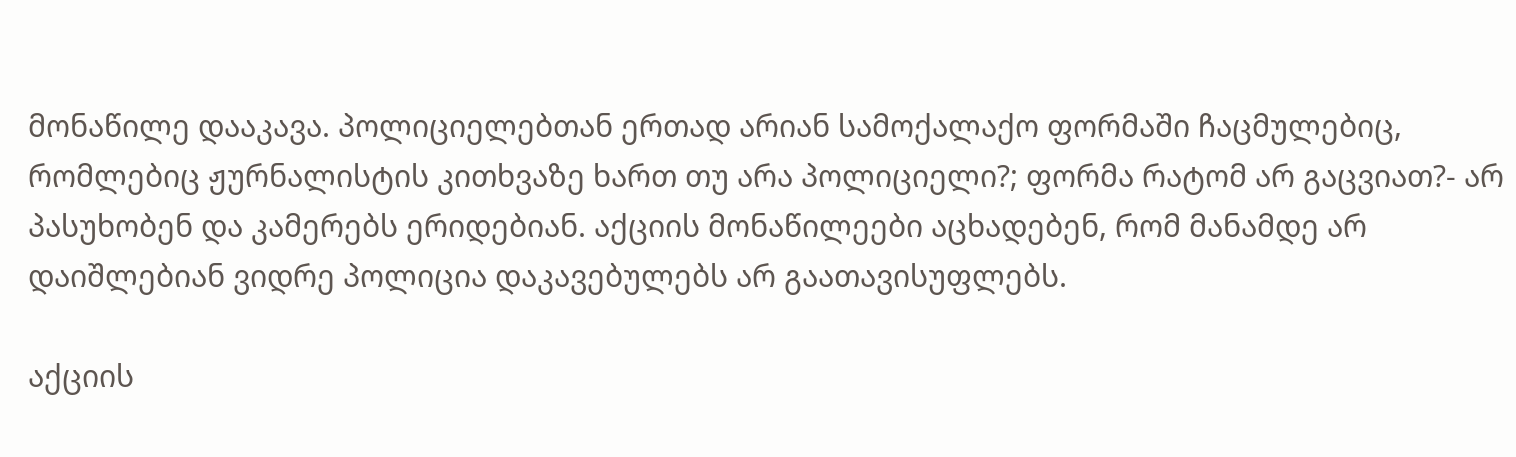მონაწილე დააკავა. პოლიციელებთან ერთად არიან სამოქალაქო ფორმაში ჩაცმულებიც, რომლებიც ჟურნალისტის კითხვაზე ხართ თუ არა პოლიციელი?; ფორმა რატომ არ გაცვიათ?- არ პასუხობენ და კამერებს ერიდებიან. აქციის მონაწილეები აცხადებენ, რომ მანამდე არ დაიშლებიან ვიდრე პოლიცია დაკავებულებს არ გაათავისუფლებს.

აქციის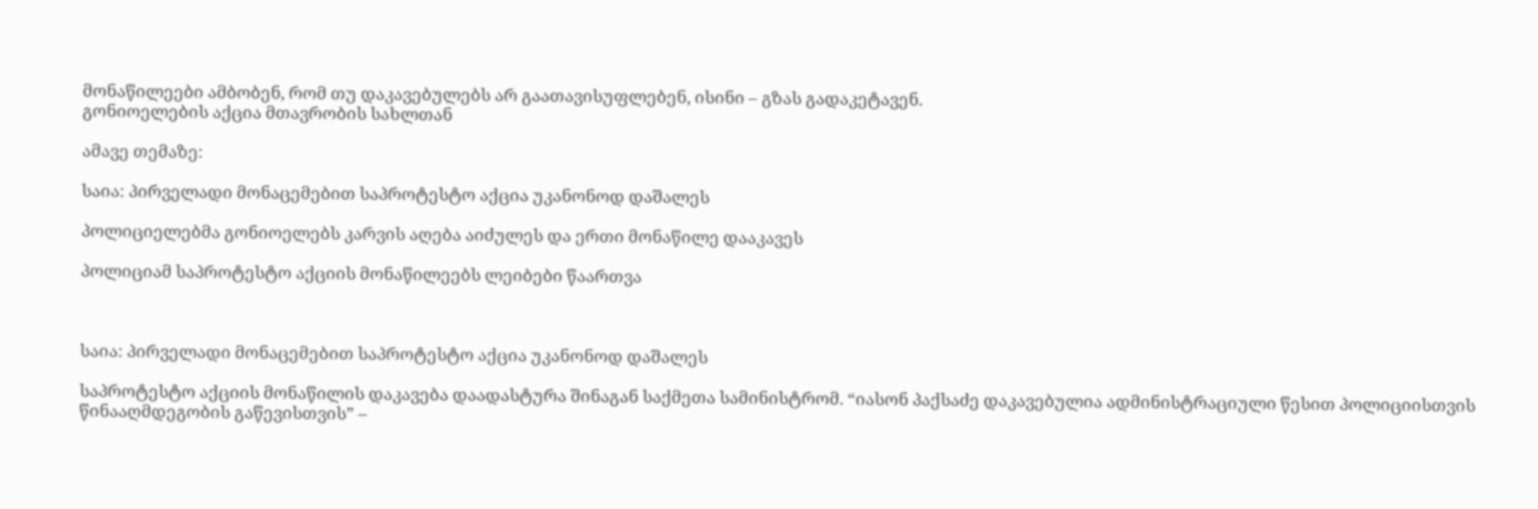მონაწილეები ამბობენ, რომ თუ დაკავებულებს არ გაათავისუფლებენ, ისინი – გზას გადაკეტავენ.
გონიოელების აქცია მთავრობის სახლთან

ამავე თემაზე:

საია: პირველადი მონაცემებით საპროტესტო აქცია უკანონოდ დაშალეს

პოლიციელებმა გონიოელებს კარვის აღება აიძულეს და ერთი მონაწილე დააკავეს

პოლიციამ საპროტესტო აქციის მონაწილეებს ლეიბები წაართვა



საია: პირველადი მონაცემებით საპროტესტო აქცია უკანონოდ დაშალეს

საპროტესტო აქციის მონაწილის დაკავება დაადასტურა შინაგან საქმეთა სამინისტრომ. “იასონ პაქსაძე დაკავებულია ადმინისტრაციული წესით პოლიციისთვის წინააღმდეგობის გაწევისთვის” –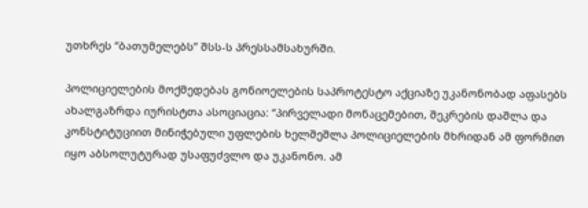უთხრეს “ბათუმელებს” შსს-ს პრესსამსახურში.

პოლიციელების მოქმედებას გონიოელების საპროტესტო აქციაზე უკანონობად აფასებს ახალგაზრდა იურისტთა ასოციაცია: “პირველადი მონაცემებით, შეკრების დაშლა და კონსტიტუციით მინიჭებული უფლების ხელშეშლა პოლიციელების მხრიდან ამ ფორმით იყო აბსოლუტურად უსაფუძვლო და უკანონო. ამ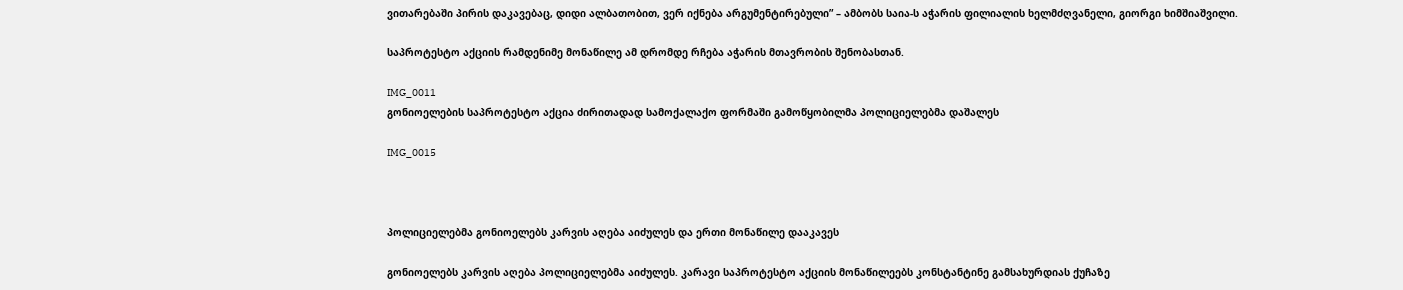ვითარებაში პირის დაკავებაც, დიდი ალბათობით, ვერ იქნება არგუმენტირებული” – ამბობს საია-ს აჭარის ფილიალის ხელმძღვანელი, გიორგი ხიმშიაშვილი.

საპროტესტო აქციის რამდენიმე მონაწილე ამ დრომდე რჩება აჭარის მთავრობის შენობასთან.

IMG_0011
გონიოელების საპროტესტო აქცია ძირითადად სამოქალაქო ფორმაში გამოწყობილმა პოლიციელებმა დაშალეს

IMG_0015



პოლიციელებმა გონიოელებს კარვის აღება აიძულეს და ერთი მონაწილე დააკავეს

გონიოელებს კარვის აღება პოლიციელებმა აიძულეს. კარავი საპროტესტო აქციის მონაწილეებს კონსტანტინე გამსახურდიას ქუჩაზე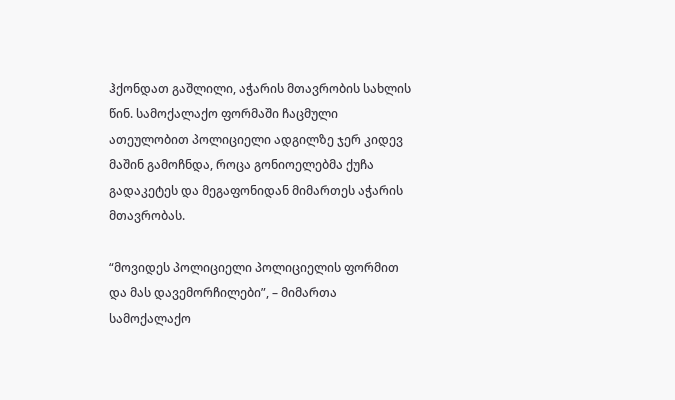ჰქონდათ გაშლილი, აჭარის მთავრობის სახლის წინ. სამოქალაქო ფორმაში ჩაცმული ათეულობით პოლიციელი ადგილზე ჯერ კიდევ მაშინ გამოჩნდა, როცა გონიოელებმა ქუჩა გადაკეტეს და მეგაფონიდან მიმართეს აჭარის მთავრობას.

“მოვიდეს პოლიციელი პოლიციელის ფორმით და მას დავემორჩილები”, – მიმართა სამოქალაქო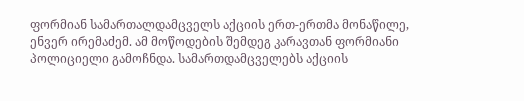ფორმიან სამართალდამცველს აქციის ერთ-ერთმა მონაწილე, ენვერ ირემაძემ. ამ მოწოდების შემდეგ კარავთან ფორმიანი პოლიციელი გამოჩნდა. სამართდამცველებს აქციის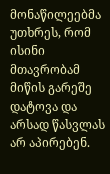მონაწილეებმა უთხრეს, რომ ისინი მთავრობამ მიწის გარეშე დატოვა და არსად წასვლას არ აპირებენ.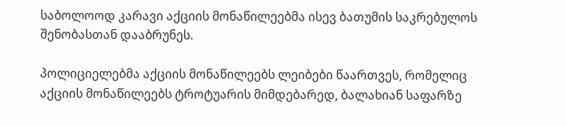საბოლოოდ კარავი აქციის მონაწილეებმა ისევ ბათუმის საკრებულოს შენობასთან დააბრუნეს.

პოლიციელებმა აქციის მონაწილეებს ლეიბები წაართვეს, რომელიც აქციის მონაწილეებს ტროტუარის მიმდებარედ, ბალახიან საფარზე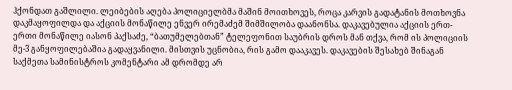ჰქონდათ გაშლილი. ლეიბების აღება პოლიციელბმა მაშინ მოითხოვეს, როცა კარვის გადატანის მოთხოვნა დაკმაყოფილდა და აქციის მონაწილე ენვერ ირემაძემ შიმშილობა დაანონსა. დაკავებულია აქციის ერთ-ერთი მონაწილე იასონ პაქსაძე, “ბათუმელებთან” ტელეფონით საუბრის დროს მან თქვა, რომ ის პოლიციის მე-3 განყოფილებაშია გადაყვანილი. მისთვის უცნობია, რის გამო დააკავეს. დაკავების შესახებ შინაგან საქმეთა სამინისტროს კომენტარი ამ დრომდე არ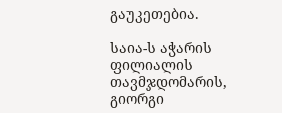გაუკეთებია.

საია-ს აჭარის ფილიალის თავმჯდომარის, გიორგი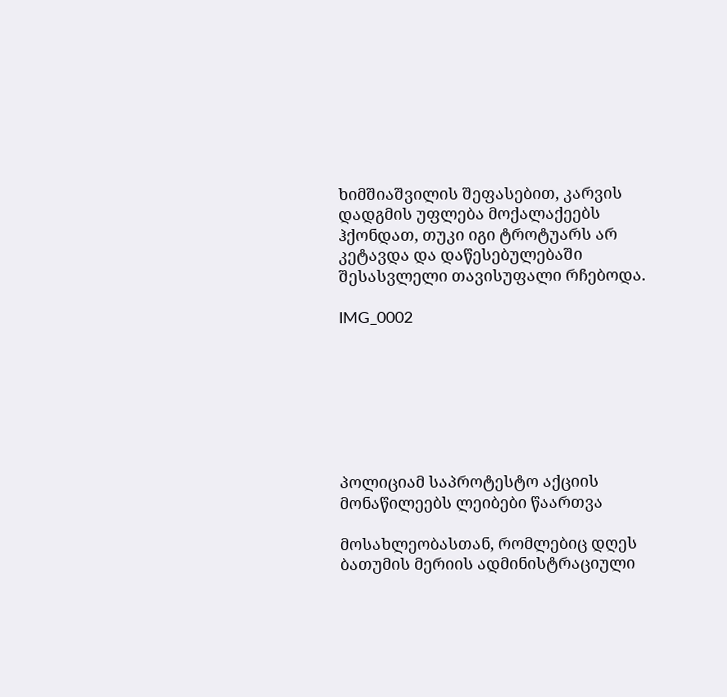ხიმშიაშვილის შეფასებით, კარვის დადგმის უფლება მოქალაქეებს ჰქონდათ, თუკი იგი ტროტუარს არ კეტავდა და დაწესებულებაში შესასვლელი თავისუფალი რჩებოდა.

IMG_0002







პოლიციამ საპროტესტო აქციის მონაწილეებს ლეიბები წაართვა

მოსახლეობასთან, რომლებიც დღეს ბათუმის მერიის ადმინისტრაციული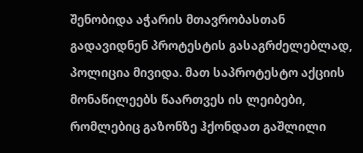შენობიდა აჭარის მთავრობასთან გადავიდნენ პროტესტის გასაგრძელებლად, პოლიცია მივიდა. მათ საპროტესტო აქციის მონაწილეებს წაართვეს ის ლეიბები, რომლებიც გაზონზე ჰქონდათ გაშლილი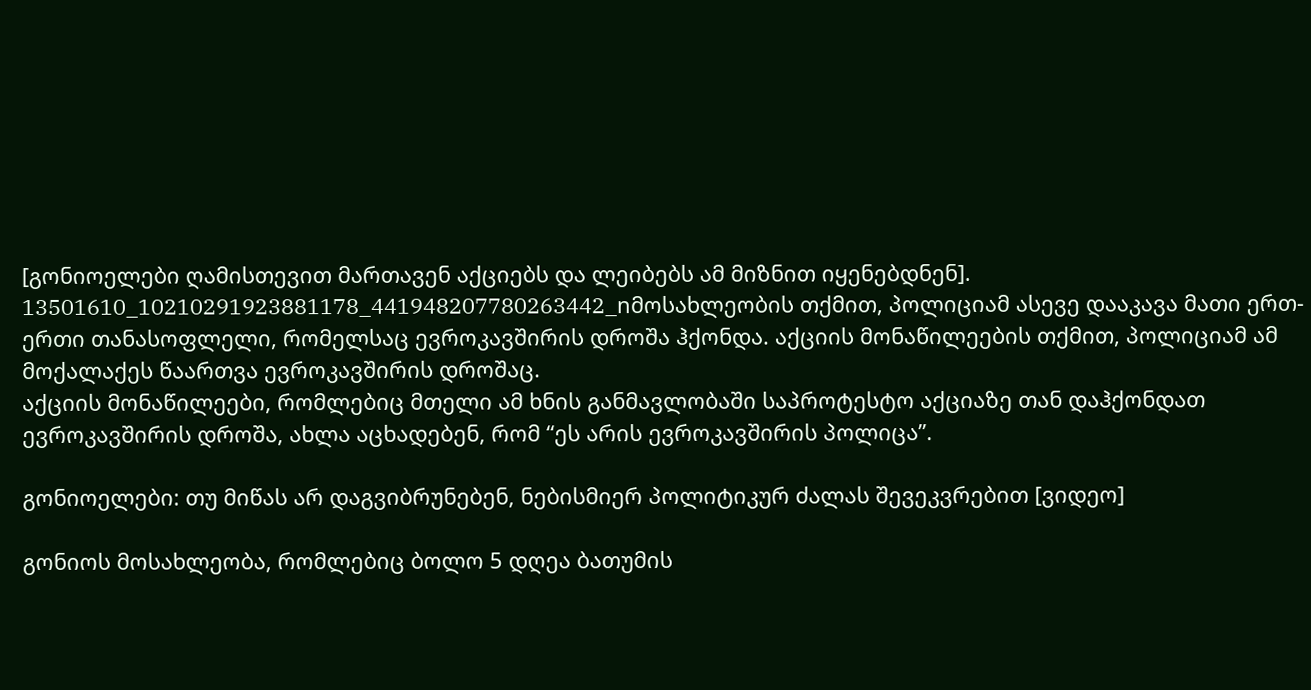[გონიოელები ღამისთევით მართავენ აქციებს და ლეიბებს ამ მიზნით იყენებდნენ].
13501610_10210291923881178_441948207780263442_nმოსახლეობის თქმით, პოლიციამ ასევე დააკავა მათი ერთ-ერთი თანასოფლელი, რომელსაც ევროკავშირის დროშა ჰქონდა. აქციის მონაწილეების თქმით, პოლიციამ ამ მოქალაქეს წაართვა ევროკავშირის დროშაც.
აქციის მონაწილეები, რომლებიც მთელი ამ ხნის განმავლობაში საპროტესტო აქციაზე თან დაჰქონდათ ევროკავშირის დროშა, ახლა აცხადებენ, რომ “ეს არის ევროკავშირის პოლიცა”.

გონიოელები: თუ მიწას არ დაგვიბრუნებენ, ნებისმიერ პოლიტიკურ ძალას შევეკვრებით [ვიდეო]

გონიოს მოსახლეობა, რომლებიც ბოლო 5 დღეა ბათუმის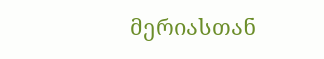მერიასთან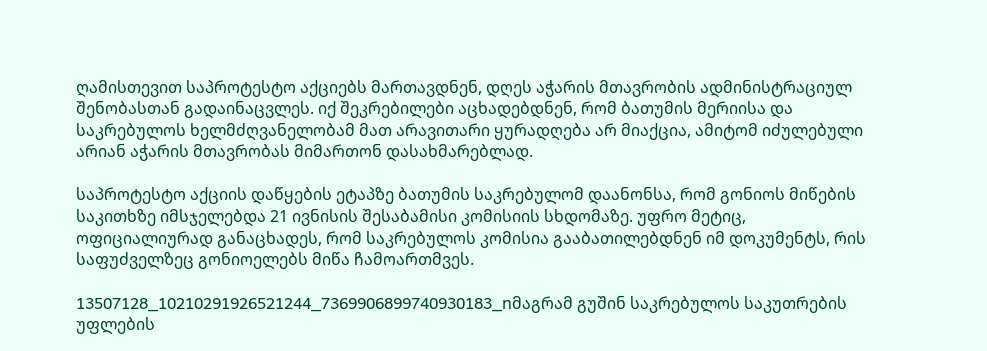ღამისთევით საპროტესტო აქციებს მართავდნენ, დღეს აჭარის მთავრობის ადმინისტრაციულ შენობასთან გადაინაცვლეს. იქ შეკრებილები აცხადებდნენ, რომ ბათუმის მერიისა და საკრებულოს ხელმძღვანელობამ მათ არავითარი ყურადღება არ მიაქცია, ამიტომ იძულებული არიან აჭარის მთავრობას მიმართონ დასახმარებლად.

საპროტესტო აქციის დაწყების ეტაპზე ბათუმის საკრებულომ დაანონსა, რომ გონიოს მიწების საკითხზე იმსჯელებდა 21 ივნისის შესაბამისი კომისიის სხდომაზე. უფრო მეტიც, ოფიციალიურად განაცხადეს, რომ საკრებულოს კომისია გააბათილებდნენ იმ დოკუმენტს, რის საფუძველზეც გონიოელებს მიწა ჩამოართმვეს.

13507128_10210291926521244_7369906899740930183_nმაგრამ გუშინ საკრებულოს საკუთრების უფლების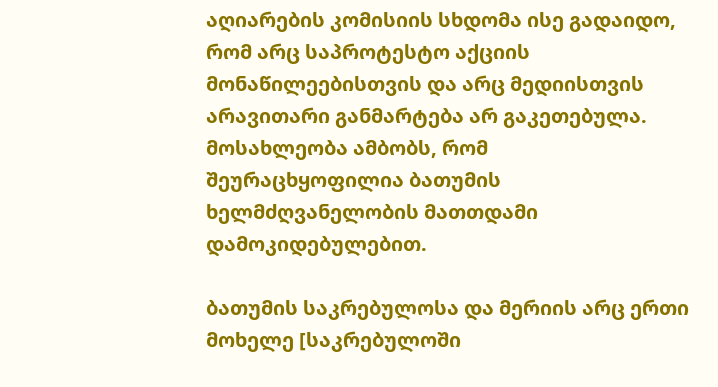აღიარების კომისიის სხდომა ისე გადაიდო, რომ არც საპროტესტო აქციის მონაწილეებისთვის და არც მედიისთვის არავითარი განმარტება არ გაკეთებულა. მოსახლეობა ამბობს, რომ შეურაცხყოფილია ბათუმის ხელმძღვანელობის მათთდამი დამოკიდებულებით.

ბათუმის საკრებულოსა და მერიის არც ერთი მოხელე [საკრებულოში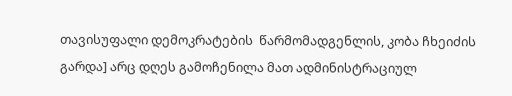თავისუფალი დემოკრატების  წარმომადგენლის, კობა ჩხეიძის გარდა] არც დღეს გამოჩენილა მათ ადმინისტრაციულ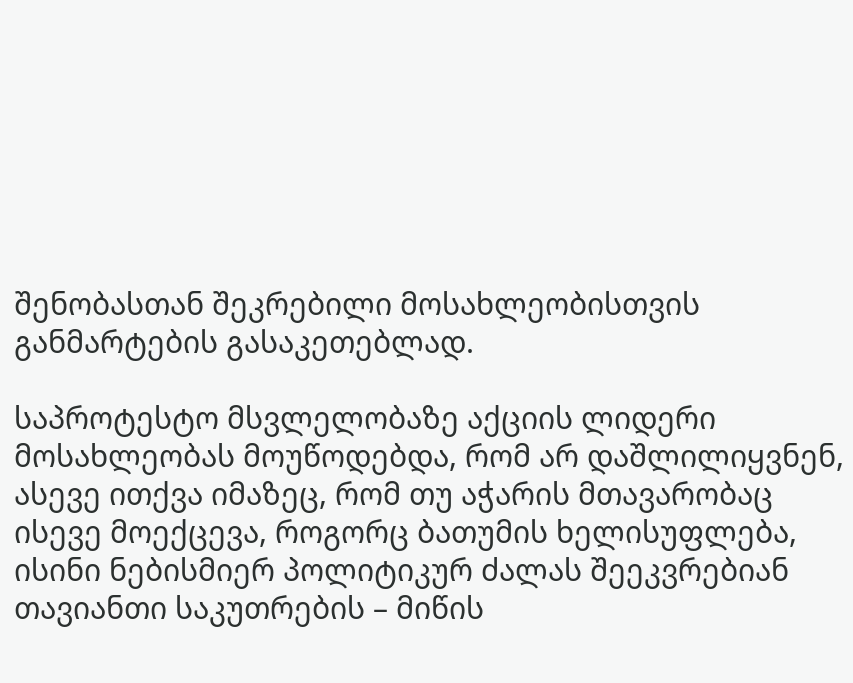შენობასთან შეკრებილი მოსახლეობისთვის განმარტების გასაკეთებლად.

საპროტესტო მსვლელობაზე აქციის ლიდერი მოსახლეობას მოუწოდებდა, რომ არ დაშლილიყვნენ, ასევე ითქვა იმაზეც, რომ თუ აჭარის მთავარობაც ისევე მოექცევა, როგორც ბათუმის ხელისუფლება, ისინი ნებისმიერ პოლიტიკურ ძალას შეეკვრებიან თავიანთი საკუთრების – მიწის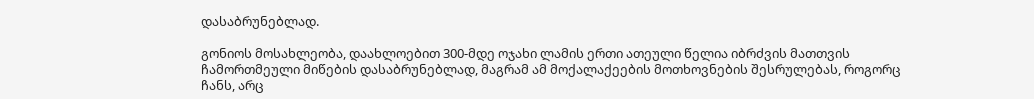დასაბრუნებლად.

გონიოს მოსახლეობა, დაახლოებით 300-მდე ოჯახი ლამის ერთი ათეული წელია იბრძვის მათთვის ჩამორთმეული მიწების დასაბრუნებლად, მაგრამ ამ მოქალაქეების მოთხოვნების შესრულებას, როგორც ჩანს, არც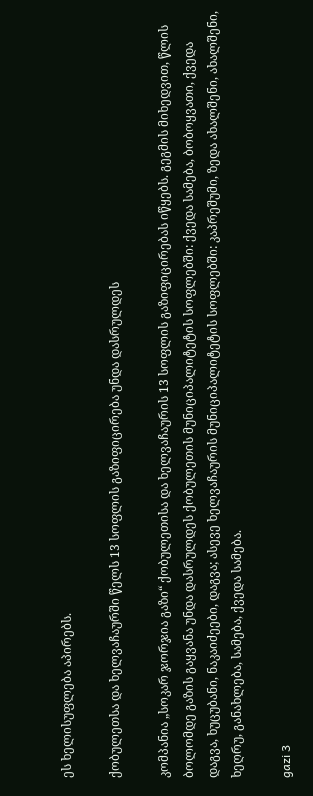ეს ხელისუფლება აპირებს.

ქობულეთსა და ხელვაჩაურში წელს 13 სოფლის გაზიფიცირება უნდა დასრულდეს

კომპანია „სოკარ ჯორჯია გაზი“ ქობულეთისა და ხელვაჩაურის 13 სოფლის გაზიფიცირებას იწყებს. გეგმის მიხედვით, წლის ბოლომდე გაზის გაყვანა უნდა დასრულდეს ქობულეთის მუნიციპალიტეტის სოფლებში: ქვედა სამება, ბობოყვათი, ქვედა დაგვა, ხუცუბანი, ნაკაიძეები, დაგვა; ასევე ხელვაჩაურის მუნიციპალიტეტის სოფლებში: კაპრეშუმი, ზედა ახალშენი, ახალშენი, ხეღრუ, განახლება, სამება, ქვედა სამება.

gazi 3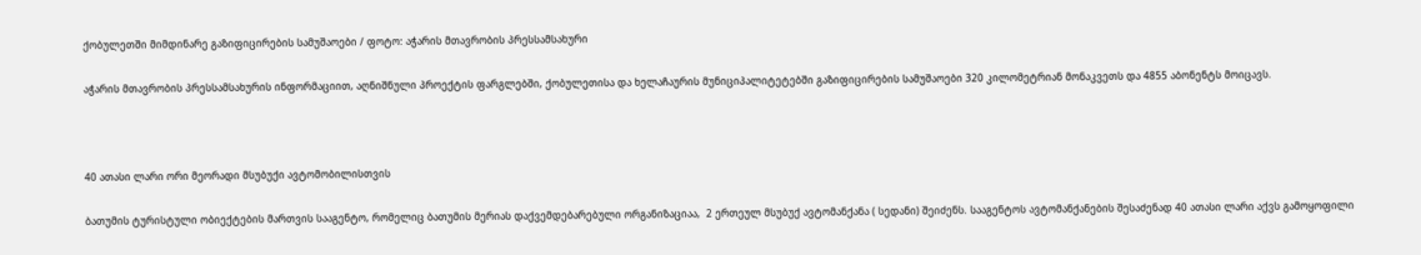ქობულეთში მიმდინარე გაზიფიცირების სამუშაოები / ფოტო: აჭარის მთავრობის პრესსამსახური

აჭარის მთავრობის პრესსამსახურის ინფორმაციით, აღნიშნული პროექტის ფარგლებში, ქობულეთისა და ხელაჩაურის მუნიციპალიტეტებში გაზიფიცირების სამუშაოები 320 კილომეტრიან მონაკვეთს და 4855 აბონენტს მოიცავს.



40 ათასი ლარი ორი მეორადი მსუბუქი ავტომობილისთვის

ბათუმის ტურისტული ობიექტების მართვის სააგენტო, რომელიც ბათუმის მერიას დაქვემდებარებული ორგანიზაციაა,  2 ერთეულ მსუბუქ ავტომანქანა ( სედანი) შეიძენს. სააგენტოს ავტომანქანების შესაძენად 40 ათასი ლარი აქვს გამოყოფილი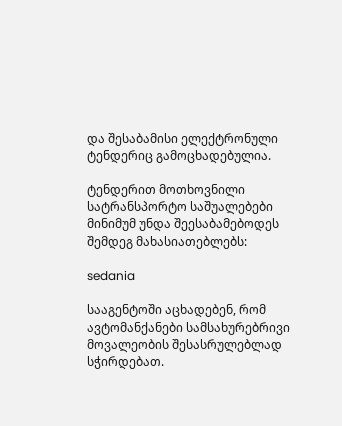და შესაბამისი ელექტრონული ტენდერიც გამოცხადებულია.

ტენდერით მოთხოვნილი სატრანსპორტო საშუალებები მინიმუმ უნდა შეესაბამებოდეს შემდეგ მახასიათებლებს:

sedania

სააგენტოში აცხადებენ, რომ ავტომანქანები სამსახურებრივი მოვალეობის შესასრულებლად სჭირდებათ.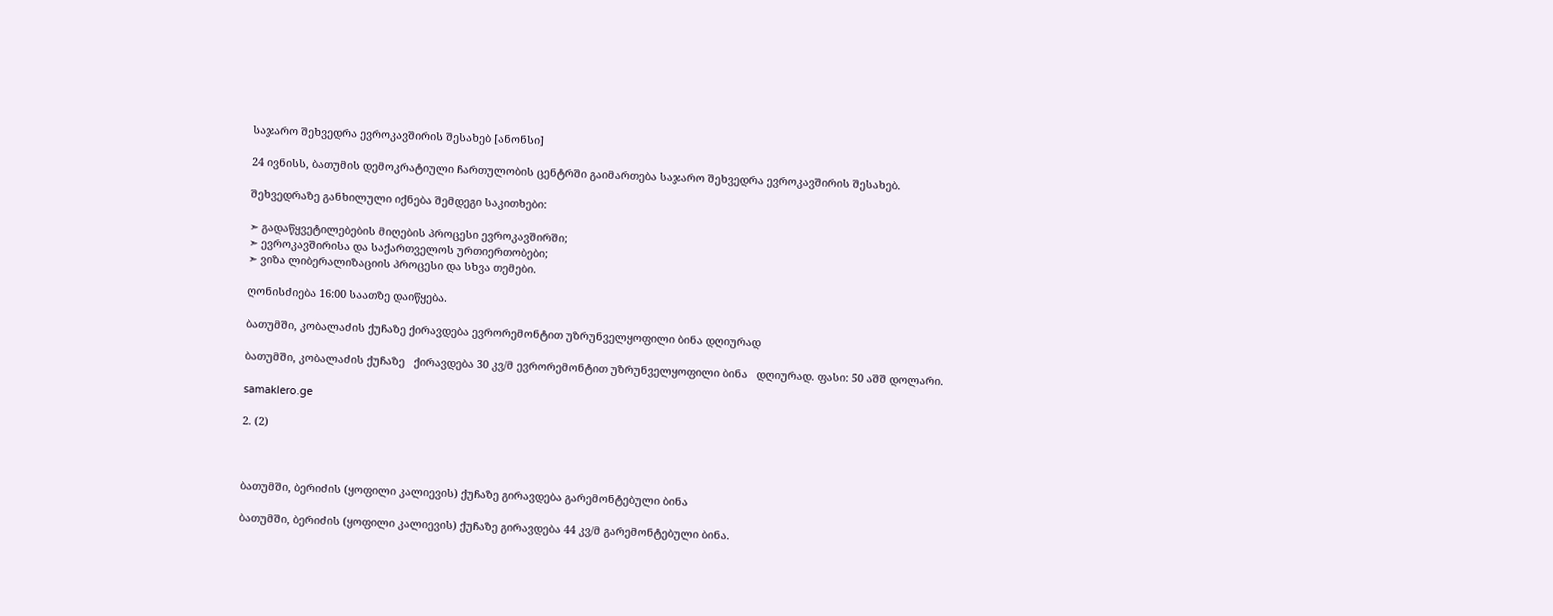საჯარო შეხვედრა ევროკავშირის შესახებ [ანონსი]

24 ივნისს, ბათუმის დემოკრატიული ჩართულობის ცენტრში გაიმართება საჯარო შეხვედრა ევროკავშირის შესახებ.

შეხვედრაზე განხილული იქნება შემდეგი საკითხები:

➣ გადაწყვეტილებების მიღების პროცესი ევროკავშირში;
➣ ევროკავშირისა და საქართველოს ურთიერთობები;
➣ ვიზა ლიბერალიზაციის პროცესი და სხვა თემები.

ღონისძიება 16:00 საათზე დაიწყება.

ბათუმში, კობალაძის ქუჩაზე ქირავდება ევრორემონტით უზრუნველყოფილი ბინა დღიურად

ბათუმში, კობალაძის ქუჩაზე   ქირავდება 30 კვ/მ ევრორემონტით უზრუნველყოფილი ბინა   დღიურად. ფასი: 50 აშშ დოლარი.

samaklero.ge

2. (2)



ბათუმში, ბერიძის (ყოფილი კალიევის) ქუჩაზე გირავდება გარემონტებული ბინა

ბათუმში, ბერიძის (ყოფილი კალიევის) ქუჩაზე გირავდება 44 კვ/მ გარემონტებული ბინა.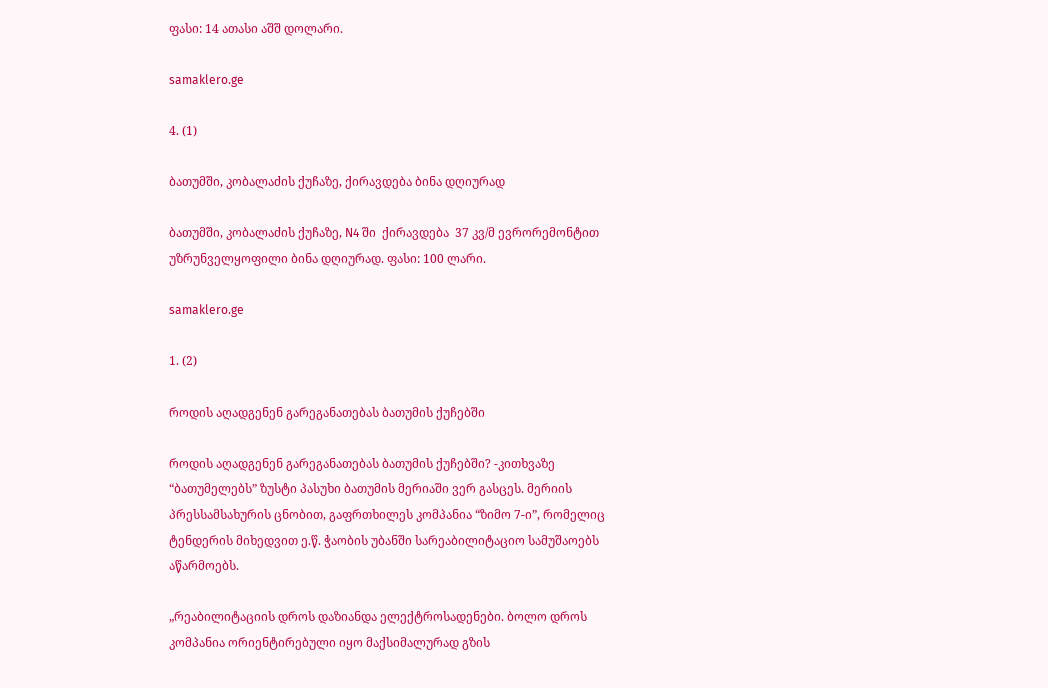ფასი: 14 ათასი აშშ დოლარი.

samaklero.ge

4. (1)

ბათუმში, კობალაძის ქუჩაზე, ქირავდება ბინა დღიურად

ბათუმში, კობალაძის ქუჩაზე, N4 ში  ქირავდება  37 კვ/მ ევრორემონტით უზრუნველყოფილი ბინა დღიურად. ფასი: 100 ლარი.

samaklero.ge

1. (2)

როდის აღადგენენ გარეგანათებას ბათუმის ქუჩებში

როდის აღადგენენ გარეგანათებას ბათუმის ქუჩებში? -კითხვაზე “ბათუმელებს” ზუსტი პასუხი ბათუმის მერიაში ვერ გასცეს. მერიის პრესსამსახურის ცნობით, გაფრთხილეს კომპანია “ზიმო 7-ი”, რომელიც ტენდერის მიხედვით ე.წ. ჭაობის უბანში სარეაბილიტაციო სამუშაოებს აწარმოებს.

„რეაბილიტაციის დროს დაზიანდა ელექტროსადენები. ბოლო დროს კომპანია ორიენტირებული იყო მაქსიმალურად გზის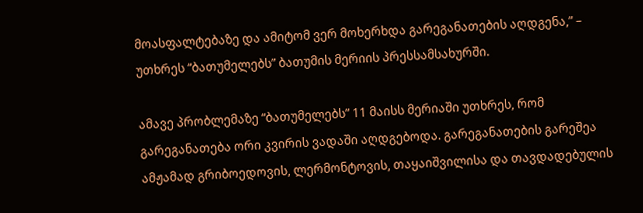მოასფალტებაზე და ამიტომ ვერ მოხერხდა გარეგანათების აღდგენა,” – უთხრეს “ბათუმელებს” ბათუმის მერიის პრესსამსახურში.

ამავე პრობლემაზე “ბათუმელებს” 11 მაისს მერიაში უთხრეს, რომ გარეგანათება ორი კვირის ვადაში აღდგებოდა. გარეგანათების გარეშეა ამჟამად გრიბოედოვის, ლერმონტოვის, თაყაიშვილისა და თავდადებულის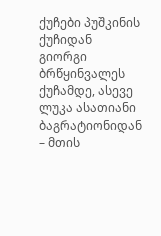ქუჩები პუშკინის ქუჩიდან გიორგი ბრწყინვალეს ქუჩამდე, ასევე ლუკა ასათიანი ბაგრატიონიდან – მთის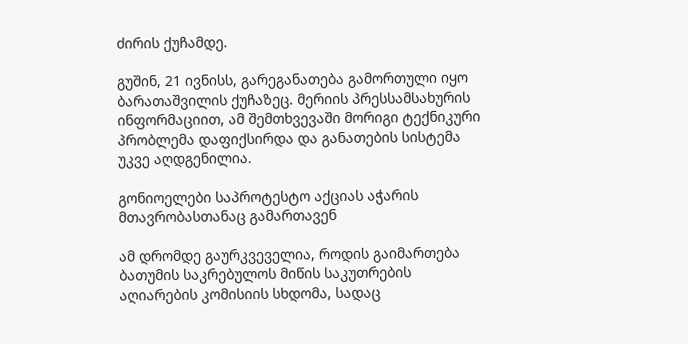ძირის ქუჩამდე.

გუშინ, 21 ივნისს, გარეგანათება გამორთული იყო ბარათაშვილის ქუჩაზეც. მერიის პრესსამსახურის ინფორმაციით, ამ შემთხვევაში მორიგი ტექნიკური პრობლემა დაფიქსირდა და განათების სისტემა უკვე აღდგენილია.

გონიოელები საპროტესტო აქციას აჭარის მთავრობასთანაც გამართავენ

ამ დრომდე გაურკვეველია, როდის გაიმართება ბათუმის საკრებულოს მიწის საკუთრების აღიარების კომისიის სხდომა, სადაც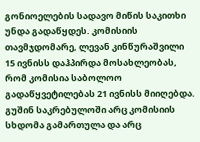გონიოელების სადავო მიწის საკითხი უნდა გადაწყდეს. კომისიის თავმჯდომარე, ლევან კინწურაშვილი 15 ივნისს დაჰპირდა მოსახლეობას, რომ კომისია საბოლოო გადაწყვეტილებას 21 ივნისს მიიღებდა. გუშინ საკრებულოში არც კომისიის სხდომა გამართულა და არც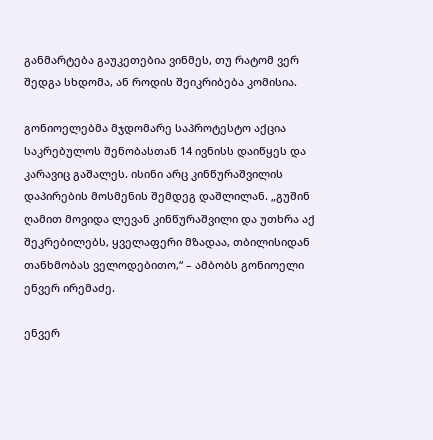განმარტება გაუკეთებია ვინმეს, თუ რატომ ვერ შედგა სხდომა, ან როდის შეიკრიბება კომისია.

გონიოელებმა მჯდომარე საპროტესტო აქცია საკრებულოს შენობასთან 14 ივნისს დაიწყეს და კარავიც გაშალეს. ისინი არც კინწურაშვილის დაპირების მოსმენის შემდეგ დაშლილან. „გუშინ ღამით მოვიდა ლევან კინწურაშვილი და უთხრა აქ შეკრებილებს, ყველაფერი მზადაა, თბილისიდან თანხმობას ველოდებითო,“ – ამბობს გონიოელი ენვერ ირემაძე.

ენვერ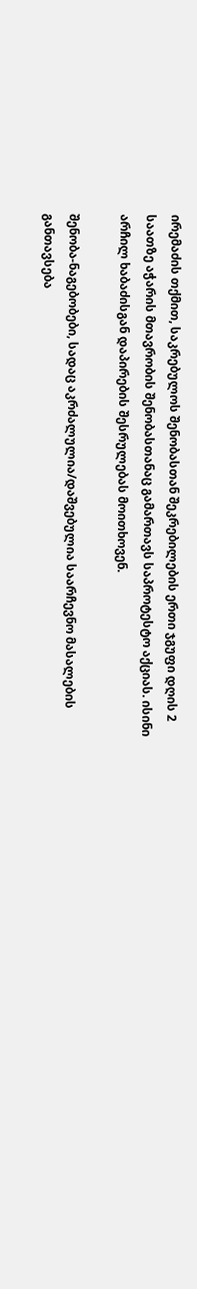ირემაძის თქმით, საკრებულოს შენობასთან შეკრებილების ერთი ჯგუფი დღის 2 საათზე აჭარის მთავრობის შენობასთანაც გამართავს საპროტესტო აქციას. ისინი არჩილ ხაბაძისგან დაპირების შესრულებას მოითხოვენ.

შენობა-ნაგებობები, სადაც აკრძალულია/დაშვებულია საარჩევნო მასალების განთავსება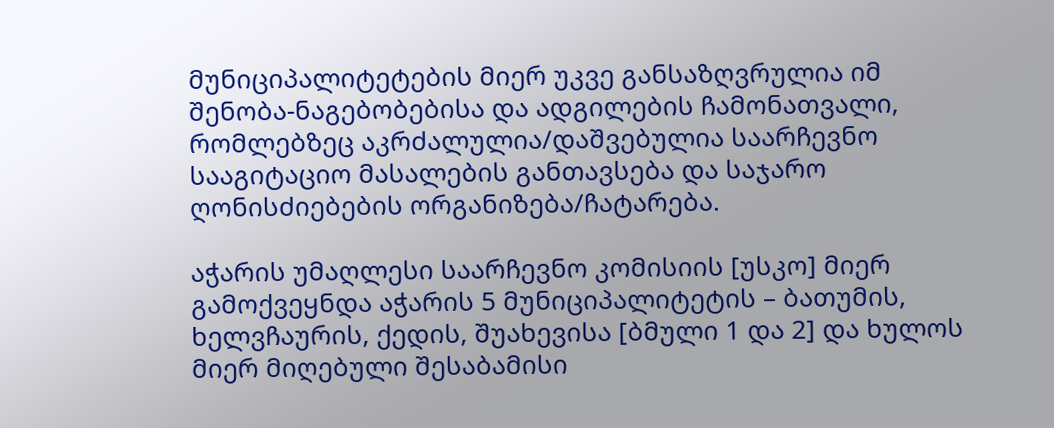მუნიციპალიტეტების მიერ უკვე განსაზღვრულია იმ შენობა-ნაგებობებისა და ადგილების ჩამონათვალი, რომლებზეც აკრძალულია/დაშვებულია საარჩევნო სააგიტაციო მასალების განთავსება და საჯარო ღონისძიებების ორგანიზება/ჩატარება.

აჭარის უმაღლესი საარჩევნო კომისიის [უსკო] მიერ გამოქვეყნდა აჭარის 5 მუნიციპალიტეტის – ბათუმის, ხელვჩაურის, ქედის, შუახევისა [ბმული 1 და 2] და ხულოს მიერ მიღებული შესაბამისი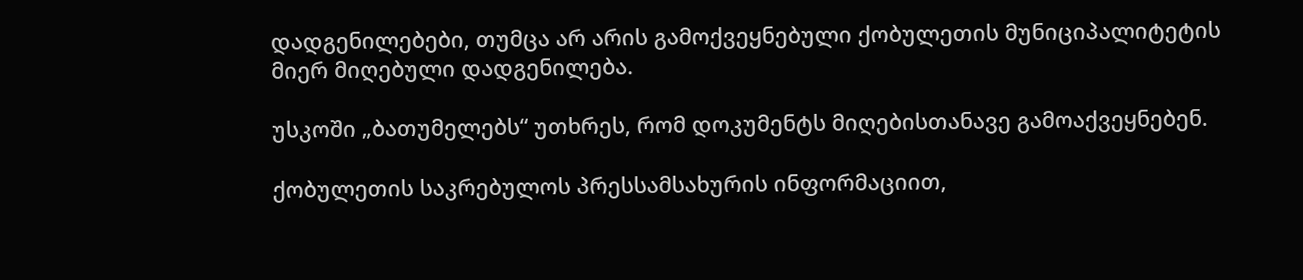დადგენილებები, თუმცა არ არის გამოქვეყნებული ქობულეთის მუნიციპალიტეტის მიერ მიღებული დადგენილება.

უსკოში „ბათუმელებს“ უთხრეს, რომ დოკუმენტს მიღებისთანავე გამოაქვეყნებენ.

ქობულეთის საკრებულოს პრესსამსახურის ინფორმაციით,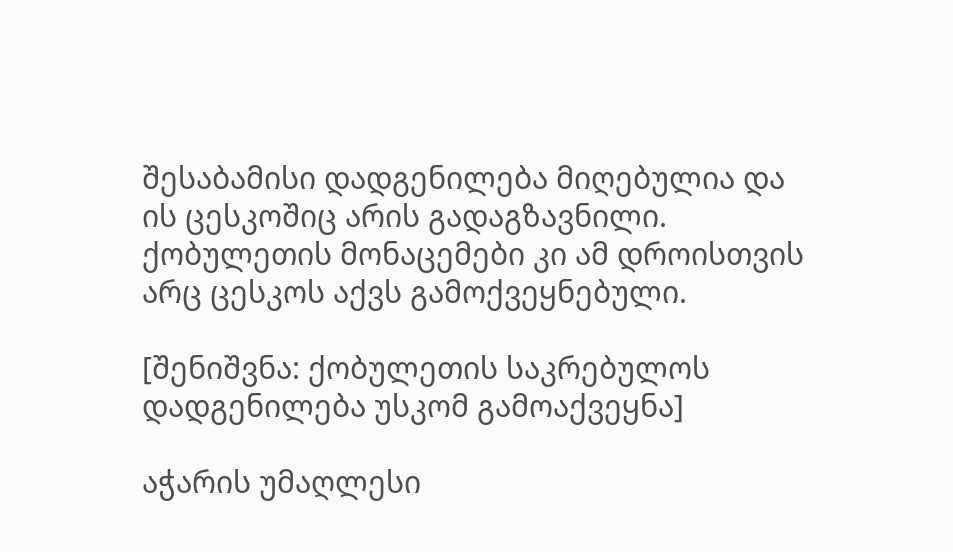შესაბამისი დადგენილება მიღებულია და ის ცესკოშიც არის გადაგზავნილი. ქობულეთის მონაცემები კი ამ დროისთვის არც ცესკოს აქვს გამოქვეყნებული.

[შენიშვნა: ქობულეთის საკრებულოს დადგენილება უსკომ გამოაქვეყნა]

აჭარის უმაღლესი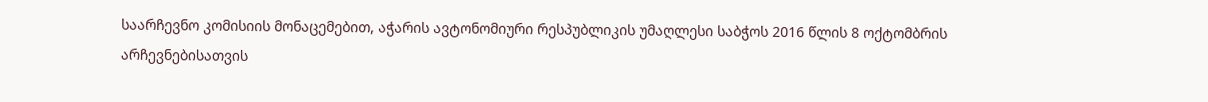საარჩევნო კომისიის მონაცემებით, აჭარის ავტონომიური რესპუბლიკის უმაღლესი საბჭოს 2016 წლის 8 ოქტომბრის არჩევნებისათვის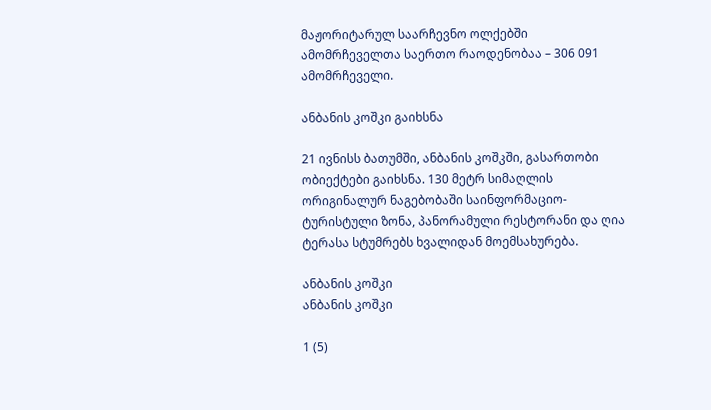მაჟორიტარულ საარჩევნო ოლქებში ამომრჩეველთა საერთო რაოდენობაა – 306 091 ამომრჩეველი.

ანბანის კოშკი გაიხსნა

21 ივნისს ბათუმში, ანბანის კოშკში, გასართობი ობიექტები გაიხსნა. 130 მეტრ სიმაღლის ორიგინალურ ნაგებობაში საინფორმაციო-ტურისტული ზონა, პანორამული რესტორანი და ღია ტერასა სტუმრებს ხვალიდან მოემსახურება.

ანბანის კოშკი
ანბანის კოშკი

1 (5)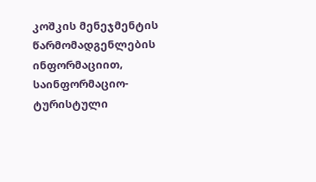კოშკის მენეჯმენტის წარმომადგენლების ინფორმაციით, საინფორმაციო-ტურისტული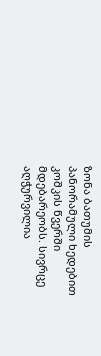ზონა ბათუმის პანორამული ხედებით კოშკის წვერში მდებარეობს. სივრცე აღჭურვილია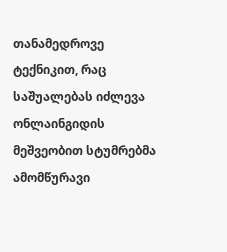თანამედროვე ტექნიკით, რაც საშუალებას იძლევა ონლაინგიდის მეშვეობით სტუმრებმა ამომწურავი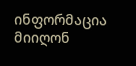ინფორმაცია მიიღონ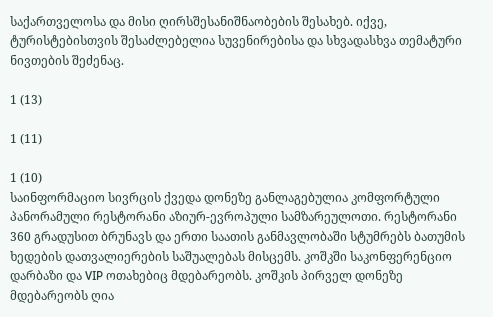საქართველოსა და მისი ღირსშესანიშნაობების შესახებ. იქვე, ტურისტებისთვის შესაძლებელია სუვენირებისა და სხვადასხვა თემატური ნივთების შეძენაც.

1 (13)

1 (11)

1 (10)
საინფორმაციო სივრცის ქვედა დონეზე განლაგებულია კომფორტული პანორამული რესტორანი აზიურ-ევროპული სამზარეულოთი. რესტორანი 360 გრადუსით ბრუნავს და ერთი საათის განმავლობაში სტუმრებს ბათუმის ხედების დათვალიერების საშუალებას მისცემს. კოშკში საკონფერენციო დარბაზი და VIP ოთახებიც მდებარეობს. კოშკის პირველ დონეზე მდებარეობს ღია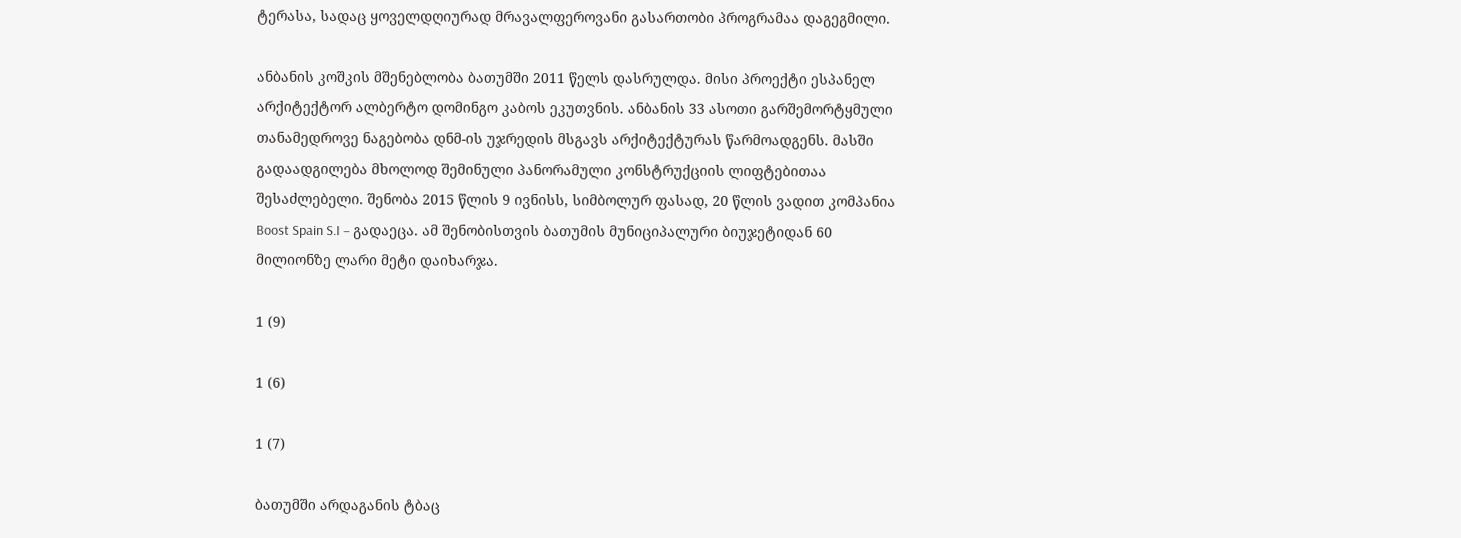ტერასა, სადაც ყოველდღიურად მრავალფეროვანი გასართობი პროგრამაა დაგეგმილი.

ანბანის კოშკის მშენებლობა ბათუმში 2011 წელს დასრულდა. მისი პროექტი ესპანელ არქიტექტორ ალბერტო დომინგო კაბოს ეკუთვნის. ანბანის 33 ასოთი გარშემორტყმული თანამედროვე ნაგებობა დნმ-ის უჯრედის მსგავს არქიტექტურას წარმოადგენს. მასში გადაადგილება მხოლოდ შემინული პანორამული კონსტრუქციის ლიფტებითაა შესაძლებელი. შენობა 2015 წლის 9 ივნისს, სიმბოლურ ფასად, 20 წლის ვადით კომპანია Boost Spain S.I – გადაეცა. ამ შენობისთვის ბათუმის მუნიციპალური ბიუჯეტიდან 60 მილიონზე ლარი მეტი დაიხარჯა.

1 (9)

1 (6)

1 (7)

ბათუმში არდაგანის ტბაც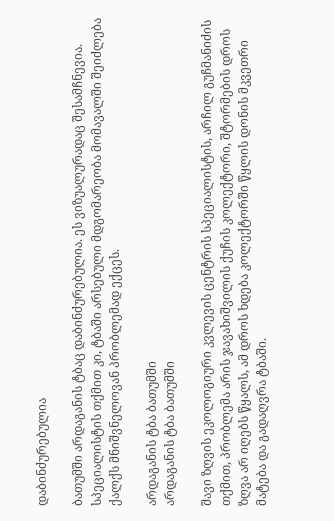დაბინძურებულია

ბათუმში არდაგანის ტბაც დაბინძურებულია. ეს ვიზუალურადაც შესამჩნევია. სპეციალისტის თქმით კი, ტბაში არსებული მდგომარეობა მომავალში შეიძლება ქალქს მნიშვნელოვან პრობლემად ექცეს.

არდაგანის ტბა ბათუმში
არდაგანის ტბა ბათუმში

შავი ზღვის ეკოლოგიური კვლევის ცენტრის სპეციალისტის, არჩილ გუჩმანიძის თქმით, პრობლემა არის ჯავახიშვილის ქუჩის კოლექტორი, შტორმების დროს ზღვა არ იღებს წყალს, ამ დროს ხდება კოლექტორში წყლის დონის მკვეთრი მატება და გადაღვრა ტბაში.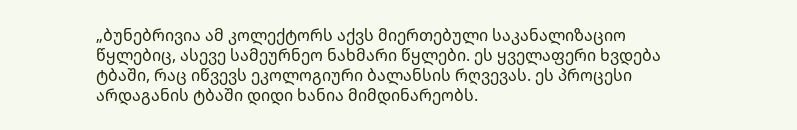„ბუნებრივია ამ კოლექტორს აქვს მიერთებული საკანალიზაციო წყლებიც, ასევე სამეურნეო ნახმარი წყლები. ეს ყველაფერი ხვდება ტბაში, რაც იწვევს ეკოლოგიური ბალანსის რღვევას. ეს პროცესი არდაგანის ტბაში დიდი ხანია მიმდინარეობს.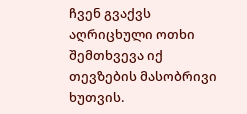ჩვენ გვაქვს აღრიცხული ოთხი შემთხვევა იქ თევზების მასობრივი ხუთვის.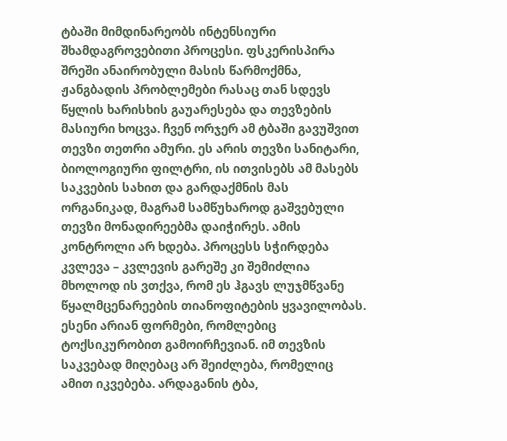ტბაში მიმდინარეობს ინტენსიური შხამდაგროვებითი პროცესი. ფსკერისპირა შრეში ანაირობული მასის წარმოქმნა, ჟანგბადის პრობლემები რასაც თან სდევს წყლის ხარისხის გაუარესება და თევზების მასიური ხოცვა. ჩვენ ორჯერ ამ ტბაში გავუშვით თევზი თეთრი ამური. ეს არის თევზი სანიტარი, ბიოლოგიური ფილტრი, ის ითვისებს ამ მასებს საკვების სახით და გარდაქმნის მას ორგანიკად, მაგრამ სამწუხაროდ გაშვებული თევზი მონადირეებმა დაიჭირეს. ამის კონტროლი არ ხდება. პროცესს სჭირდება კვლევა – კვლევის გარეშე კი შემიძლია მხოლოდ ის ვთქვა, რომ ეს ჰგავს ლუჯმწვანე წყალმცენარეების თიანოფიტების ყვავილობას. ესენი არიან ფორმები, რომლებიც ტოქსიკურობით გამოირჩევიან. იმ თევზის საკვებად მიღებაც არ შეიძლება, რომელიც ამით იკვებება. არდაგანის ტბა,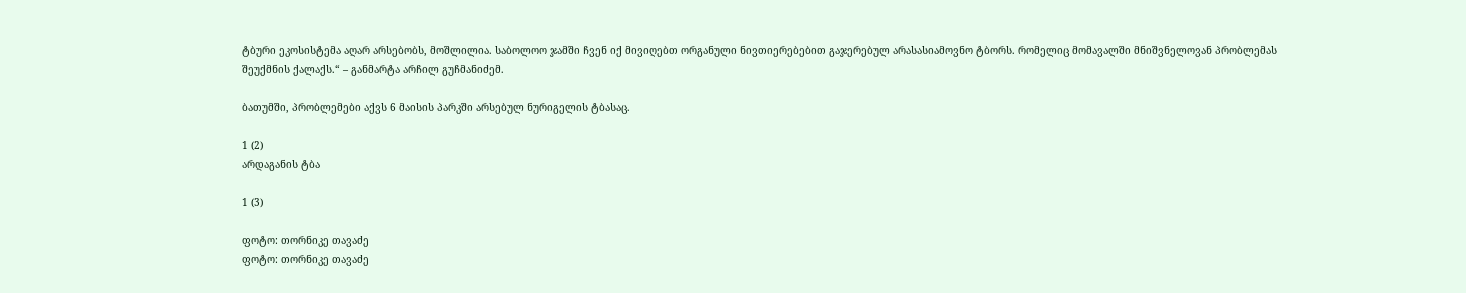ტბური ეკოსისტემა აღარ არსებობს, მოშლილია. საბოლოო ჯამში ჩვენ იქ მივიღებთ ორგანული ნივთიერებებით გაჯერებულ არასასიამოვნო ტბორს. რომელიც მომავალში მნიშვნელოვან პრობლემას შეუქმნის ქალაქს.“ – განმარტა არჩილ გუჩმანიძემ.

ბათუმში, პრობლემები აქვს 6 მაისის პარკში არსებულ ნურიგელის ტბასაც.

1 (2)
არდაგანის ტბა

1 (3)

ფოტო: თორნიკე თავაძე
ფოტო: თორნიკე თავაძე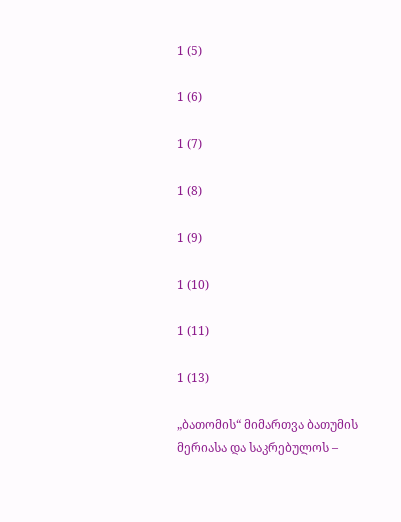1 (5)

1 (6)

1 (7)

1 (8)

1 (9)

1 (10)

1 (11)

1 (13)

„ბათომის“ მიმართვა ბათუმის მერიასა და საკრებულოს –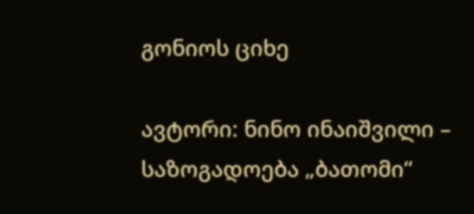გონიოს ციხე

ავტორი: ნინო ინაიშვილი – საზოგადოება „ბათომი“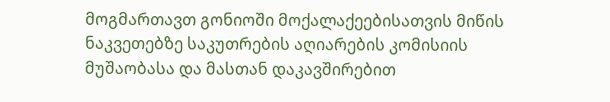მოგმართავთ გონიოში მოქალაქეებისათვის მიწის ნაკვეთებზე საკუთრების აღიარების კომისიის მუშაობასა და მასთან დაკავშირებით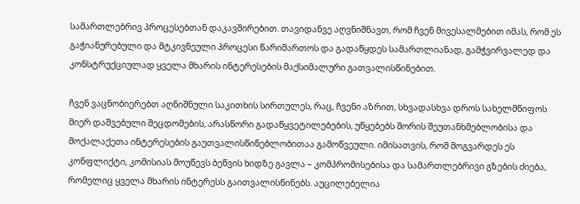სამართლებრივ პროცესებთან დაკავშირებით. თავიდანვე აღვნიშნავთ, რომ ჩვენ მივესალმებით იმას, რომ ეს გაჭიანურებული და მტკივნეული პროცესი წარიმართოს და გადაწყდეს სამართლიანად, გამჭვირვალედ და კონსტრუქციულად ყველა მხარის ინტერესების მაქსიმალური გათვალისწინებით.

ჩვენ ვაცნობიერებთ აღნიშნული საკითხის სირთულეს, რაც, ჩვენი აზრით, სხვადასხვა დროს სახელმწიფოს მიერ დაშვებული შეცდომების, არასწორი გადაწყვეტილებების, უწყებებს შორის შეუთანხმებლობისა და მოქალაქეთა ინტერესების გაუთვალისწინებლობითაა გამოწვეული. იმისათვის, რომ მოგვარდეს ეს კონფლიქტი, კომისიას მოუწევს ბეწვის ხიდზე გავლა – კომპრომისებისა და სამართლებრივი გზების ძიება, რომელიც ყველა მხარის ინტერესს გაითვალისწინებს. აუცილებელია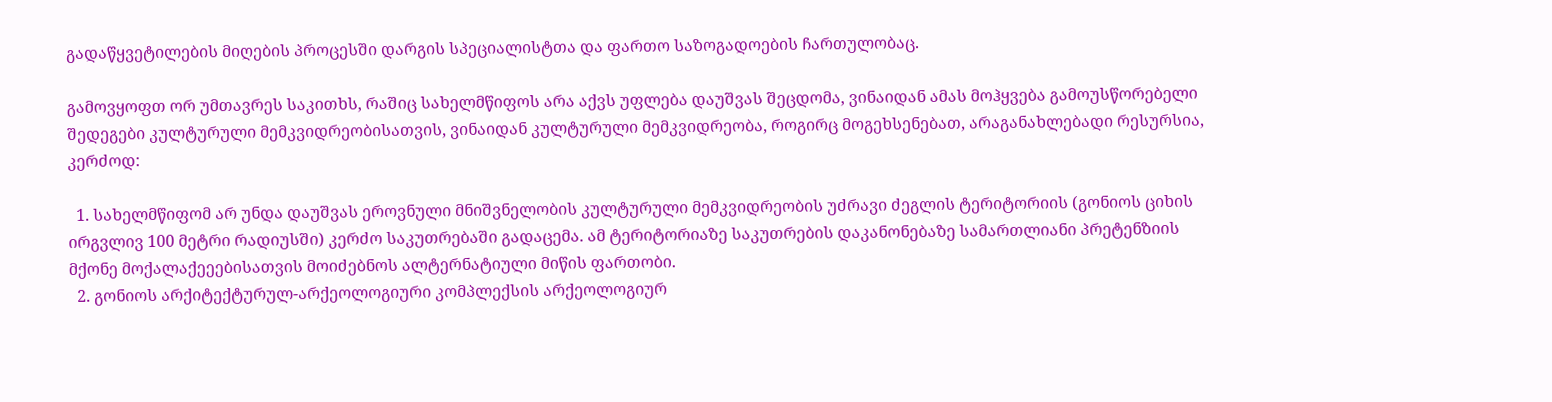გადაწყვეტილების მიღების პროცესში დარგის სპეციალისტთა და ფართო საზოგადოების ჩართულობაც.

გამოვყოფთ ორ უმთავრეს საკითხს, რაშიც სახელმწიფოს არა აქვს უფლება დაუშვას შეცდომა, ვინაიდან ამას მოჰყვება გამოუსწორებელი შედეგები კულტურული მემკვიდრეობისათვის, ვინაიდან კულტურული მემკვიდრეობა, როგირც მოგეხსენებათ, არაგანახლებადი რესურსია, კერძოდ:

  1. სახელმწიფომ არ უნდა დაუშვას ეროვნული მნიშვნელობის კულტურული მემკვიდრეობის უძრავი ძეგლის ტერიტორიის (გონიოს ციხის ირგვლივ 100 მეტრი რადიუსში) კერძო საკუთრებაში გადაცემა. ამ ტერიტორიაზე საკუთრების დაკანონებაზე სამართლიანი პრეტენზიის მქონე მოქალაქეეებისათვის მოიძებნოს ალტერნატიული მიწის ფართობი.
  2. გონიოს არქიტექტურულ-არქეოლოგიური კომპლექსის არქეოლოგიურ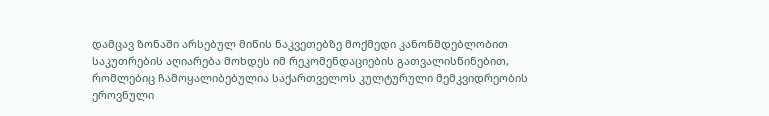დამცავ ზონაში არსებულ მიწის ნაკვეთებზე მოქმედი კანონმდებლობით საკუთრების აღიარება მოხდეს იმ რეკომენდაციების გათვალისწინებით, რომლებიც ჩამოყალიბებულია საქართველოს კულტურული მემკვიდრეობის ეროვნული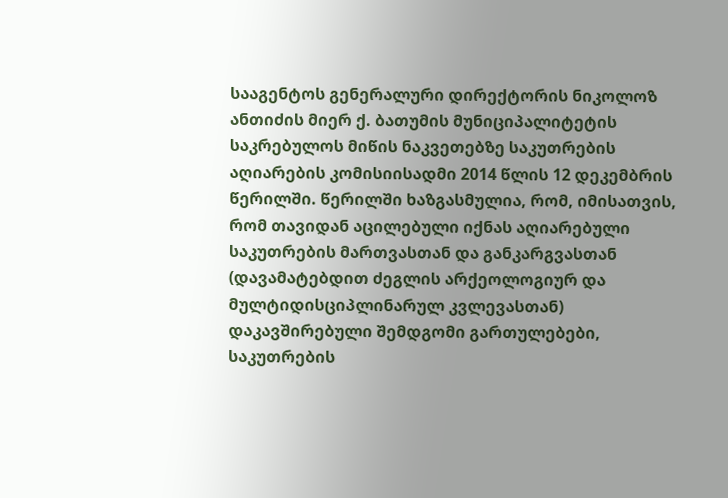სააგენტოს გენერალური დირექტორის ნიკოლოზ ანთიძის მიერ ქ. ბათუმის მუნიციპალიტეტის საკრებულოს მიწის ნაკვეთებზე საკუთრების აღიარების კომისიისადმი 2014 წლის 12 დეკემბრის წერილში. წერილში ხაზგასმულია, რომ, იმისათვის, რომ თავიდან აცილებული იქნას აღიარებული საკუთრების მართვასთან და განკარგვასთან (დავამატებდით ძეგლის არქეოლოგიურ და მულტიდისციპლინარულ კვლევასთან) დაკავშირებული შემდგომი გართულებები, საკუთრების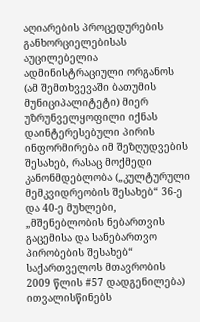აღიარების პროცედურების განხორციელებისას აუცილებელია ადმინისტრაციული ორგანოს (ამ შემთხვევაში ბათუმის მუნიციპალიტეტი) მიერ უზრუნველყოფილი იქნას დაინტერესებული პირის ინფორმირება იმ შეზღუდვების შესახებ, რასაც მოქმედი კანონმდებლობა („კულტურული მემკვიდრეობის შესახებ“ 36-ე და 40-ე მუხლები, „მშენებლობის ნებართვის გაცემისა და სანებართვო პირობების შესახებ“ საქართველოს მთავრობის 2009 წლის #57 დადგენილება) ითვალისწინებს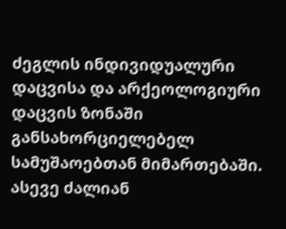ძეგლის ინდივიდუალური დაცვისა და არქეოლოგიური დაცვის ზონაში განსახორციელებელ სამუშაოებთან მიმართებაში. ასევე ძალიან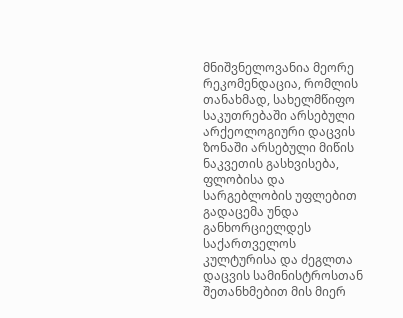მნიშვნელოვანია მეორე რეკომენდაცია, რომლის თანახმად, სახელმწიფო საკუთრებაში არსებული არქეოლოგიური დაცვის ზონაში არსებული მიწის ნაკვეთის გასხვისება, ფლობისა და სარგებლობის უფლებით გადაცემა უნდა განხორციელდეს საქართველოს კულტურისა და ძეგლთა დაცვის სამინისტროსთან შეთანხმებით მის მიერ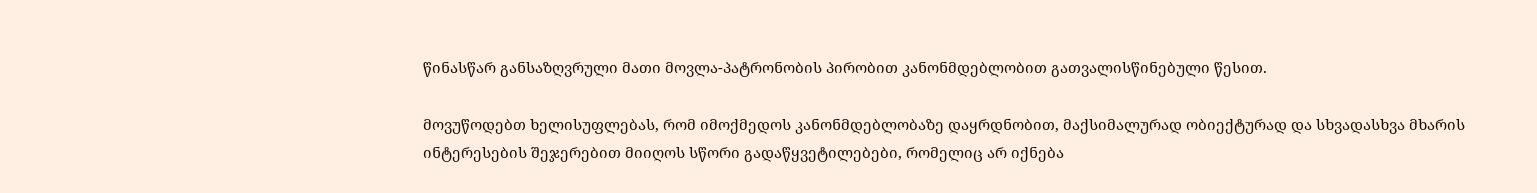წინასწარ განსაზღვრული მათი მოვლა-პატრონობის პირობით კანონმდებლობით გათვალისწინებული წესით.

მოვუწოდებთ ხელისუფლებას, რომ იმოქმედოს კანონმდებლობაზე დაყრდნობით, მაქსიმალურად ობიექტურად და სხვადასხვა მხარის ინტერესების შეჯერებით მიიღოს სწორი გადაწყვეტილებები, რომელიც არ იქნება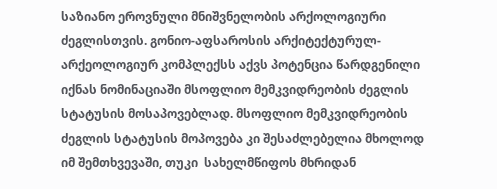საზიანო ეროვნული მნიშვნელობის არქოლოგიური ძეგლისთვის. გონიო-აფსაროსის არქიტექტურულ-არქეოლოგიურ კომპლექსს აქვს პოტენცია წარდგენილი იქნას ნომინაციაში მსოფლიო მემკვიდრეობის ძეგლის სტატუსის მოსაპოვებლად. მსოფლიო მემკვიდრეობის ძეგლის სტატუსის მოპოვება კი შესაძლებელია მხოლოდ იმ შემთხვევაში, თუკი  სახელმწიფოს მხრიდან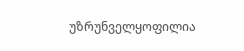უზრუნველყოფილია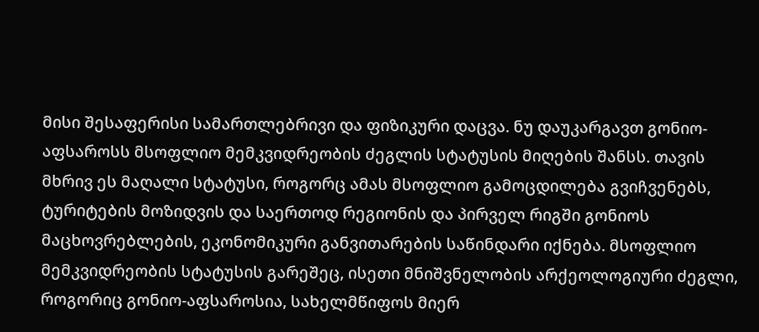მისი შესაფერისი სამართლებრივი და ფიზიკური დაცვა. ნუ დაუკარგავთ გონიო-აფსაროსს მსოფლიო მემკვიდრეობის ძეგლის სტატუსის მიღების შანსს. თავის მხრივ ეს მაღალი სტატუსი, როგორც ამას მსოფლიო გამოცდილება გვიჩვენებს, ტურიტების მოზიდვის და საერთოდ რეგიონის და პირველ რიგში გონიოს მაცხოვრებლების, ეკონომიკური განვითარების საწინდარი იქნება. მსოფლიო მემკვიდრეობის სტატუსის გარეშეც, ისეთი მნიშვნელობის არქეოლოგიური ძეგლი, როგორიც გონიო-აფსაროსია, სახელმწიფოს მიერ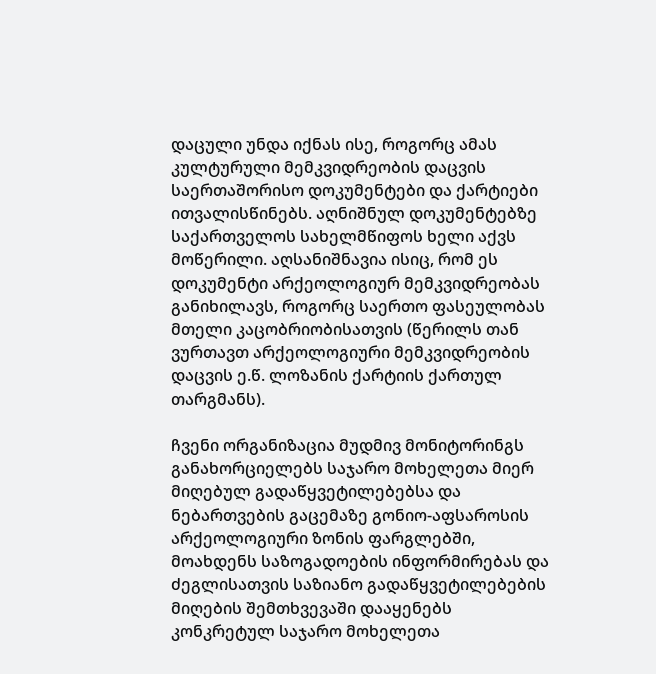დაცული უნდა იქნას ისე, როგორც ამას კულტურული მემკვიდრეობის დაცვის საერთაშორისო დოკუმენტები და ქარტიები ითვალისწინებს. აღნიშნულ დოკუმენტებზე საქართველოს სახელმწიფოს ხელი აქვს მოწერილი. აღსანიშნავია ისიც, რომ ეს დოკუმენტი არქეოლოგიურ მემკვიდრეობას განიხილავს, როგორც საერთო ფასეულობას მთელი კაცობრიობისათვის (წერილს თან ვურთავთ არქეოლოგიური მემკვიდრეობის დაცვის ე.წ. ლოზანის ქარტიის ქართულ თარგმანს).

ჩვენი ორგანიზაცია მუდმივ მონიტორინგს განახორციელებს საჯარო მოხელეთა მიერ მიღებულ გადაწყვეტილებებსა და ნებართვების გაცემაზე გონიო-აფსაროსის არქეოლოგიური ზონის ფარგლებში, მოახდენს საზოგადოების ინფორმირებას და ძეგლისათვის საზიანო გადაწყვეტილებების მიღების შემთხვევაში დააყენებს კონკრეტულ საჯარო მოხელეთა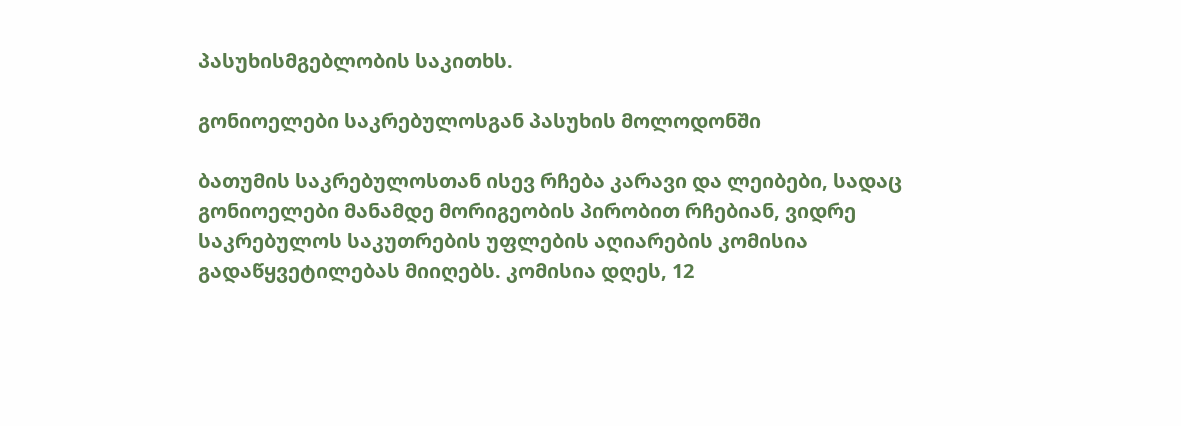პასუხისმგებლობის საკითხს.

გონიოელები საკრებულოსგან პასუხის მოლოდონში

ბათუმის საკრებულოსთან ისევ რჩება კარავი და ლეიბები, სადაც გონიოელები მანამდე მორიგეობის პირობით რჩებიან, ვიდრე საკრებულოს საკუთრების უფლების აღიარების კომისია გადაწყვეტილებას მიიღებს. კომისია დღეს, 12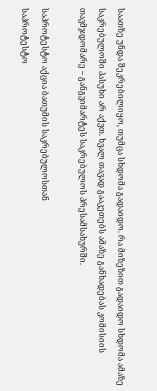საათზე უნდა შეკრებილიყო, თუმცა სხდომა გადაიდო. რა მიზეზით გადაიდო სხდომა ამაზე საკრებულოში პასუხი არ აქვთ. ხვალ თავად გააკეთებს ამაზე განხადებას კომისიის თავმჯდომარე – განგვიმარტეს საკრებულოს პრესამსახურში.

საპროტესტო აქცია ბათუმის საკრებულოსთან
საპროტესტო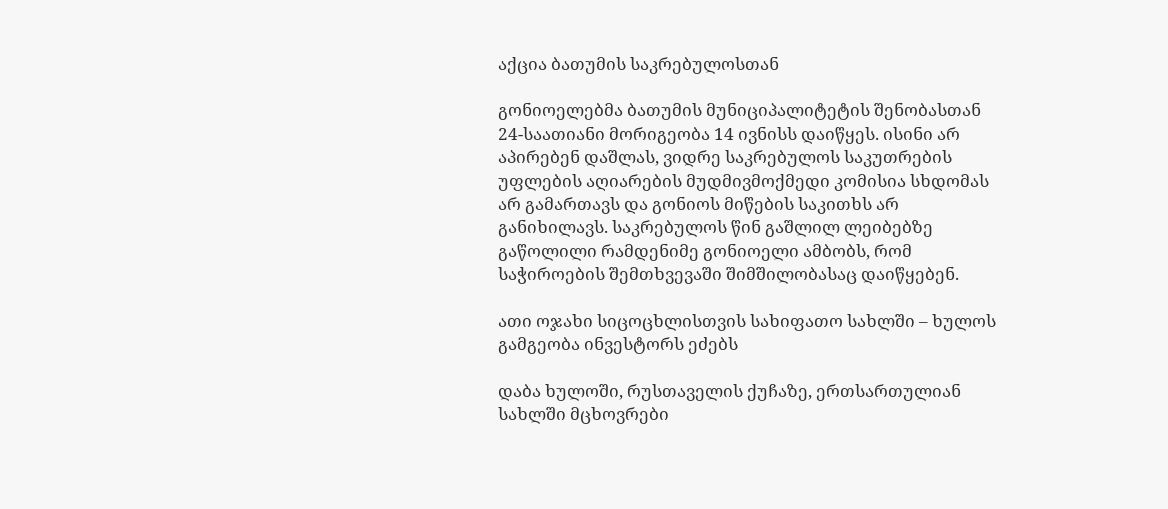აქცია ბათუმის საკრებულოსთან

გონიოელებმა ბათუმის მუნიციპალიტეტის შენობასთან 24-საათიანი მორიგეობა 14 ივნისს დაიწყეს. ისინი არ აპირებენ დაშლას, ვიდრე საკრებულოს საკუთრების უფლების აღიარების მუდმივმოქმედი კომისია სხდომას არ გამართავს და გონიოს მიწების საკითხს არ განიხილავს. საკრებულოს წინ გაშლილ ლეიბებზე გაწოლილი რამდენიმე გონიოელი ამბობს, რომ საჭიროების შემთხვევაში შიმშილობასაც დაიწყებენ.

ათი ოჯახი სიცოცხლისთვის სახიფათო სახლში – ხულოს გამგეობა ინვესტორს ეძებს

დაბა ხულოში, რუსთაველის ქუჩაზე, ერთსართულიან სახლში მცხოვრები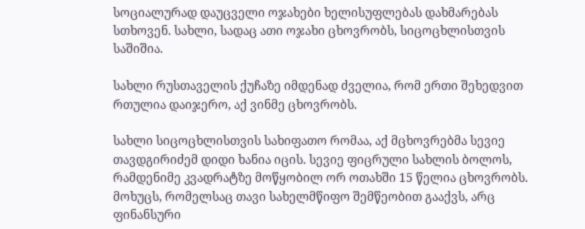სოციალურად დაუცველი ოჯახები ხელისუფლებას დახმარებას სთხოვენ. სახლი, სადაც ათი ოჯახი ცხოვრობს, სიცოცხლისთვის საშიშია.

სახლი რუსთაველის ქუჩაზე იმდენად ძველია, რომ ერთი შეხედვით რთულია დაიჯერო, აქ ვინმე ცხოვრობს.

სახლი სიცოცხლისთვის სახიფათო რომაა, აქ მცხოვრებმა სევიე თავდგირიძემ დიდი ხანია იცის. სევიე ფიცრული სახლის ბოლოს, რამდენიმე კვადრატზე მოწყობილ ორ ოთახში 15 წელია ცხოვრობს. მოხუცს, რომელსაც თავი სახელმწიფო შემწეობით გააქვს, არც ფინანსური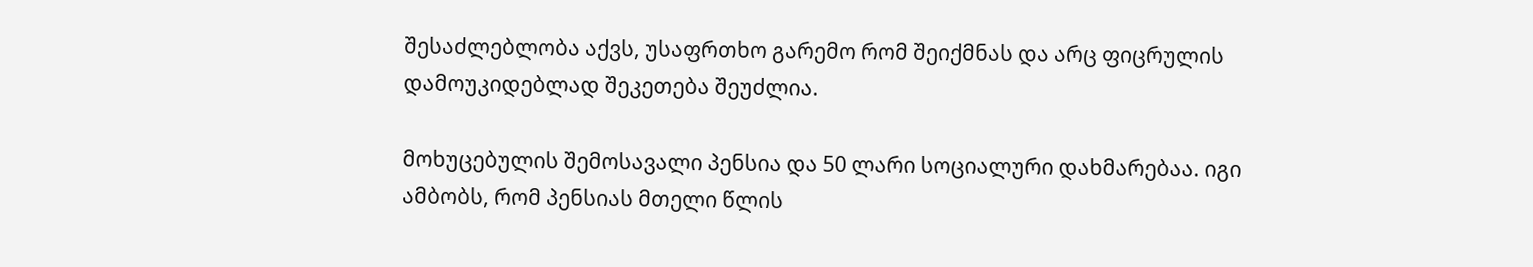შესაძლებლობა აქვს, უსაფრთხო გარემო რომ შეიქმნას და არც ფიცრულის დამოუკიდებლად შეკეთება შეუძლია.

მოხუცებულის შემოსავალი პენსია და 50 ლარი სოციალური დახმარებაა. იგი ამბობს, რომ პენსიას მთელი წლის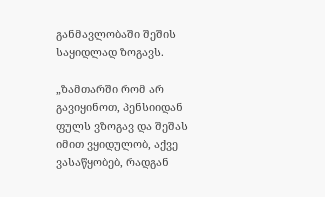განმავლობაში შეშის საყიდლად ზოგავს.

„ზამთარში რომ არ გავიყინოთ, პენსიიდან ფულს ვზოგავ და შეშას იმით ვყიდულობ, აქვე ვასაწყობებ, რადგან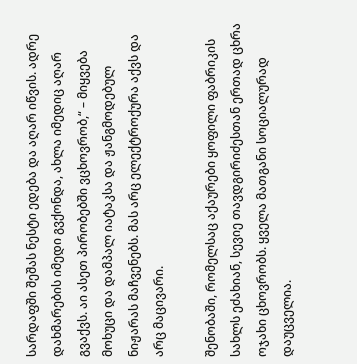სარდაფში შეშას ნესტი ედება და აღარ იწვის. ადრე დახმარების იმედი გვქონდა, ახლა იმედიც აღარ გვაქვს. აი ასეთ პირობებში ვცხოვრობ,“ – მიყვება მოხუცი და დამპალ იატაკსა და ჟანგმოდებულ ნიჟარას მაჩვენებს. მას არც ელექტროქურა აქვს და არც მაცივარი.

შენობაში, რომელსაც აქაურები ყოფილი ფაბრიკის სახლს ეძახიან, სევიე თავდგირიძესთან ერთად ცხრა ოჯახი ცხოვრობს. ყველა მათგანი სოციალურად დაუცველია.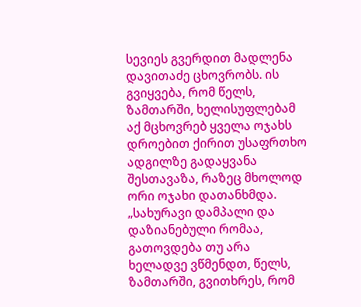სევიეს გვერდით მადლენა დავითაძე ცხოვრობს. ის გვიყვება, რომ წელს, ზამთარში, ხელისუფლებამ აქ მცხოვრებ ყველა ოჯახს დროებით ქირით უსაფრთხო ადგილზე გადაყვანა შესთავაზა, რაზეც მხოლოდ ორი ოჯახი დათანხმდა. „სახურავი დამპალი და დაზიანებული რომაა, გათოვდება თუ არა ხელადვე ვწმენდთ, წელს, ზამთარში, გვითხრეს, რომ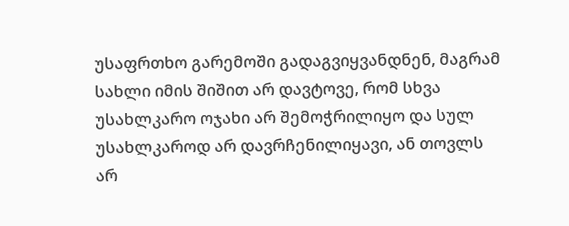უსაფრთხო გარემოში გადაგვიყვანდნენ, მაგრამ სახლი იმის შიშით არ დავტოვე, რომ სხვა უსახლკარო ოჯახი არ შემოჭრილიყო და სულ უსახლკაროდ არ დავრჩენილიყავი, ან თოვლს არ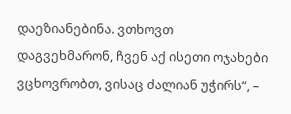დაეზიანებინა. ვთხოვთ დაგვეხმარონ, ჩვენ აქ ისეთი ოჯახები ვცხოვრობთ, ვისაც ძალიან უჭირს“, –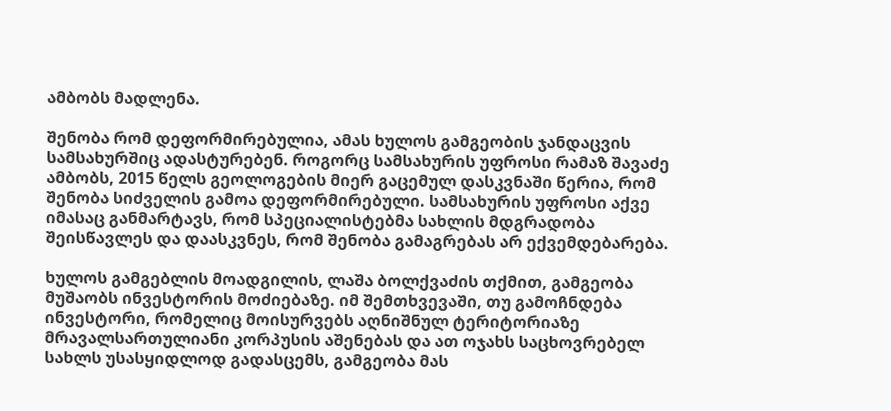ამბობს მადლენა.

შენობა რომ დეფორმირებულია, ამას ხულოს გამგეობის ჯანდაცვის სამსახურშიც ადასტურებენ. როგორც სამსახურის უფროსი რამაზ შავაძე ამბობს, 2015 წელს გეოლოგების მიერ გაცემულ დასკვნაში წერია, რომ შენობა სიძველის გამოა დეფორმირებული. სამსახურის უფროსი აქვე იმასაც განმარტავს, რომ სპეციალისტებმა სახლის მდგრადობა შეისწავლეს და დაასკვნეს, რომ შენობა გამაგრებას არ ექვემდებარება.

ხულოს გამგებლის მოადგილის, ლაშა ბოლქვაძის თქმით, გამგეობა მუშაობს ინვესტორის მოძიებაზე. იმ შემთხვევაში, თუ გამოჩნდება ინვესტორი, რომელიც მოისურვებს აღნიშნულ ტერიტორიაზე მრავალსართულიანი კორპუსის აშენებას და ათ ოჯახს საცხოვრებელ სახლს უსასყიდლოდ გადასცემს, გამგეობა მას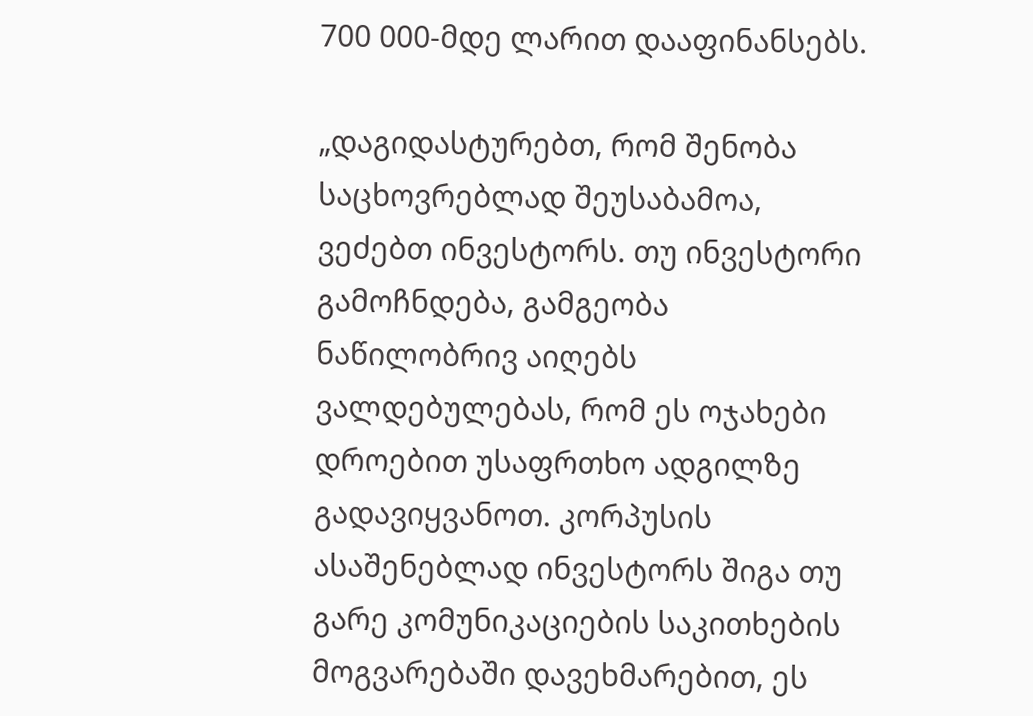700 000-მდე ლარით დააფინანსებს.

„დაგიდასტურებთ, რომ შენობა საცხოვრებლად შეუსაბამოა, ვეძებთ ინვესტორს. თუ ინვესტორი გამოჩნდება, გამგეობა ნაწილობრივ აიღებს ვალდებულებას, რომ ეს ოჯახები დროებით უსაფრთხო ადგილზე გადავიყვანოთ. კორპუსის ასაშენებლად ინვესტორს შიგა თუ გარე კომუნიკაციების საკითხების მოგვარებაში დავეხმარებით, ეს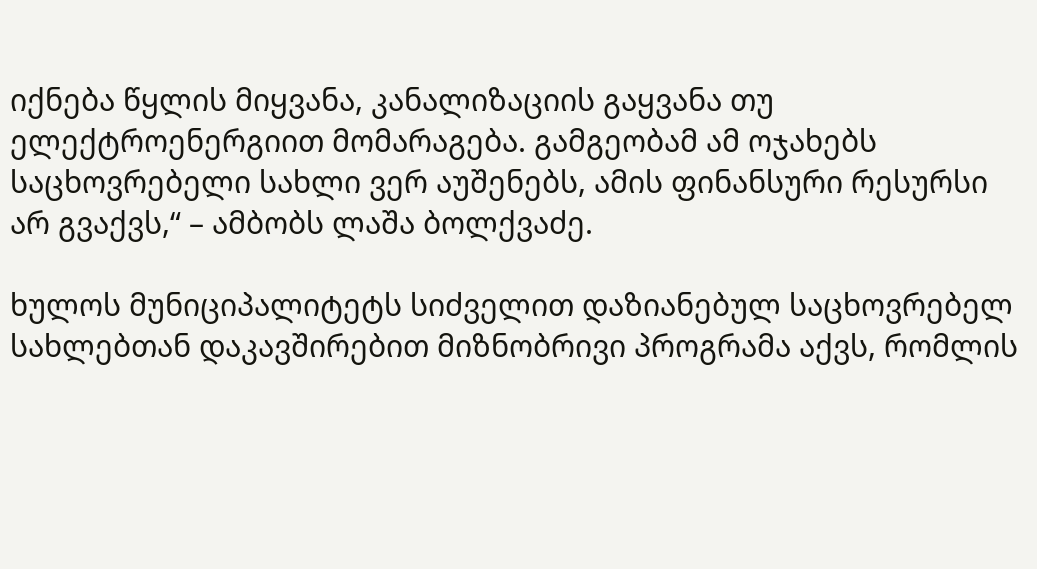იქნება წყლის მიყვანა, კანალიზაციის გაყვანა თუ ელექტროენერგიით მომარაგება. გამგეობამ ამ ოჯახებს საცხოვრებელი სახლი ვერ აუშენებს, ამის ფინანსური რესურსი არ გვაქვს,“ – ამბობს ლაშა ბოლქვაძე.

ხულოს მუნიციპალიტეტს სიძველით დაზიანებულ საცხოვრებელ სახლებთან დაკავშირებით მიზნობრივი პროგრამა აქვს, რომლის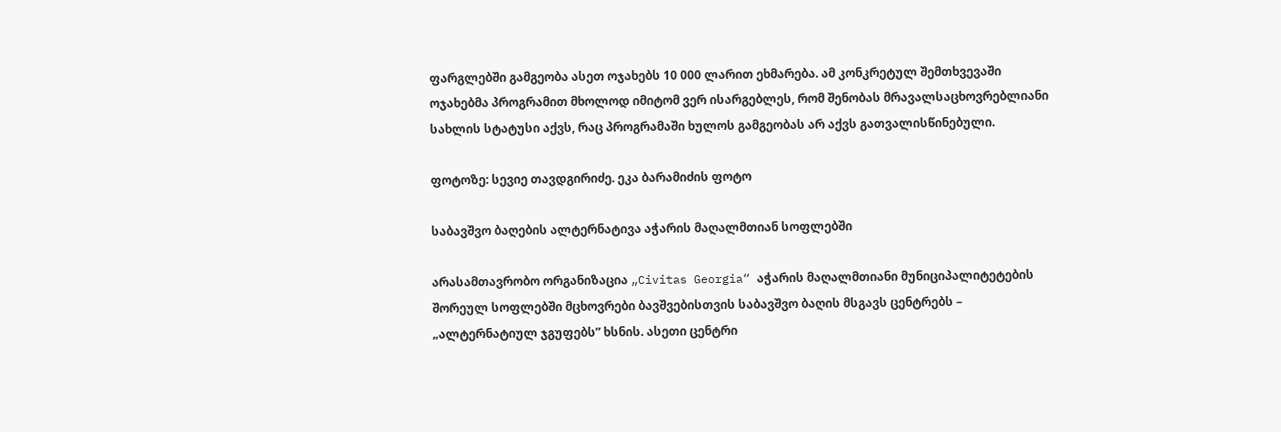ფარგლებში გამგეობა ასეთ ოჯახებს 10 000 ლარით ეხმარება. ამ კონკრეტულ შემთხვევაში ოჯახებმა პროგრამით მხოლოდ იმიტომ ვერ ისარგებლეს, რომ შენობას მრავალსაცხოვრებლიანი სახლის სტატუსი აქვს, რაც პროგრამაში ხულოს გამგეობას არ აქვს გათვალისწინებული.

ფოტოზე: სევიე თავდგირიძე. ეკა ბარამიძის ფოტო

საბავშვო ბაღების ალტერნატივა აჭარის მაღალმთიან სოფლებში

არასამთავრობო ორგანიზაცია „Civitas Georgia“ აჭარის მაღალმთიანი მუნიციპალიტეტების შორეულ სოფლებში მცხოვრები ბავშვებისთვის საბავშვო ბაღის მსგავს ცენტრებს – „ალტერნატიულ ჯგუფებს” ხსნის. ასეთი ცენტრი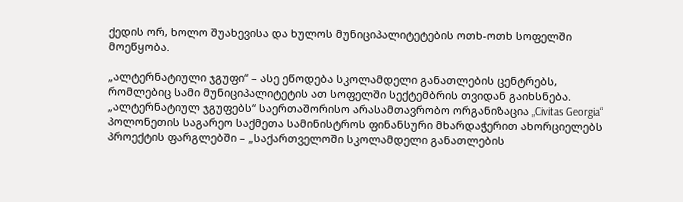ქედის ორ, ხოლო შუახევისა და ხულოს მუნიციპალიტეტების ოთხ-ოთხ სოფელში მოეწყობა.

„ალტერნატიული ჯგუფი“ – ასე ეწოდება სკოლამდელი განათლების ცენტრებს, რომლებიც სამი მუნიციპალიტეტის ათ სოფელში სექტემბრის თვიდან გაიხსნება. „ალტერნატიულ ჯგუფებს“ საერთაშორისო არასამთავრობო ორგანიზაცია „Civitas Georgia“ პოლონეთის საგარეო საქმეთა სამინისტროს ფინანსური მხარდაჭერით ახორციელებს პროექტის ფარგლებში – „საქართველოში სკოლამდელი განათლების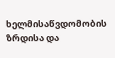ხელმისაწვდომობის ზრდისა და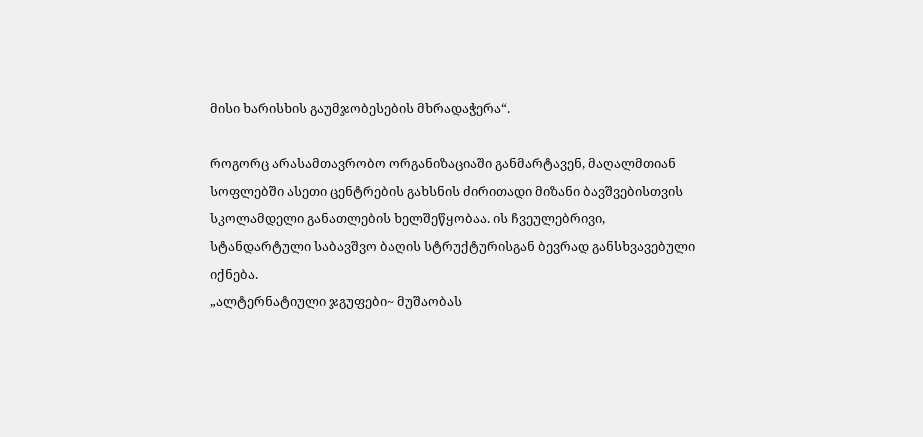მისი ხარისხის გაუმჯობესების მხრადაჭერა“.

როგორც არასამთავრობო ორგანიზაციაში განმარტავენ, მაღალმთიან სოფლებში ასეთი ცენტრების გახსნის ძირითადი მიზანი ბავშვებისთვის სკოლამდელი განათლების ხელშეწყობაა. ის ჩვეულებრივი, სტანდარტული საბავშვო ბაღის სტრუქტურისგან ბევრად განსხვავებული იქნება.
„ალტერნატიული ჯგუფები~ მუშაობას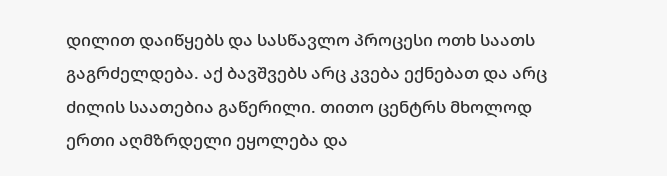დილით დაიწყებს და სასწავლო პროცესი ოთხ საათს გაგრძელდება. აქ ბავშვებს არც კვება ექნებათ და არც ძილის საათებია გაწერილი. თითო ცენტრს მხოლოდ ერთი აღმზრდელი ეყოლება და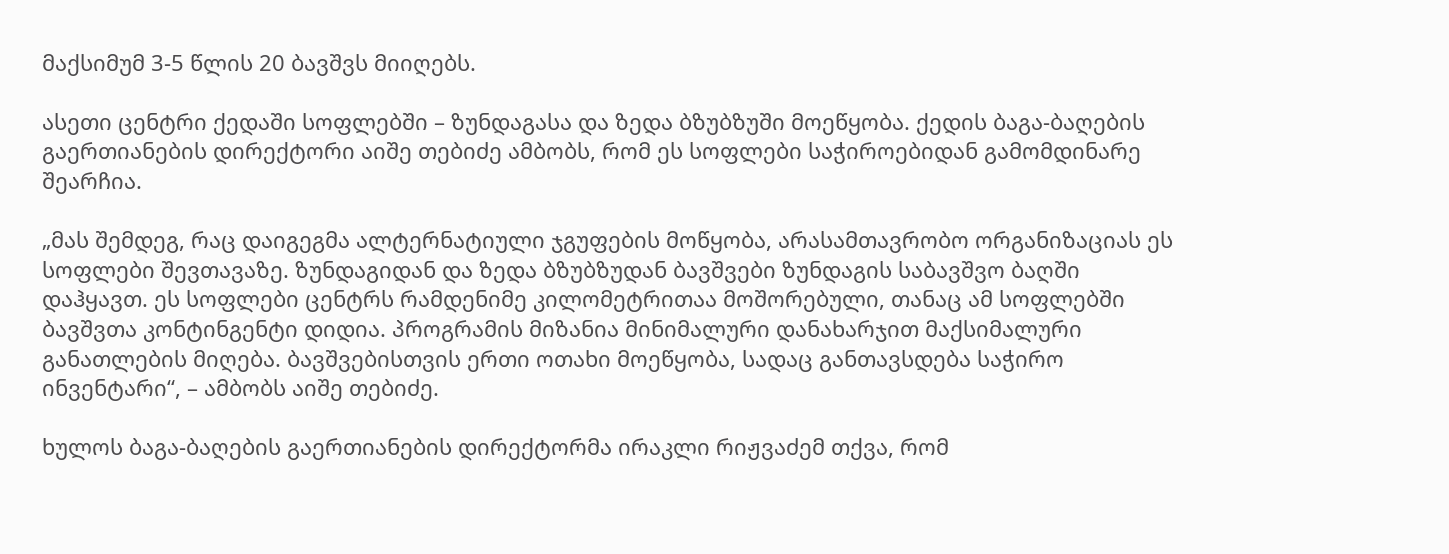მაქსიმუმ 3-5 წლის 20 ბავშვს მიიღებს.

ასეთი ცენტრი ქედაში სოფლებში – ზუნდაგასა და ზედა ბზუბზუში მოეწყობა. ქედის ბაგა-ბაღების გაერთიანების დირექტორი აიშე თებიძე ამბობს, რომ ეს სოფლები საჭიროებიდან გამომდინარე შეარჩია.

„მას შემდეგ, რაც დაიგეგმა ალტერნატიული ჯგუფების მოწყობა, არასამთავრობო ორგანიზაციას ეს სოფლები შევთავაზე. ზუნდაგიდან და ზედა ბზუბზუდან ბავშვები ზუნდაგის საბავშვო ბაღში დაჰყავთ. ეს სოფლები ცენტრს რამდენიმე კილომეტრითაა მოშორებული, თანაც ამ სოფლებში ბავშვთა კონტინგენტი დიდია. პროგრამის მიზანია მინიმალური დანახარჯით მაქსიმალური განათლების მიღება. ბავშვებისთვის ერთი ოთახი მოეწყობა, სადაც განთავსდება საჭირო ინვენტარი“, – ამბობს აიშე თებიძე.

ხულოს ბაგა-ბაღების გაერთიანების დირექტორმა ირაკლი რიჟვაძემ თქვა, რომ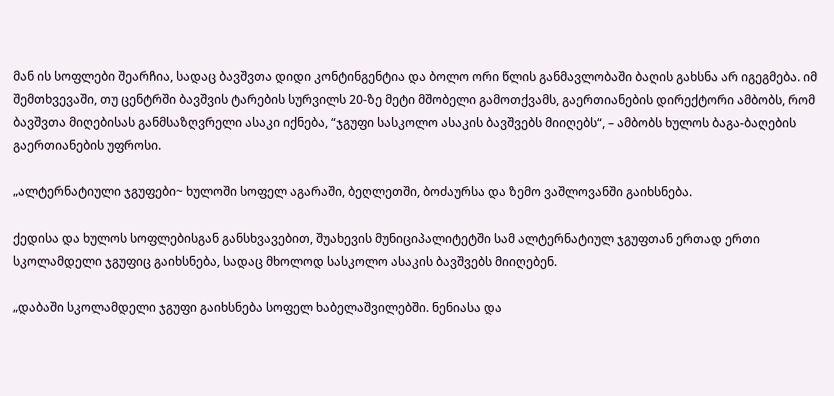მან ის სოფლები შეარჩია, სადაც ბავშვთა დიდი კონტინგენტია და ბოლო ორი წლის განმავლობაში ბაღის გახსნა არ იგეგმება. იმ შემთხვევაში, თუ ცენტრში ბავშვის ტარების სურვილს 20-ზე მეტი მშობელი გამოთქვამს, გაერთიანების დირექტორი ამბობს, რომ ბავშვთა მიღებისას განმსაზღვრელი ასაკი იქნება, “ჯგუფი სასკოლო ასაკის ბავშვებს მიიღებს“, – ამბობს ხულოს ბაგა-ბაღების გაერთიანების უფროსი.

„ალტერნატიული ჯგუფები~ ხულოში სოფელ აგარაში, ბეღლეთში, ბოძაურსა და ზემო ვაშლოვანში გაიხსნება.

ქედისა და ხულოს სოფლებისგან განსხვავებით, შუახევის მუნიციპალიტეტში სამ ალტერნატიულ ჯგუფთან ერთად ერთი სკოლამდელი ჯგუფიც გაიხსნება, სადაც მხოლოდ სასკოლო ასაკის ბავშვებს მიიღებენ.

„დაბაში სკოლამდელი ჯგუფი გაიხსნება სოფელ ხაბელაშვილებში. ნენიასა და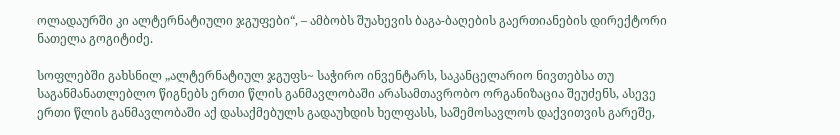ოლადაურში კი ალტერნატიული ჯგუფები“, – ამბობს შუახევის ბაგა-ბაღების გაერთიანების დირექტორი ნათელა გოგიტიძე.

სოფლებში გახსნილ „ალტერნატიულ ჯგუფს~ საჭირო ინვენტარს, საკანცელარიო ნივთებსა თუ საგანმანათლებლო წიგნებს ერთი წლის განმავლობაში არასამთავრობო ორგანიზაცია შეუძენს, ასევე ერთი წლის განმავლობაში აქ დასაქმებულს გადაუხდის ხელფასს, საშემოსავლოს დაქვითვის გარეშე,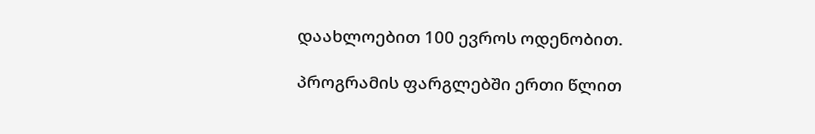დაახლოებით 100 ევროს ოდენობით.

პროგრამის ფარგლებში ერთი წლით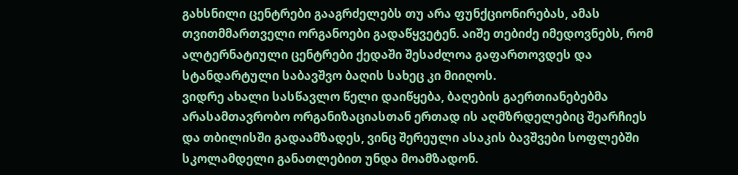გახსნილი ცენტრები გააგრძელებს თუ არა ფუნქციონირებას, ამას თვითმმართველი ორგანოები გადაწყვეტენ. აიშე თებიძე იმედოვნებს, რომ ალტერნატიული ცენტრები ქედაში შესაძლოა გაფართოვდეს და სტანდარტული საბავშვო ბაღის სახეც კი მიიღოს.
ვიდრე ახალი სასწავლო წელი დაიწყება, ბაღების გაერთიანებებმა არასამთავრობო ორგანიზაციასთან ერთად ის აღმზრდელებიც შეარჩიეს და თბილისში გადაამზადეს, ვინც შერეული ასაკის ბავშვები სოფლებში სკოლამდელი განათლებით უნდა მოამზადონ.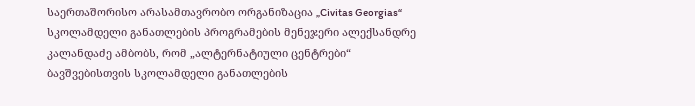საერთაშორისო არასამთავრობო ორგანიზაცია „Civitas Georgias“ სკოლამდელი განათლების პროგრამების მენეჯერი ალექსანდრე კალანდაძე ამბობს, რომ „ალტერნატიული ცენტრები“ ბავშვებისთვის სკოლამდელი განათლების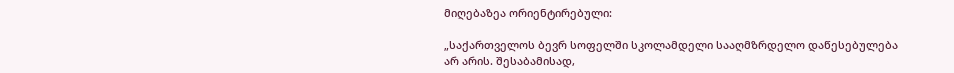მიღებაზეა ორიენტირებული:

„საქართველოს ბევრ სოფელში სკოლამდელი სააღმზრდელო დაწესებულება არ არის. შესაბამისად,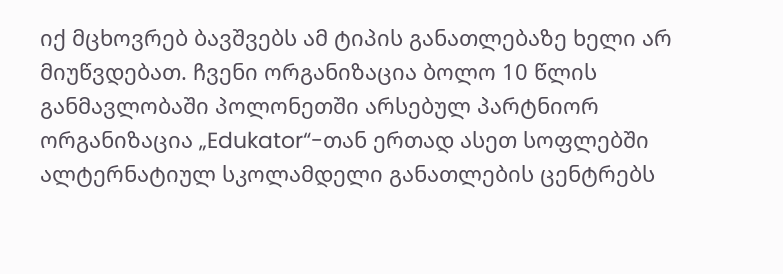იქ მცხოვრებ ბავშვებს ამ ტიპის განათლებაზე ხელი არ მიუწვდებათ. ჩვენი ორგანიზაცია ბოლო 10 წლის განმავლობაში პოლონეთში არსებულ პარტნიორ ორგანიზაცია „Edukator“-თან ერთად ასეთ სოფლებში ალტერნატიულ სკოლამდელი განათლების ცენტრებს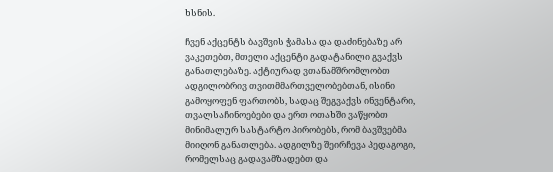ხსნის.

ჩვენ აქცენტს ბავშვის ჭამასა და დაძინებაზე არ ვაკეთებთ, მთელი აქცენტი გადატანილი გვაქვს განათლებაზე. აქტიურად ვთანამშრომლობთ ადგილობრივ თვითმმართველობებთან, ისინი გამოყოფენ ფართობს, სადაც შეგვაქვს ინვენტარი, თვალსაჩინოებები და ერთ ოთახში ვაწყობთ მინიმალურ სასტარტო პირობებს, რომ ბავშვებმა მიიღონ განათლება. ადგილზე შეირჩევა პედაგოგი, რომელსაც გადავამზადებთ და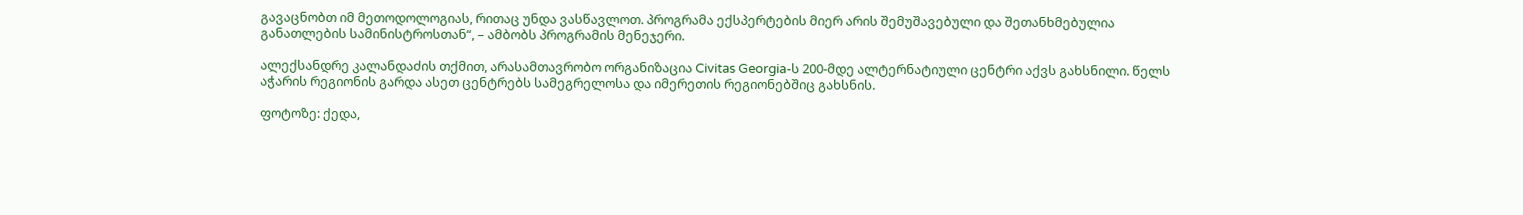გავაცნობთ იმ მეთოდოლოგიას, რითაც უნდა ვასწავლოთ. პროგრამა ექსპერტების მიერ არის შემუშავებული და შეთანხმებულია განათლების სამინისტროსთან“, – ამბობს პროგრამის მენეჯერი.

ალექსანდრე კალანდაძის თქმით, არასამთავრობო ორგანიზაცია Civitas Georgia-ს 200-მდე ალტერნატიული ცენტრი აქვს გახსნილი. წელს აჭარის რეგიონის გარდა ასეთ ცენტრებს სამეგრელოსა და იმერეთის რეგიონებშიც გახსნის.

ფოტოზე: ქედა,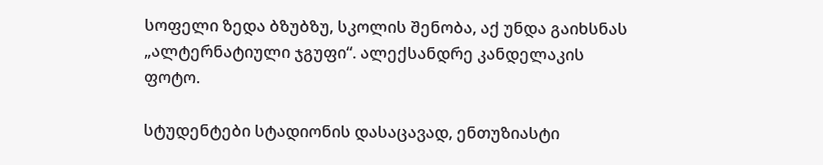სოფელი ზედა ბზუბზუ, სკოლის შენობა, აქ უნდა გაიხსნას „ალტერნატიული ჯგუფი“. ალექსანდრე კანდელაკის ფოტო.

სტუდენტები სტადიონის დასაცავად, ენთუზიასტი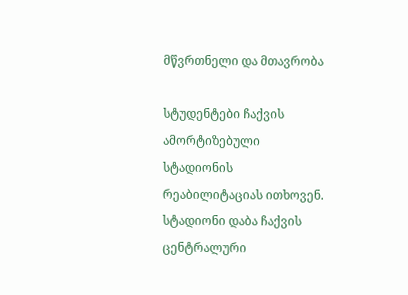მწვრთნელი და მთავრობა

სტუდენტები ჩაქვის ამორტიზებული სტადიონის რეაბილიტაციას ითხოვენ. სტადიონი დაბა ჩაქვის ცენტრალური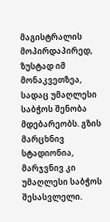მაგისტრალის მოპირდაპირედ, ზუსტად იმ მონაკვეთზეა, სადაც უმაღლესი საბჭოს შენობა მდებარეობს. გზის მარცხნივ სტადიონია, მარჯვნივ კი უმაღლესი საბჭოს შესასვლელი.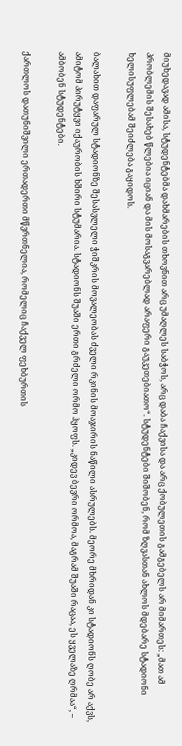მიუხედავად ამისა, სტუდენტებმა დახმარების თხოვნით არც უმაღლეს საბჭოს, არც დაბა ჩაქვისა და არც ქობულეთის გამგებელს არ მიმართეს: „მათ ამ პრობლემის შესახებ წლებია იციან და მის მოსაგვარებლად არაფერი გაუკეთებიათო“. სტუდენტები შიშობენ, რომ ზღვასთან ახლოს მდებარე სტადიონი ხელისუფლებამ შეიძლება გაყიდოს.

ბალახით დაფარულ სტადიონზე შესასვლელი ჭიშკრის მოვალეობას ძველი რკინის მოაჯირის ნაწილი ასრულებს. მეორე მხრიდან კი სტადიონს ღობე არ აქვს, ამიტომ პირუტყვი იქაურობის ხშირი სტუმარია. სტადიონს შუაში ერთი გრძელი ორმო ჰყოფს. „კიდევ ბევრი ორმოა, მაგრამ შუაში რაცაა, ეს ყველაზე ღრმაა“, – ამბობენ სტუდენტები.

ქართლოს დათუნიშვილი ერთადერთი მწვრთნელია, რომელიც ჩაქველ ფეხბურთის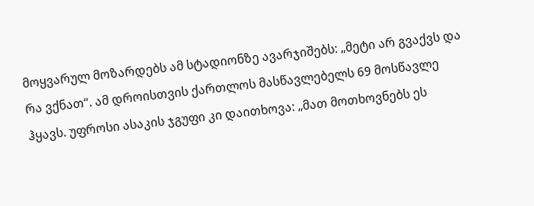მოყვარულ მოზარდებს ამ სტადიონზე ავარჯიშებს: „მეტი არ გვაქვს და რა ვქნათ“. ამ დროისთვის ქართლოს მასწავლებელს 69 მოსწავლე ჰყავს. უფროსი ასაკის ჯგუფი კი დაითხოვა: „მათ მოთხოვნებს ეს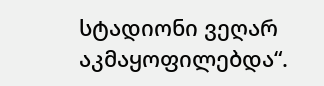სტადიონი ვეღარ აკმაყოფილებდა“.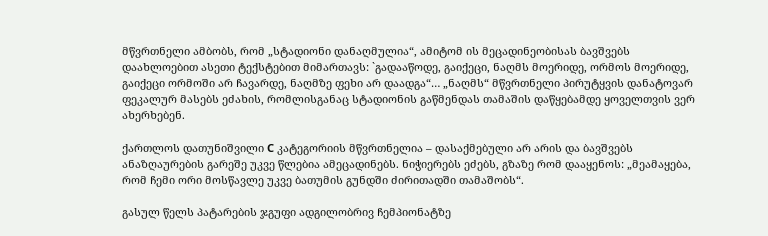მწვრთნელი ამბობს, რომ „სტადიონი დანაღმულია“, ამიტომ ის მეცადინეობისას ბავშვებს დაახლოებით ასეთი ტექსტებით მიმართავს: `გადააწოდე, გაიქეცი, ნაღმს მოერიდე, ორმოს მოერიდე, გაიქეცი ორმოში არ ჩავარდე, ნაღმზე ფეხი არ დაადგა“… „ნაღმს“ მწვრთნელი პირუტყვის დანატოვარ ფეკალურ მასებს ეძახის, რომლისგანაც სტადიონის გაწმენდას თამაშის დაწყებამდე ყოველთვის ვერ ახერხებენ.

ქართლოს დათუნიშვილი C კატეგორიის მწვრთნელია – დასაქმებული არ არის და ბავშვებს ანაზღაურების გარეშე უკვე წლებია ამეცადინებს. ნიჭიერებს ეძებს, გზაზე რომ დააყენოს: „მეამაყება, რომ ჩემი ორი მოსწავლე უკვე ბათუმის გუნდში ძირითადში თამაშობს“.

გასულ წელს პატარების ჯგუფი ადგილობრივ ჩემპიონატზე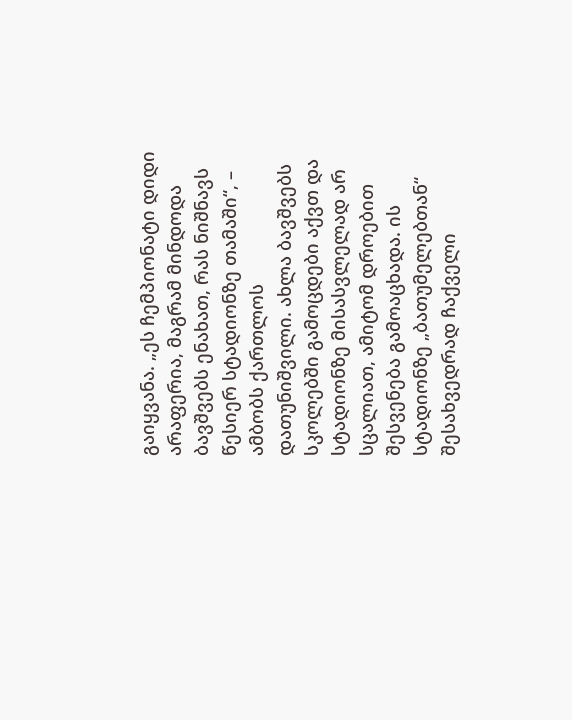გაიყვანა. „ეს ჩემპიონატი დიდი არაფერია, მაგრამ მინდოდა ბავშვებს ენახათ, რას ნიშნავს წესიერ სტადიონზე თამაში“, – ამბობს ქართლოს დათუნიშვილი. ახლა ბავშვებს სკოლებში გამოცდები აქვთ და სტადიონზე მისასვლელად არ სცალიათ, ამიტომ დროებით შესვენება გამოაცხადა. ის სტადიონზე „ბათუმელებთან“ შესახვედრად ჩაქველი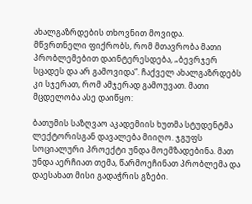ახალგაზრდების თხოვნით მოვიდა.
მწვრთნელი ფიქრობს, რომ მთავრობა მათი პრობლემებით დაინტერესდება, „ბევრჯერ სცადეს და არ გამოვიდა“. ჩაქველ ახალგაზრდებს კი სჯერათ, რომ ამჯერად გამოუვათ. მათი მცდელობა ასე დაიწყო:

ბათუმის საზღვაო აკადემიის ხუთმა სტუდენტმა ლექტორისგან დავალება მიიღო. ჯგუფს სოციალური პროექტი უნდა მოემზადებინა. მათ უნდა აერჩიათ თემა, წარმოეჩინათ პრობლემა და დაესახათ მისი გადაჭრის გზები.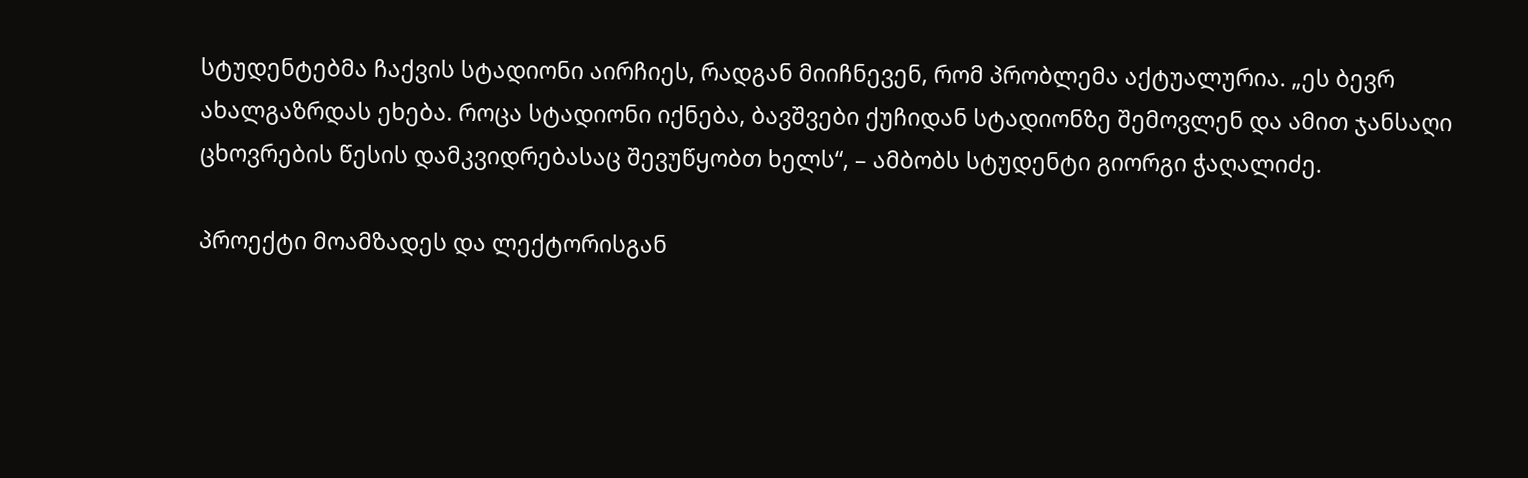სტუდენტებმა ჩაქვის სტადიონი აირჩიეს, რადგან მიიჩნევენ, რომ პრობლემა აქტუალურია. „ეს ბევრ ახალგაზრდას ეხება. როცა სტადიონი იქნება, ბავშვები ქუჩიდან სტადიონზე შემოვლენ და ამით ჯანსაღი ცხოვრების წესის დამკვიდრებასაც შევუწყობთ ხელს“, – ამბობს სტუდენტი გიორგი ჭაღალიძე.

პროექტი მოამზადეს და ლექტორისგან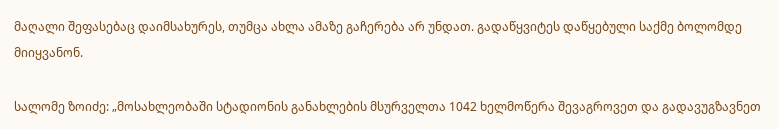მაღალი შეფასებაც დაიმსახურეს, თუმცა ახლა ამაზე გაჩერება არ უნდათ. გადაწყვიტეს დაწყებული საქმე ბოლომდე მიიყვანონ.

სალომე ზოიძე: „მოსახლეობაში სტადიონის განახლების მსურველთა 1042 ხელმოწერა შევაგროვეთ და გადავუგზავნეთ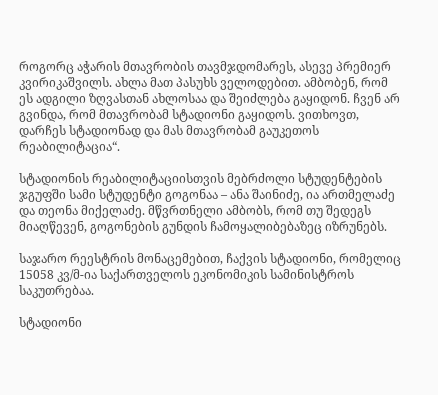როგორც აჭარის მთავრობის თავმჯდომარეს, ასევე პრემიერ კვირიკაშვილს. ახლა მათ პასუხს ველოდებით. ამბობენ, რომ ეს ადგილი ზღვასთან ახლოსაა და შეიძლება გაყიდონ. ჩვენ არ გვინდა, რომ მთავრობამ სტადიონი გაყიდოს. ვითხოვთ, დარჩეს სტადიონად და მას მთავრობამ გაუკეთოს რეაბილიტაცია“.

სტადიონის რეაბილიტაციისთვის მებრძოლი სტუდენტების ჯგუფში სამი სტუდენტი გოგონაა – ანა შაინიძე, ია ართმელაძე და თეონა მიქელაძე. მწვრთნელი ამბობს, რომ თუ შედეგს მიაღწევენ, გოგონების გუნდის ჩამოყალიბებაზეც იზრუნებს.

საჯარო რეესტრის მონაცემებით, ჩაქვის სტადიონი, რომელიც 15058 კვ/მ-ია საქართველოს ეკონომიკის სამინისტროს საკუთრებაა.

სტადიონი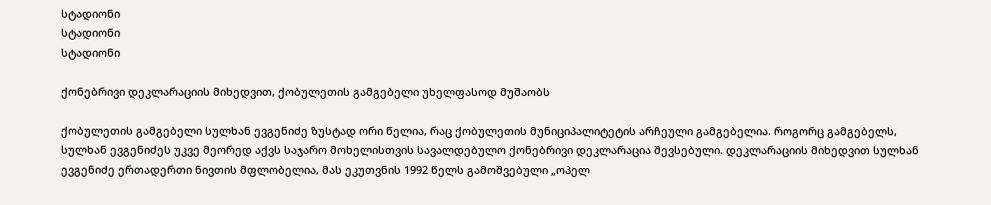სტადიონი
სტადიონი
სტადიონი

ქონებრივი დეკლარაციის მიხედვით, ქობულეთის გამგებელი უხელფასოდ მუშაობს

ქობულეთის გამგებელი სულხან ევგენიძე ზუსტად ორი წელია, რაც ქობულეთის მუნიციპალიტეტის არჩეული გამგებელია. როგორც გამგებელს, სულხან ევგენიძეს უკვე მეორედ აქვს საჯარო მოხელისთვის სავალდებულო ქონებრივი დეკლარაცია შევსებული. დეკლარაციის მიხედვით სულხან ევგენიძე ერთადერთი ნივთის მფლობელია, მას ეკუთვნის 1992 წელს გამოშვებული „ოპელ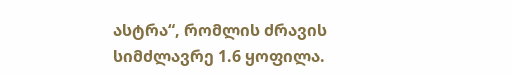ასტრა“, რომლის ძრავის სიმძლავრე 1.6 ყოფილა.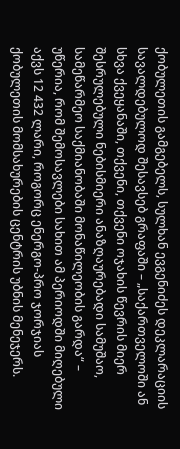ქობულეთის გამგებელს, სულხან ევგენიძეს დეკლარაციის სავალდებულოდ შესავსებ გრაფაში – „საქართველოში ან სხვა ქვეყანაში, თქვენი, თქვენი ოჯახის წევრის მიერ შესრულებული ნებისმიერი ანაზღაურებადი სამუშაო, სამეწარმეო საქმიანობაში მონაწილეობის გარდა“ – უწერია, რომ შემოსავლები სახით ამ პერიოდში მიღებული აქვს 12 432 ლარი, როგორც ენერგო-პრო ჯორჯიას ქობულეთის მომსახურების ცენტრის უბნის მენეჯერს.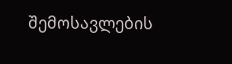შემოსავლების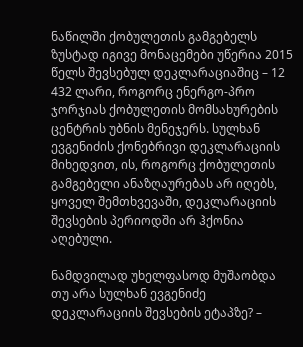ნაწილში ქობულეთის გამგებელს ზუსტად იგივე მონაცემები უწერია 2015 წელს შევსებულ დეკლარაციაშიც – 12 432 ლარი, როგორც ენერგო-პრო ჯორჯიას ქობულეთის მომსახურების ცენტრის უბნის მენეჯერს. სულხან ევგენიძის ქონებრივი დეკლარაციის მიხედვით, ის, როგორც ქობულეთის გამგებელი ანაზღაურებას არ იღებს, ყოველ შემთხვევაში, დეკლარაციის შევსების პერიოდში არ ჰქონია აღებული.

ნამდვილად უხელფასოდ მუშაობდა თუ არა სულხან ევგენიძე დეკლარაციის შევსების ეტაპზე? –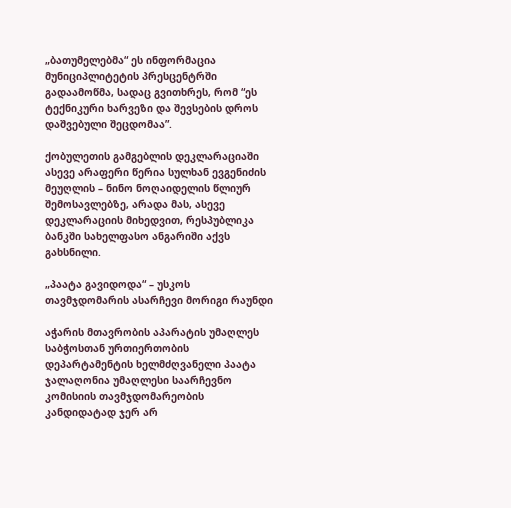„ბათუმელებმა“ ეს ინფორმაცია მუნიციპლიტეტის პრესცენტრში გადაამოწმა, სადაც გვითხრეს, რომ “ეს ტექნიკური ხარვეზი და შევსების დროს დაშვებული შეცდომაა”.

ქობულეთის გამგებლის დეკლარაციაში ასევე არაფერი წერია სულხან ევგენიძის მეუღლის – ნინო ნოღაიდელის წლიურ შემოსავლებზე, არადა მას, ასევე დეკლარაციის მიხედვით, რესპუბლიკა ბანკში სახელფასო ანგარიში აქვს  გახსნილი.

„პაატა გავიდოდა“ – უსკოს თავმჯდომარის ასარჩევი მორიგი რაუნდი

აჭარის მთავრობის აპარატის უმაღლეს საბჭოსთან ურთიერთობის დეპარტამენტის ხელმძღვანელი პაატა ჯალაღონია უმაღლესი საარჩევნო კომისიის თავმჯდომარეობის კანდიდატად ჯერ არ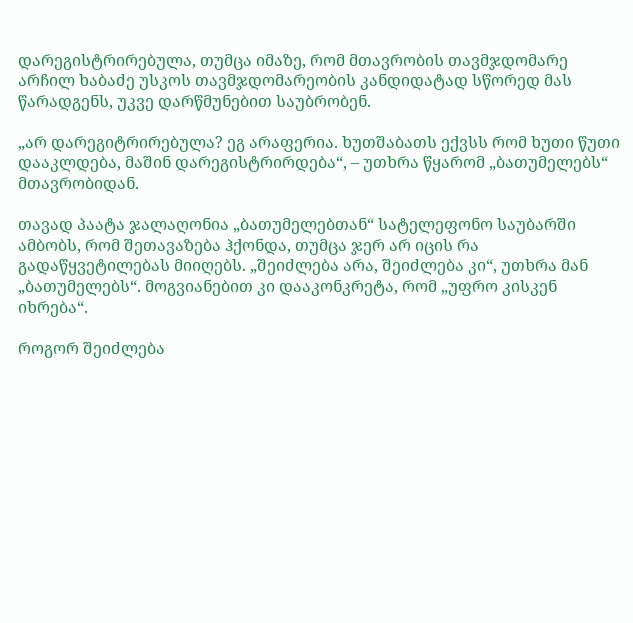დარეგისტრირებულა, თუმცა იმაზე, რომ მთავრობის თავმჯდომარე არჩილ ხაბაძე უსკოს თავმჯდომარეობის კანდიდატად სწორედ მას წარადგენს, უკვე დარწმუნებით საუბრობენ.

„არ დარეგიტრირებულა? ეგ არაფერია. ხუთშაბათს ექვსს რომ ხუთი წუთი დააკლდება, მაშინ დარეგისტრირდება“, – უთხრა წყარომ „ბათუმელებს“ მთავრობიდან.

თავად პაატა ჯალაღონია „ბათუმელებთან“ სატელეფონო საუბარში ამბობს, რომ შეთავაზება ჰქონდა, თუმცა ჯერ არ იცის რა გადაწყვეტილებას მიიღებს. „შეიძლება არა, შეიძლება კი“, უთხრა მან „ბათუმელებს“. მოგვიანებით კი დააკონკრეტა, რომ „უფრო კისკენ იხრება“.

როგორ შეიძლება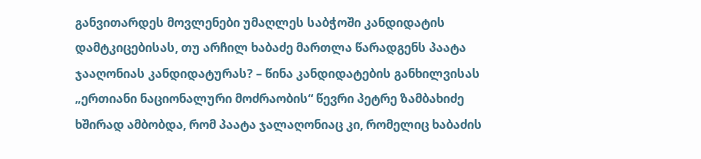განვითარდეს მოვლენები უმაღლეს საბჭოში კანდიდატის დამტკიცებისას, თუ არჩილ ხაბაძე მართლა წარადგენს პაატა ჯააღონიას კანდიდატურას? – წინა კანდიდატების განხილვისას „ერთიანი ნაციონალური მოძრაობის“ წევრი პეტრე ზამბახიძე ხშირად ამბობდა, რომ პაატა ჯალაღონიაც კი, რომელიც ხაბაძის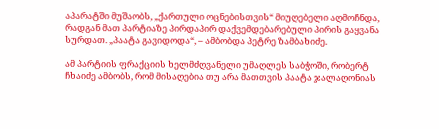აპარატში მუშაობს, „ქართული ოცნებისთვის“ მიუღებელი აღმოჩნდა, რადგან მათ პარტიაზე პირდაპირ დაქვემდებარებული პირის გაყვანა სურდათ. „პაატა გავიდოდა“, – ამბობდა პეტრე ზამბახიძე.

ამ პარტიის ფრაქციის ხელმძღვანელი უმაღლეს საბჭოში, რობერტ ჩხაიძე ამბობს, რომ მისაღებია თუ არა მათთვის პაატა ჯალაღონიას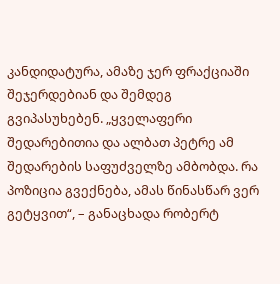კანდიდატურა, ამაზე ჯერ ფრაქციაში შეჯერდებიან და შემდეგ გვიპასუხებენ. „ყველაფერი შედარებითია და ალბათ პეტრე ამ შედარების საფუძველზე ამბობდა. რა პოზიცია გვექნება, ამას წინასწარ ვერ გეტყვით“, – განაცხადა რობერტ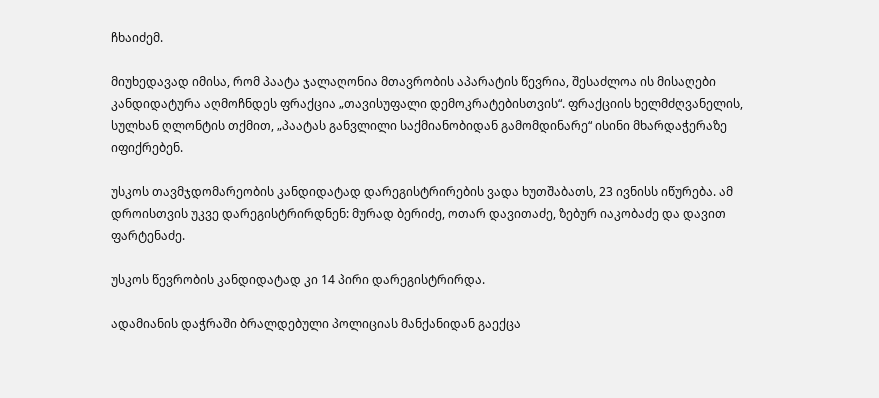ჩხაიძემ.

მიუხედავად იმისა, რომ პაატა ჯალაღონია მთავრობის აპარატის წევრია, შესაძლოა ის მისაღები კანდიდატურა აღმოჩნდეს ფრაქცია „თავისუფალი დემოკრატებისთვის“. ფრაქციის ხელმძღვანელის, სულხან ღლონტის თქმით, „პაატას განვლილი საქმიანობიდან გამომდინარე“ ისინი მხარდაჭერაზე იფიქრებენ.

უსკოს თავმჯდომარეობის კანდიდატად დარეგისტრირების ვადა ხუთშაბათს, 23 ივნისს იწურება. ამ დროისთვის უკვე დარეგისტრირდნენ: მურად ბერიძე, ოთარ დავითაძე, ზებურ იაკობაძე და დავით ფარტენაძე.

უსკოს წევრობის კანდიდატად კი 14 პირი დარეგისტრირდა.

ადამიანის დაჭრაში ბრალდებული პოლიციას მანქანიდან გაექცა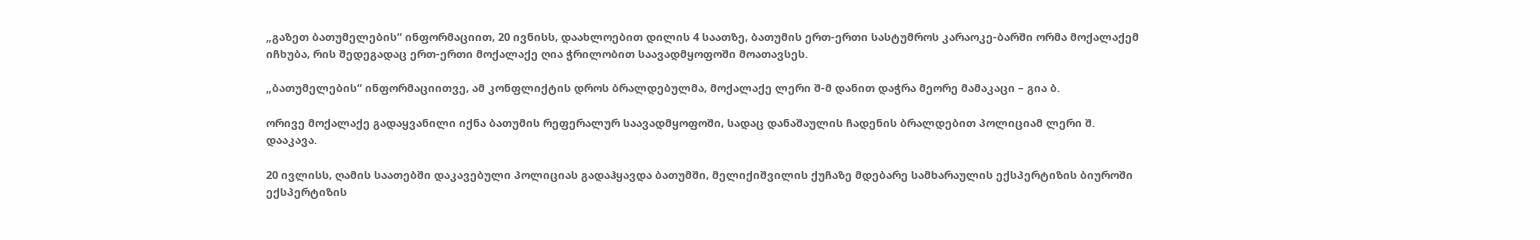„გაზეთ ბათუმელების“ ინფორმაციით, 20 ივნისს, დაახლოებით დილის 4 საათზე, ბათუმის ერთ-ერთი სასტუმროს კარაოკე-ბარში ორმა მოქალაქემ იჩხუბა, რის შედეგადაც ერთ-ერთი მოქალაქე ღია ჭრილობით საავადმყოფოში მოათავსეს.

„ბათუმელების“ ინფორმაციითვე, ამ კონფლიქტის დროს ბრალდებულმა, მოქალაქე ლერი შ-მ დანით დაჭრა მეორე მამაკაცი – გია ბ.

ორივე მოქალაქე გადაყვანილი იქნა ბათუმის რეფერალურ საავადმყოფოში, სადაც დანაშაულის ჩადენის ბრალდებით პოლიციამ ლერი შ. დააკავა.

20 ივლისს, ღამის საათებში დაკავებული პოლიციას გადაჰყავდა ბათუმში, მელიქიშვილის ქუჩაზე მდებარე სამხარაულის ექსპერტიზის ბიუროში ექსპერტიზის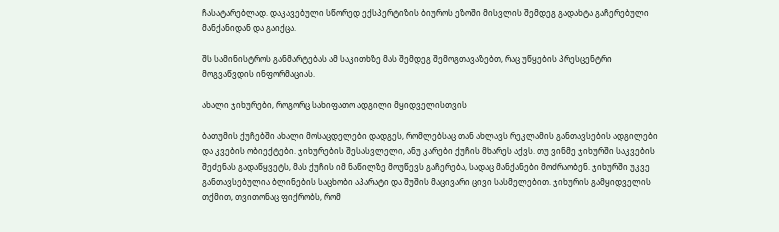ჩასატარებლად. დაკავებული სწორედ ექსპერტიზის ბიუროს ეზოში მისვლის შემდეგ გადახტა გაჩერებული მანქანიდან და გაიქცა.

შს სამინისტროს განმარტებას ამ საკითხზე მას შემდეგ შემოგთავაზებთ, რაც უწყების პრესცენტრი მოგვაწვდის ინფორმაციას.

ახალი ჯიხურები, როგორც სახიფათო ადგილი მყიდველისთვის

ბათუმის ქუჩებში ახალი მოსაცდელები დადგეს, რომლებსაც თან ახლავს რეკლამის განთავსების ადგილები და კვების ობიექტები. ჯიხურების შესასვლელი, ანუ კარები ქუჩის მხარეს აქვს. თუ ვინმე ჯიხურში საკვების შეძენას გადაწყვეტს, მას ქუჩის იმ ნაწილზე მოუწევს გაჩერება, სადაც მანქანები მოძრაობენ. ჯიხურში უკვე განთავსებულია ბლინების საცხობი აპარატი და შუშის მაცივარი ცივი სასმელებით. ჯიხურის გამყიდველის თქმით, თვითონაც ფიქრობს, რომ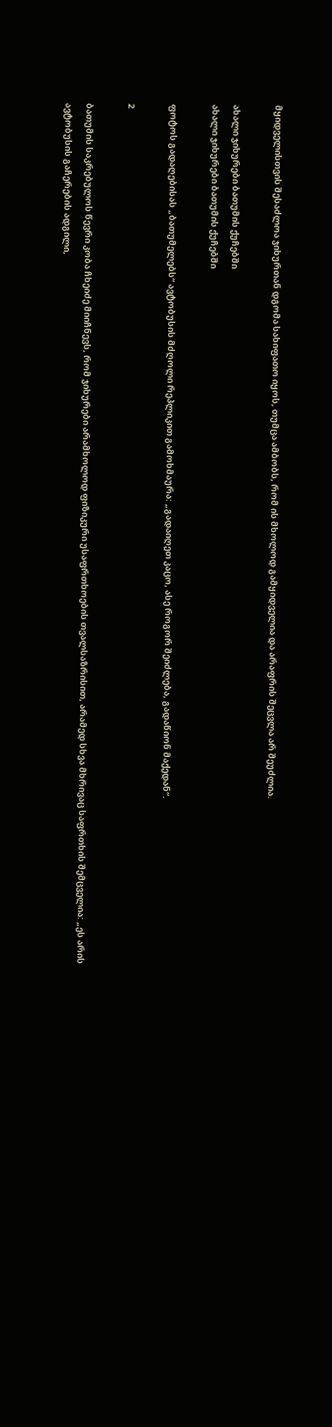მყიდველისთვის შესაძლოა ჯიხურთან დგომა სახიფათო იყოს, თუმცა ამბობს, რომ ის მხოლოდ გამყიდველია და არაფრის შეცვლა არ შეუძლია.

ახალი ჯიხურები ბათუმის ქუჩებში
ახალი ჯიხურები ბათუმის ქუჩებში

ფოტოს გადაღებისას „ბათუმელებს“ ავტობუსის მძღოლი რეპლიკით გამოხმაურა: „გადაიღეთ კაცო, ასე როგორ შეიძლება, გადაწიონ მაქედან“.

2

ბათუმის საკრებულოს წევრი კობა ჩხეიძე მიიჩნევს, რომ ჯიხურები არამხოლოდ ფიზიკური უსაფრთხოების თვალსაზრისით, არამედ სხვა მხრივაც საფრთხის შემცველია: „ეს არის ავტობუსის გაჩერების ადგილი,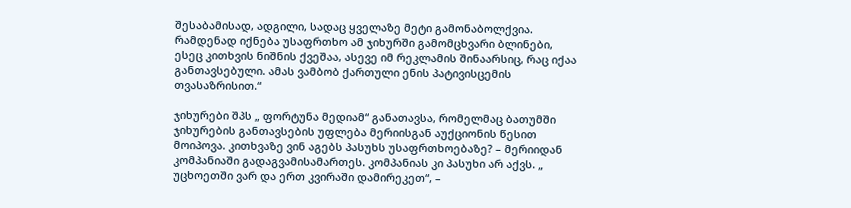შესაბამისად, ადგილი, სადაც ყველაზე მეტი გამონაბოლქვია. რამდენად იქნება უსაფრთხო ამ ჯიხურში გამომცხვარი ბლინები, ესეც კითხვის ნიშნის ქვეშაა, ასევე იმ რეკლამის შინაარსიც, რაც იქაა განთავსებული. ამას ვამბობ ქართული ენის პატივისცემის თვასაზრისით.“

ჯიხურები შპს „ ფორტუნა მედიამ“ განათავსა, რომელმაც ბათუმში ჯიხურების განთავსების უფლება მერიისგან აუქციონის წესით მოიპოვა. კითხვაზე ვინ აგებს პასუხს უსაფრთხოებაზე? – მერიიდან კომპანიაში გადაგვამისამართეს. კომპანიას კი პასუხი არ აქვს. „ უცხოეთში ვარ და ერთ კვირაში დამირეკეთ“, –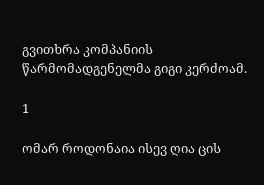გვითხრა კომპანიის წარმომადგენელმა გიგი კერძოამ.

1

ომარ როდონაია ისევ ღია ცის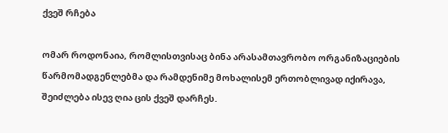ქვეშ რჩება

ომარ როდონაია, რომლისთვისაც ბინა არასამთავრობო ორგანიზაციების წარმომადგენლებმა და რამდენიმე მოხალისემ ერთობლივად იქირავა, შეიძლება ისევ ღია ცის ქვეშ დარჩეს.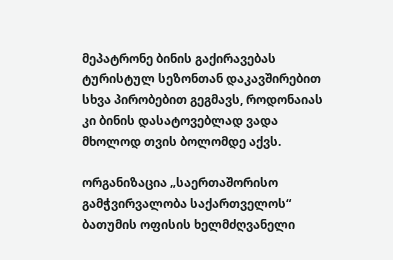მეპატრონე ბინის გაქირავებას ტურისტულ სეზონთან დაკავშირებით სხვა პირობებით გეგმავს, როდონაიას კი ბინის დასატოვებლად ვადა მხოლოდ თვის ბოლომდე აქვს.

ორგანიზაცია „საერთაშორისო გამჭვირვალობა საქართველოს“ ბათუმის ოფისის ხელმძღვანელი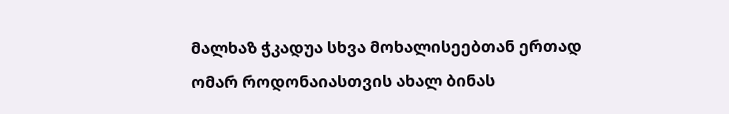მალხაზ ჭკადუა სხვა მოხალისეებთან ერთად ომარ როდონაიასთვის ახალ ბინას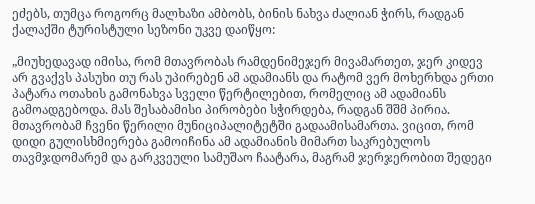ეძებს, თუმცა როგორც მალხაზი ამბობს, ბინის ნახვა ძალიან ჭირს, რადგან ქალაქში ტურისტული სეზონი უკვე დაიწყო:

„მიუხედავად იმისა, რომ მთავრობას რამდენიმეჯერ მივამართეთ, ჯერ კიდევ არ გვაქვს პასუხი თუ რას უპირებენ ამ ადამიანს და რატომ ვერ მოხერხდა ერთი პატარა ოთახის გამონახვა სველი წერტილებით, რომელიც ამ ადამიანს გამოადგებოდა. მას შესაბამისი პირობები სჭირდება, რადგან შშმ პირია. მთავრობამ ჩვენი წერილი მუნიციპალიტეტში გადაამისამართა. ვიცით, რომ დიდი გულისხმიერება გამოიჩინა ამ ადამიანის მიმართ საკრებულოს თავმჯდომარემ და გარკვეული სამუშაო ჩაატარა, მაგრამ ჯერჯერობით შედეგი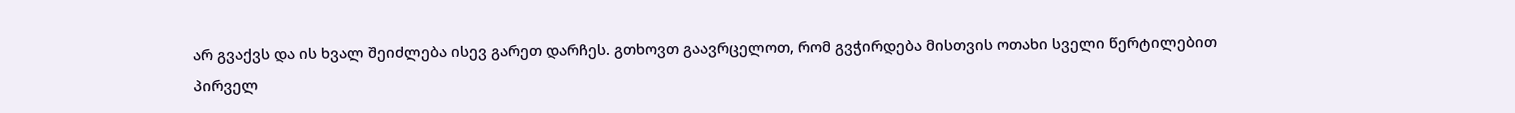არ გვაქვს და ის ხვალ შეიძლება ისევ გარეთ დარჩეს. გთხოვთ გაავრცელოთ, რომ გვჭირდება მისთვის ოთახი სველი წერტილებით პირველ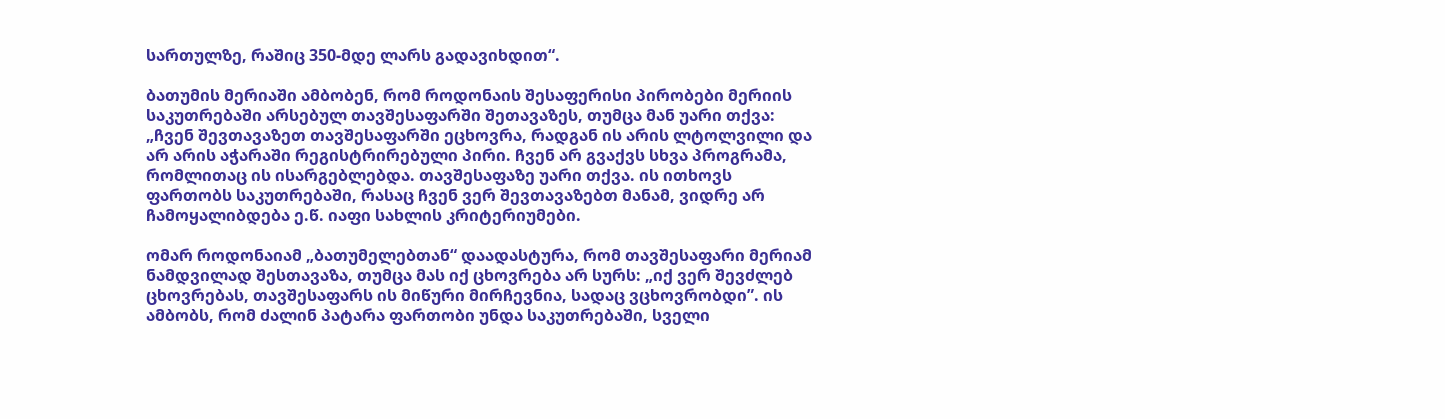სართულზე, რაშიც 350-მდე ლარს გადავიხდით“.

ბათუმის მერიაში ამბობენ, რომ როდონაის შესაფერისი პირობები მერიის საკუთრებაში არსებულ თავშესაფარში შეთავაზეს, თუმცა მან უარი თქვა: „ჩვენ შევთავაზეთ თავშესაფარში ეცხოვრა, რადგან ის არის ლტოლვილი და არ არის აჭარაში რეგისტრირებული პირი. ჩვენ არ გვაქვს სხვა პროგრამა, რომლითაც ის ისარგებლებდა. თავშესაფაზე უარი თქვა. ის ითხოვს ფართობს საკუთრებაში, რასაც ჩვენ ვერ შევთავაზებთ მანამ, ვიდრე არ ჩამოყალიბდება ე.წ. იაფი სახლის კრიტერიუმები.

ომარ როდონაიამ „ბათუმელებთან“ დაადასტურა, რომ თავშესაფარი მერიამ ნამდვილად შესთავაზა, თუმცა მას იქ ცხოვრება არ სურს: „იქ ვერ შევძლებ ცხოვრებას, თავშესაფარს ის მიწური მირჩევნია, სადაც ვცხოვრობდი”. ის ამბობს, რომ ძალინ პატარა ფართობი უნდა საკუთრებაში, სველი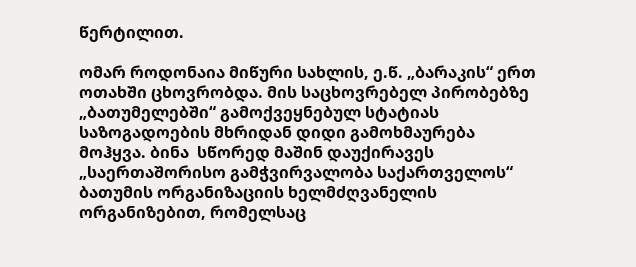წერტილით.

ომარ როდონაია მიწური სახლის, ე.წ. „ბარაკის“ ერთ ოთახში ცხოვრობდა. მის საცხოვრებელ პირობებზე „ბათუმელებში“ გამოქვეყნებულ სტატიას საზოგადოების მხრიდან დიდი გამოხმაურება მოჰყვა. ბინა  სწორედ მაშინ დაუქირავეს „საერთაშორისო გამჭვირვალობა საქართველოს“ ბათუმის ორგანიზაციის ხელმძღვანელის ორგანიზებით, რომელსაც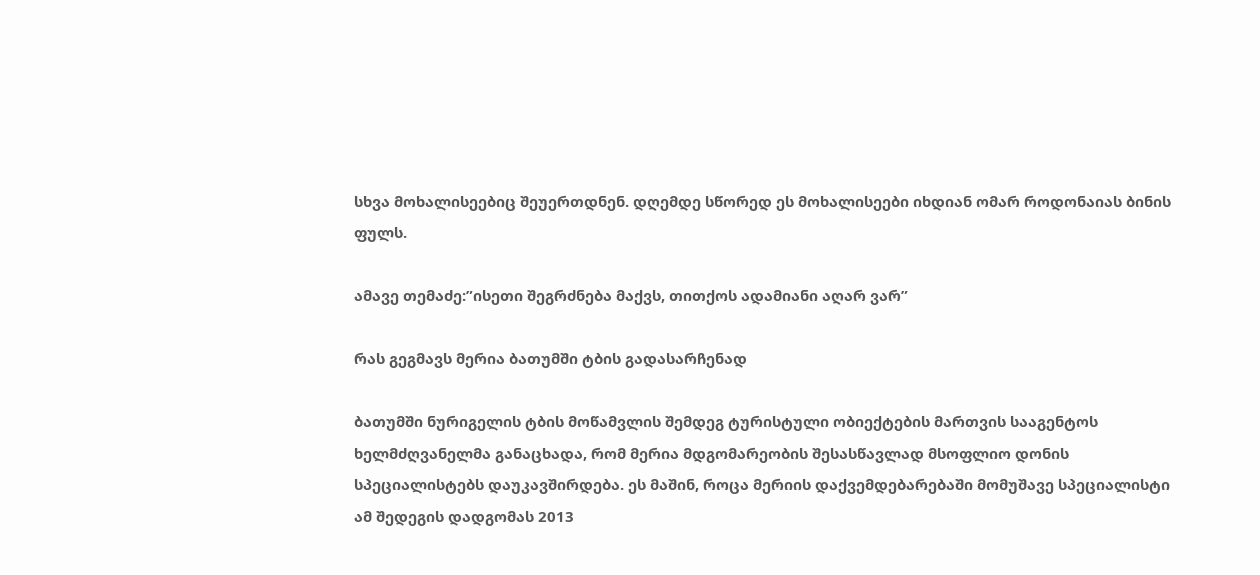სხვა მოხალისეებიც შეუერთდნენ. დღემდე სწორედ ეს მოხალისეები იხდიან ომარ როდონაიას ბინის ფულს.

ამავე თემაძე:”ისეთი შეგრძნება მაქვს, თითქოს ადამიანი აღარ ვარ”

რას გეგმავს მერია ბათუმში ტბის გადასარჩენად

ბათუმში ნურიგელის ტბის მოწამვლის შემდეგ ტურისტული ობიექტების მართვის სააგენტოს ხელმძღვანელმა განაცხადა, რომ მერია მდგომარეობის შესასწავლად მსოფლიო დონის სპეციალისტებს დაუკავშირდება. ეს მაშინ, როცა მერიის დაქვემდებარებაში მომუშავე სპეციალისტი ამ შედეგის დადგომას 2013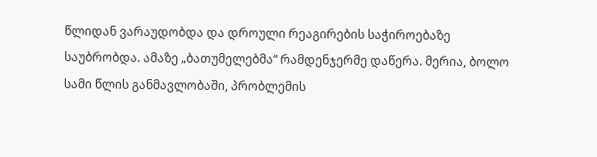წლიდან ვარაუდობდა და დროული რეაგირების საჭიროებაზე საუბრობდა. ამაზე „ბათუმელებმა“ რამდენჯერმე დაწერა. მერია, ბოლო სამი წლის განმავლობაში, პრობლემის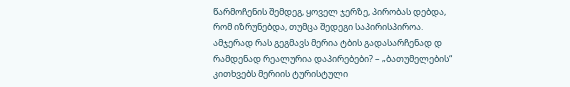წარმოჩენის შემდეგ, ყოველ ჯერზე, პირობას დებდა, რომ იზრუნებდა, თუმცა შედეგი საპირისპიროა. ამჯერად რას გეგმავს მერია ტბის გადასარჩენად დ რამდენად რეალურია დაპირებები? – „ბათუმელების“ კითხვებს მერიის ტურისტული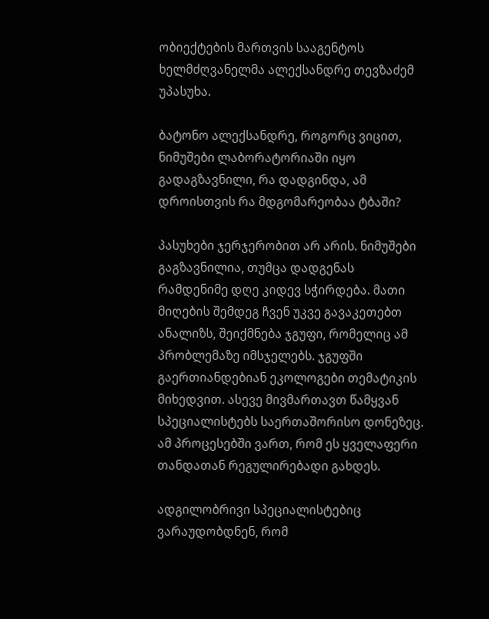ობიექტების მართვის სააგენტოს ხელმძღვანელმა ალექსანდრე თევზაძემ უპასუხა.

ბატონო ალექსანდრე, როგორც ვიცით, ნიმუშები ლაბორატორიაში იყო გადაგზავნილი, რა დადგინდა, ამ დროისთვის რა მდგომარეობაა ტბაში?

პასუხები ჯერჯერობით არ არის. ნიმუშები გაგზავნილია, თუმცა დადგენას რამდენიმე დღე კიდევ სჭირდება. მათი მიღების შემდეგ ჩვენ უკვე გავაკეთებთ ანალიზს, შეიქმნება ჯგუფი, რომელიც ამ პრობლემაზე იმსჯელებს. ჯგუფში გაერთიანდებიან ეკოლოგები თემატიკის მიხედვით. ასევე მივმართავთ წამყვან სპეციალისტებს საერთაშორისო დონეზეც. ამ პროცესებში ვართ, რომ ეს ყველაფერი თანდათან რეგულირებადი გახდეს.

ადგილობრივი სპეციალისტებიც ვარაუდობდნენ, რომ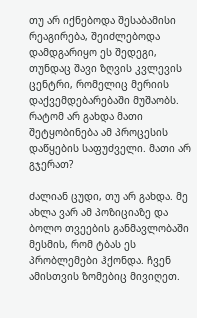თუ არ იქნებოდა შესაბამისი რეაგირება, შეიძლებოდა დამდგარიყო ეს შედეგი, თუნდაც შავი ზღვის კვლევის ცენტრი, რომელიც მერიის დაქვემდებარებაში მუშაობს. რატომ არ გახდა მათი შეტყობინება ამ პროცესის დაწყების საფუძველი. მათი არ გჯერათ?

ძალიან ცუდი, თუ არ გახდა. მე ახლა ვარ ამ პოზიციაზე და ბოლო თვეების განმავლობაში მესმის, რომ ტბას ეს პრობლემები ჰქონდა. ჩვენ ამისთვის ზომებიც მივიღეთ.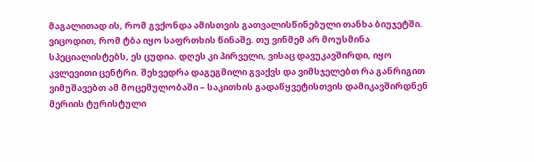მაგალითად ის, რომ გვქონდა ამისთვის გათვალისწინებული თანხა ბიუჯეტში. ვიცოდით, რომ ტბა იყო საფრთხის წინაშე. თუ ვინმემ არ მოუსმინა სპეციალისტებს, ეს ცუდია. დღეს კი პირველი, ვისაც დავუკავშირდი, იყო კვლევითი ცენტრი. შეხვედრა დაგეგმილი გვაქვს და ვიმსჯელებთ რა განრიგით ვიმუშავებთ ამ მოცემულობაში – საკითხის გადაწყვეტისთვის დამიკავშირდნენ მერიის ტურისტული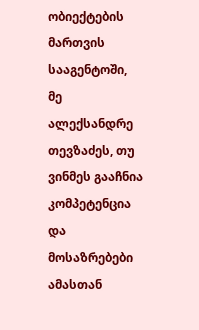ობიექტების მართვის სააგენტოში, მე ალექსანდრე თევზაძეს, თუ ვინმეს გააჩნია კომპეტენცია და მოსაზრებები ამასთან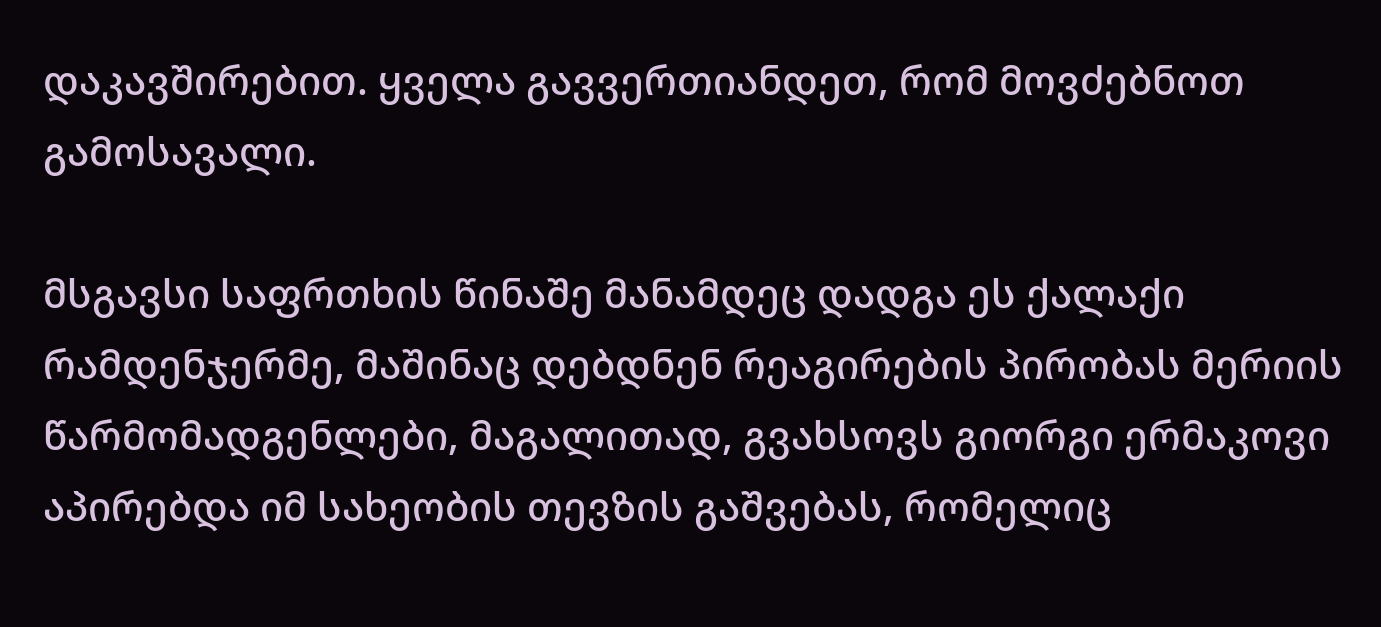დაკავშირებით. ყველა გავვერთიანდეთ, რომ მოვძებნოთ გამოსავალი.

მსგავსი საფრთხის წინაშე მანამდეც დადგა ეს ქალაქი რამდენჯერმე, მაშინაც დებდნენ რეაგირების პირობას მერიის წარმომადგენლები, მაგალითად, გვახსოვს გიორგი ერმაკოვი აპირებდა იმ სახეობის თევზის გაშვებას, რომელიც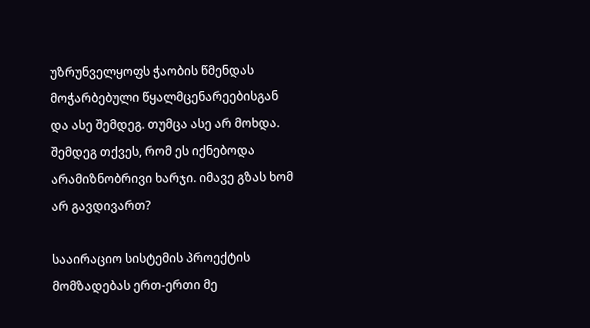უზრუნველყოფს ჭაობის წმენდას მოჭარბებული წყალმცენარეებისგან და ასე შემდეგ. თუმცა ასე არ მოხდა. შემდეგ თქვეს, რომ ეს იქნებოდა არამიზნობრივი ხარჯი. იმავე გზას ხომ არ გავდივართ?

სააირაციო სისტემის პროექტის მომზადებას ერთ-ერთი მე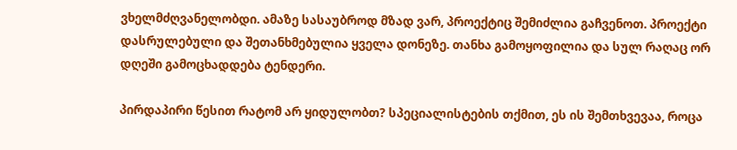ვხელმძღვანელობდი. ამაზე სასაუბროდ მზად ვარ, პროექტიც შემიძლია გაჩვენოთ. პროექტი დასრულებული და შეთანხმებულია ყველა დონეზე. თანხა გამოყოფილია და სულ რაღაც ორ დღეში გამოცხადდება ტენდერი.

პირდაპირი წესით რატომ არ ყიდულობთ? სპეციალისტების თქმით, ეს ის შემთხვევაა, როცა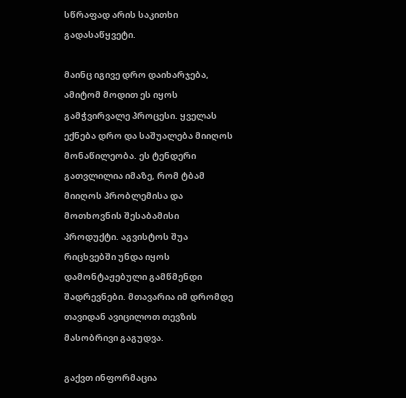სწრაფად არის საკითხი გადასაწყვეტი.

მაინც იგივე დრო დაიხარჯება, ამიტომ მოდით ეს იყოს გამჭვირვალე პროცესი. ყველას ექნება დრო და საშუალება მიიღოს მონაწილეობა. ეს ტენდერი გათვლილია იმაზე, რომ ტბამ მიიღოს პრობლემისა და მოთხოვნის შესაბამისი პროდუქტი. აგვისტოს შუა რიცხვებში უნდა იყოს დამონტაჟებული გამწმენდი შადრევნები. მთავარია იმ დრომდე თავიდან ავიცილოთ თევზის მასობრივი გაგუდვა.

გაქვთ ინფორმაცია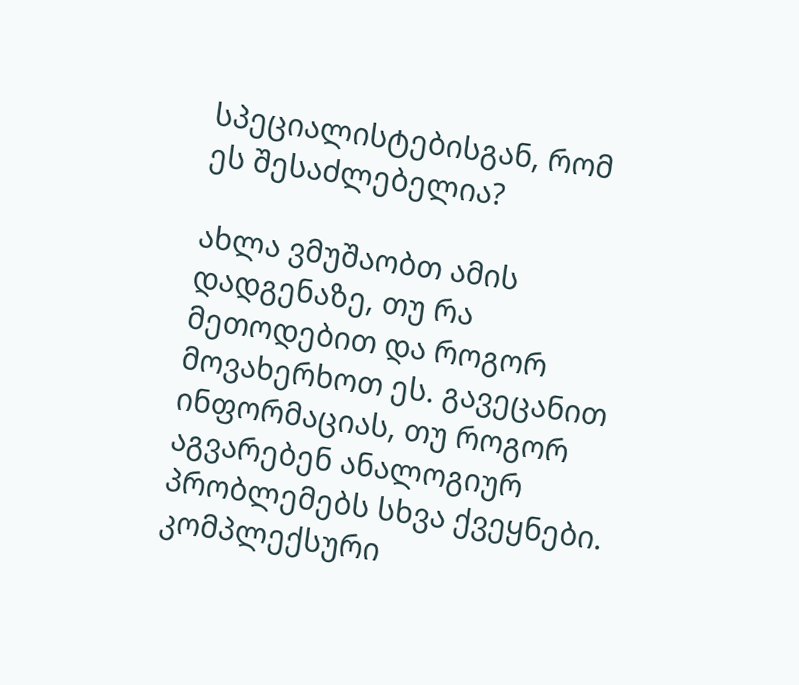სპეციალისტებისგან, რომ ეს შესაძლებელია?

ახლა ვმუშაობთ ამის დადგენაზე, თუ რა მეთოდებით და როგორ მოვახერხოთ ეს. გავეცანით ინფორმაციას, თუ როგორ აგვარებენ ანალოგიურ პრობლემებს სხვა ქვეყნები. კომპლექსური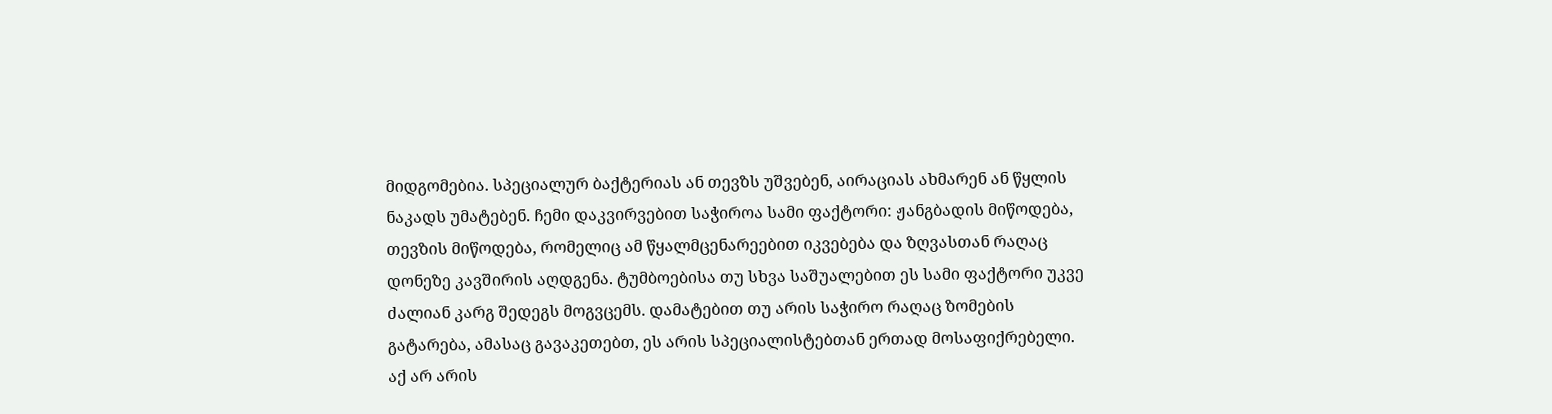მიდგომებია. სპეციალურ ბაქტერიას ან თევზს უშვებენ, აირაციას ახმარენ ან წყლის ნაკადს უმატებენ. ჩემი დაკვირვებით საჭიროა სამი ფაქტორი: ჟანგბადის მიწოდება, თევზის მიწოდება, რომელიც ამ წყალმცენარეებით იკვებება და ზღვასთან რაღაც დონეზე კავშირის აღდგენა. ტუმბოებისა თუ სხვა საშუალებით ეს სამი ფაქტორი უკვე ძალიან კარგ შედეგს მოგვცემს. დამატებით თუ არის საჭირო რაღაც ზომების გატარება, ამასაც გავაკეთებთ, ეს არის სპეციალისტებთან ერთად მოსაფიქრებელი. აქ არ არის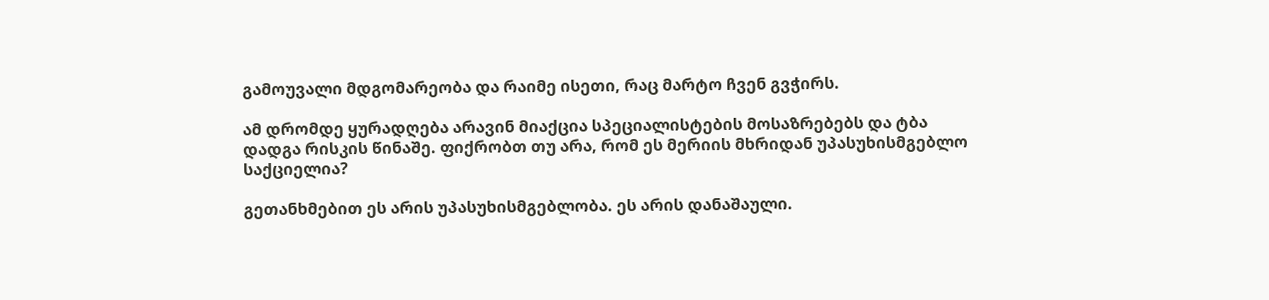გამოუვალი მდგომარეობა და რაიმე ისეთი, რაც მარტო ჩვენ გვჭირს.

ამ დრომდე ყურადღება არავინ მიაქცია სპეციალისტების მოსაზრებებს და ტბა დადგა რისკის წინაშე. ფიქრობთ თუ არა, რომ ეს მერიის მხრიდან უპასუხისმგებლო საქციელია?

გეთანხმებით ეს არის უპასუხისმგებლობა. ეს არის დანაშაული.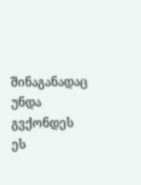შინაგანადაც უნდა გვქონდეს ეს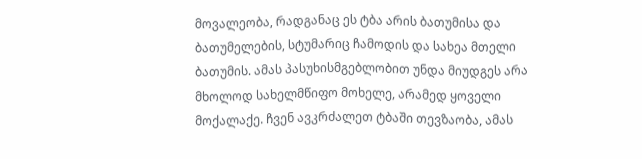მოვალეობა, რადგანაც ეს ტბა არის ბათუმისა და ბათუმელების, სტუმარიც ჩამოდის და სახეა მთელი ბათუმის. ამას პასუხისმგებლობით უნდა მიუდგეს არა მხოლოდ სახელმწიფო მოხელე, არამედ ყოველი მოქალაქე. ჩვენ ავკრძალეთ ტბაში თევზაობა, ამას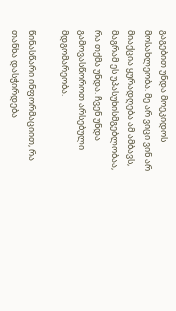გაგებით უნდა მოეკიდოს მოსახლეობა. მე არ ვიცი ვინ არ მიაქცია ყურადღება ამ ამბავს, მაგრამ ეს უპასუხისმგებლობაა, რა თქმა უნდა. ჩვენ უნდა გამოვასწოროთ არსებული მდგომარეობა.

წინასწარი ინფორმაციით, რა თანხა დასჭირდება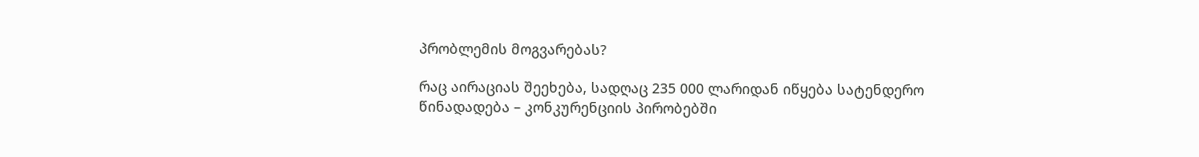პრობლემის მოგვარებას?

რაც აირაციას შეეხება, სადღაც 235 000 ლარიდან იწყება სატენდერო წინადადება – კონკურენციის პირობებში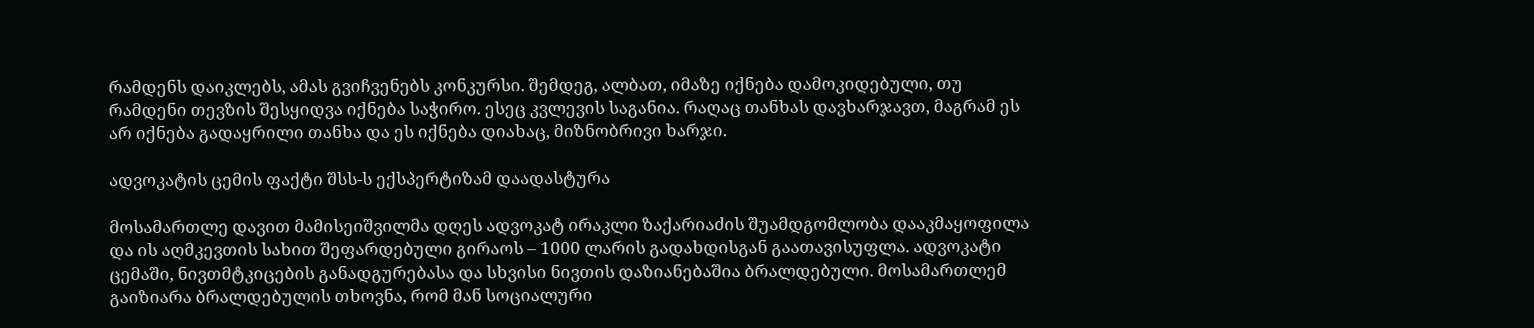რამდენს დაიკლებს, ამას გვიჩვენებს კონკურსი. შემდეგ, ალბათ, იმაზე იქნება დამოკიდებული, თუ რამდენი თევზის შესყიდვა იქნება საჭირო. ესეც კვლევის საგანია. რაღაც თანხას დავხარჯავთ, მაგრამ ეს არ იქნება გადაყრილი თანხა და ეს იქნება დიახაც, მიზნობრივი ხარჯი.

ადვოკატის ცემის ფაქტი შსს-ს ექსპერტიზამ დაადასტურა

მოსამართლე დავით მამისეიშვილმა დღეს ადვოკატ ირაკლი ზაქარიაძის შუამდგომლობა დააკმაყოფილა და ის აღმკევთის სახით შეფარდებული გირაოს – 1000 ლარის გადახდისგან გაათავისუფლა. ადვოკატი ცემაში, ნივთმტკიცების განადგურებასა და სხვისი ნივთის დაზიანებაშია ბრალდებული. მოსამართლემ გაიზიარა ბრალდებულის თხოვნა, რომ მან სოციალური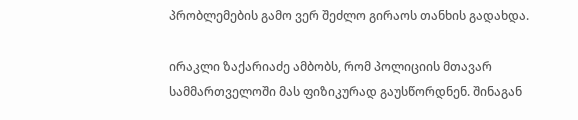პრობლემების გამო ვერ შეძლო გირაოს თანხის გადახდა.

ირაკლი ზაქარიაძე ამბობს, რომ პოლიციის მთავარ სამმართველოში მას ფიზიკურად გაუსწორდნენ. შინაგან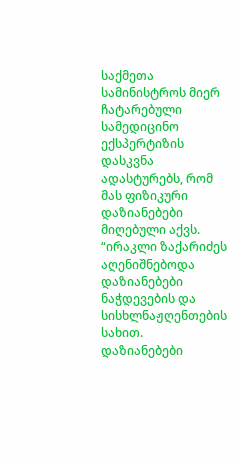საქმეთა სამინისტროს მიერ ჩატარებული სამედიცინო ექსპერტიზის დასკვნა ადასტურებს, რომ მას ფიზიკური დაზიანებები მიღებული აქვს. “ირაკლი ზაქარიძეს აღენიშნებოდა დაზიანებები ნაჭდევების და სისხლნაჟღენთების სახით. დაზიანებები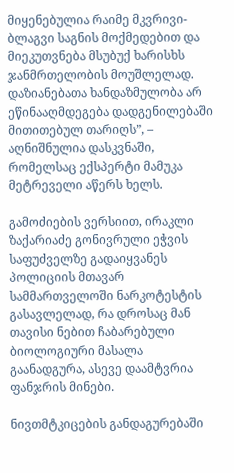მიყენებულია რაიმე მკვრივი-ბლაგვი საგნის მოქმედებით და მიეკუთვნება მსუბუქ ხარისხს ჯანმრთელობის მოუშლელად. დაზიანებათა ხანდაზმულობა არ ეწინააღმდეგება დადგენილებაში მითითებულ თარიღს”, – აღნიშნულია დასკვნაში, რომელსაც ექსპერტი მამუკა მეტრეველი აწერს ხელს.

გამოძიების ვერსიით, ირაკლი ზაქარიაძე გონივრული ეჭვის საფუძველზე გადაიყვანეს პოლიციის მთავარ სამმართველოში ნარკოტესტის გასავლელად, რა დროსაც მან თავისი ნებით ჩაბარებული ბიოლოგიური მასალა გაანადგურა, ასევე დაამტვრია ფანჯრის მინები.

ნივთმტკიცების განდაგურებაში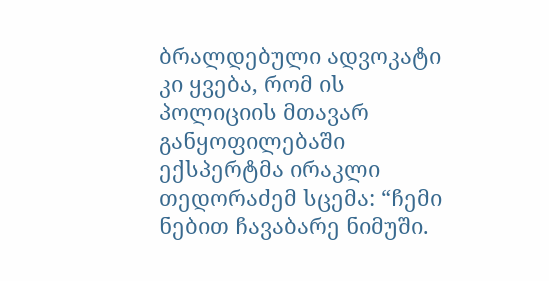ბრალდებული ადვოკატი კი ყვება, რომ ის პოლიციის მთავარ განყოფილებაში ექსპერტმა ირაკლი თედორაძემ სცემა: “ჩემი ნებით ჩავაბარე ნიმუში.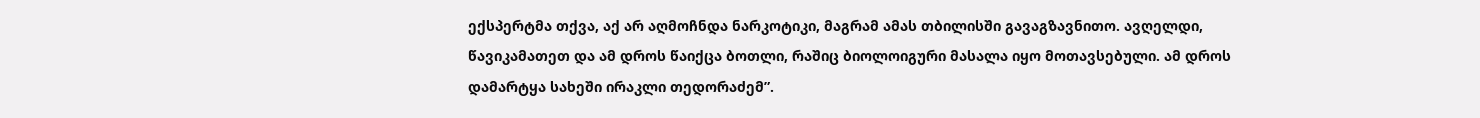ექსპერტმა თქვა, აქ არ აღმოჩნდა ნარკოტიკი, მაგრამ ამას თბილისში გავაგზავნითო. ავღელდი, წავიკამათეთ და ამ დროს წაიქცა ბოთლი, რაშიც ბიოლოიგური მასალა იყო მოთავსებული. ამ დროს დამარტყა სახეში ირაკლი თედორაძემ”.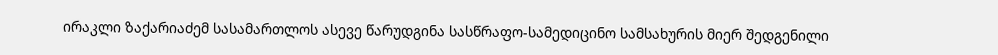ირაკლი ზაქარიაძემ სასამართლოს ასევე წარუდგინა სასწრაფო-სამედიცინო სამსახურის მიერ შედგენილი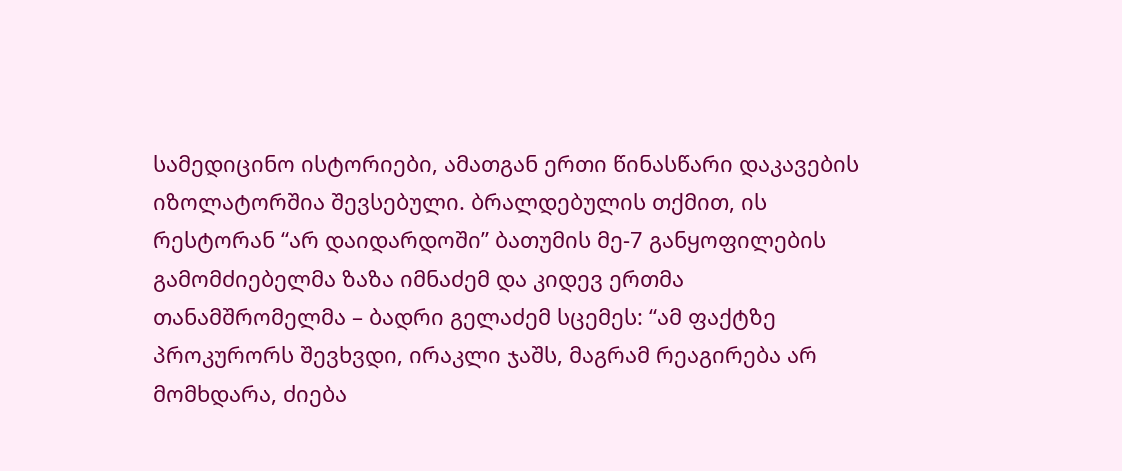სამედიცინო ისტორიები, ამათგან ერთი წინასწარი დაკავების იზოლატორშია შევსებული. ბრალდებულის თქმით, ის რესტორან “არ დაიდარდოში” ბათუმის მე-7 განყოფილების გამომძიებელმა ზაზა იმნაძემ და კიდევ ერთმა თანამშრომელმა – ბადრი გელაძემ სცემეს: “ამ ფაქტზე პროკურორს შევხვდი, ირაკლი ჯაშს, მაგრამ რეაგირება არ მომხდარა, ძიება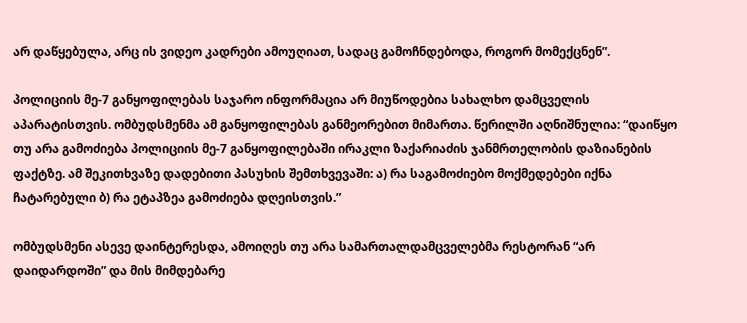არ დაწყებულა, არც ის ვიდეო კადრები ამოუღიათ, სადაც გამოჩნდებოდა, როგორ მომექცნენ”.

პოლიციის მე-7 განყოფილებას საჯარო ინფორმაცია არ მიუწოდებია სახალხო დამცველის აპარატისთვის. ომბუდსმენმა ამ განყოფილებას განმეორებით მიმართა. წერილში აღნიშნულია: “დაიწყო თუ არა გამოძიება პოლიციის მე-7 განყოფილებაში ირაკლი ზაქარიაძის ჯანმრთელობის დაზიანების ფაქტზე. ამ შეკითხვაზე დადებითი პასუხის შემთხვევაში: ა) რა საგამოძიებო მოქმედებები იქნა ჩატარებული ბ) რა ეტაპზეა გამოძიება დღეისთვის.”

ომბუდსმენი ასევე დაინტერესდა, ამოიღეს თუ არა სამართალდამცველებმა რესტორან “არ დაიდარდოში” და მის მიმდებარე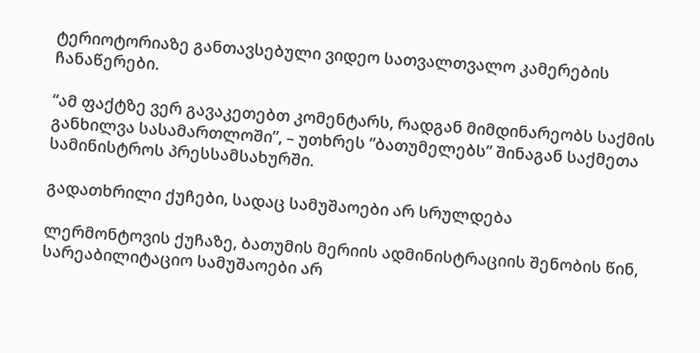ტერიოტორიაზე განთავსებული ვიდეო სათვალთვალო კამერების ჩანაწერები.

“ამ ფაქტზე ვერ გავაკეთებთ კომენტარს, რადგან მიმდინარეობს საქმის განხილვა სასამართლოში”, – უთხრეს “ბათუმელებს” შინაგან საქმეთა სამინისტროს პრესსამსახურში.

გადათხრილი ქუჩები, სადაც სამუშაოები არ სრულდება

ლერმონტოვის ქუჩაზე, ბათუმის მერიის ადმინისტრაციის შენობის წინ, სარეაბილიტაციო სამუშაოები არ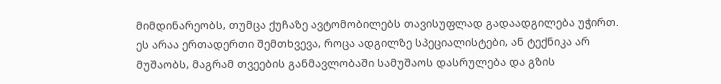მიმდინარეობს, თუმცა ქუჩაზე ავტომობილებს თავისუფლად გადაადგილება უჭირთ. ეს არაა ერთადერთი შემთხვევა, როცა ადგილზე სპეციალისტები, ან ტექნიკა არ მუშაობს, მაგრამ თვეების განმავლობაში სამუშაოს დასრულება და გზის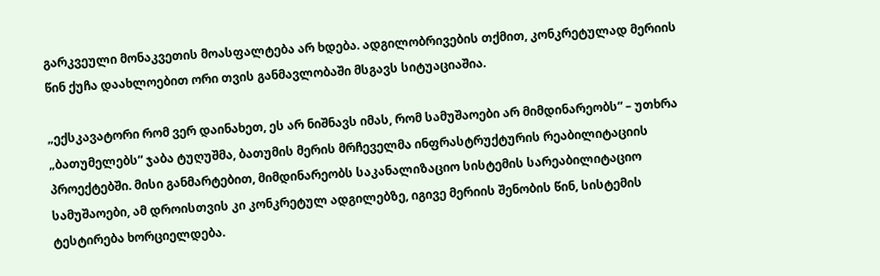გარკვეული მონაკვეთის მოასფალტება არ ხდება. ადგილობრივების თქმით, კონკრეტულად მერიის წინ ქუჩა დაახლოებით ორი თვის განმავლობაში მსგავს სიტუაციაშია.

„ექსკავატორი რომ ვერ დაინახეთ, ეს არ ნიშნავს იმას, რომ სამუშაოები არ მიმდინარეობს“ – უთხრა „ბათუმელებს“ ჯაბა ტუღუშმა, ბათუმის მერის მრჩეველმა ინფრასტრუქტურის რეაბილიტაციის პროექტებში. მისი განმარტებით, მიმდინარეობს საკანალიზაციო სისტემის სარეაბილიტაციო სამუშაოები, ამ დროისთვის კი კონკრეტულ ადგილებზე, იგივე მერიის შენობის წინ, სისტემის ტესტირება ხორციელდება.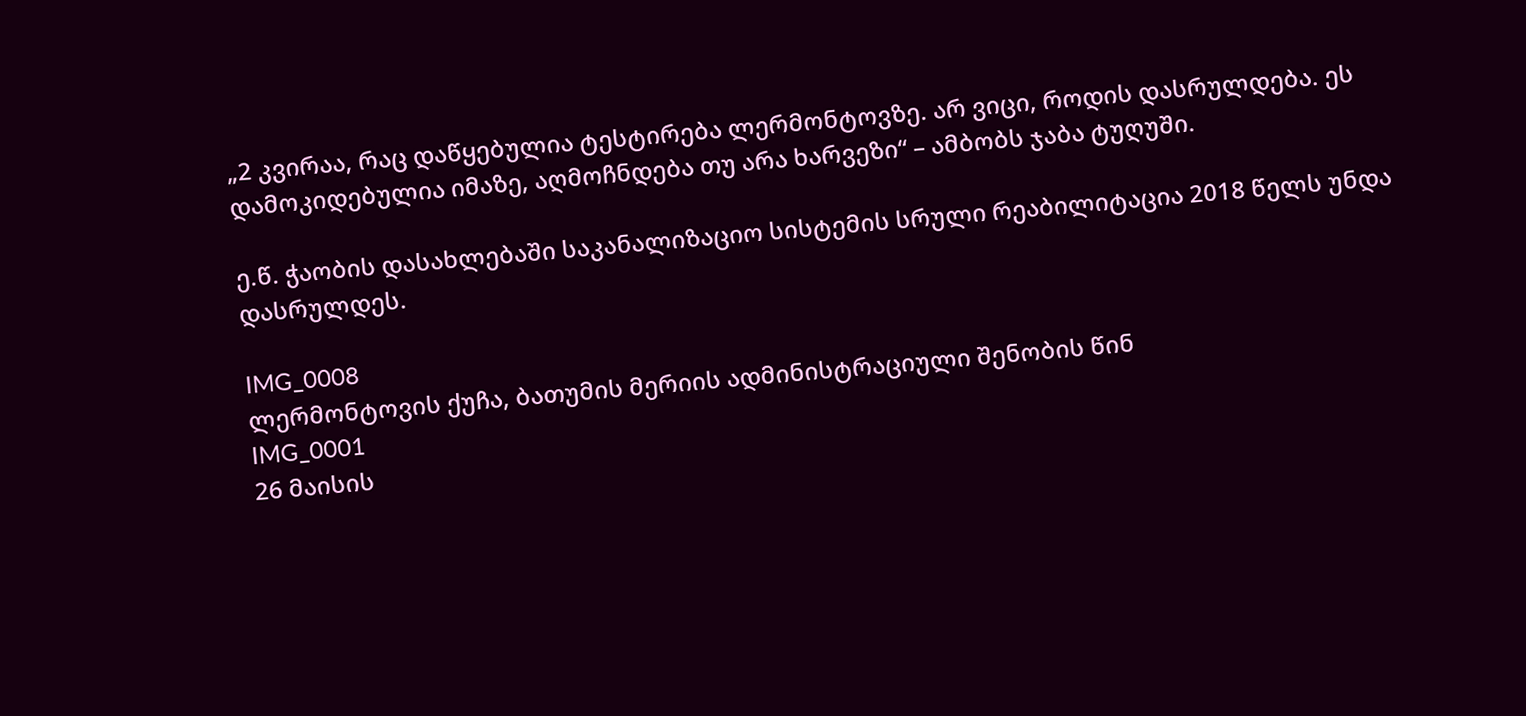„2 კვირაა, რაც დაწყებულია ტესტირება ლერმონტოვზე. არ ვიცი, როდის დასრულდება. ეს დამოკიდებულია იმაზე, აღმოჩნდება თუ არა ხარვეზი“ – ამბობს ჯაბა ტუღუში.

ე.წ. ჭაობის დასახლებაში საკანალიზაციო სისტემის სრული რეაბილიტაცია 2018 წელს უნდა დასრულდეს.

IMG_0008
ლერმონტოვის ქუჩა, ბათუმის მერიის ადმინისტრაციული შენობის წინ
IMG_0001
26 მაისის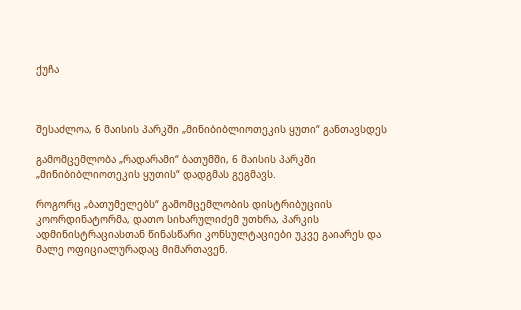ქუჩა



შესაძლოა, 6 მაისის პარკში „მინიბიბლიოთეკის ყუთი“ განთავსდეს

გამომცემლობა „რადარამი“ ბათუმში, 6 მაისის პარკში „მინიბიბლიოთეკის ყუთის“ დადგმას გეგმავს.

როგორც „ბათუმელებს“ გამომცემლობის დისტრიბუციის კოორდინატორმა, დათო სიხარულიძემ უთხრა, პარკის ადმინისტრაციასთან წინასწარი კონსულტაციები უკვე გაიარეს და მალე ოფიციალურადაც მიმართავენ.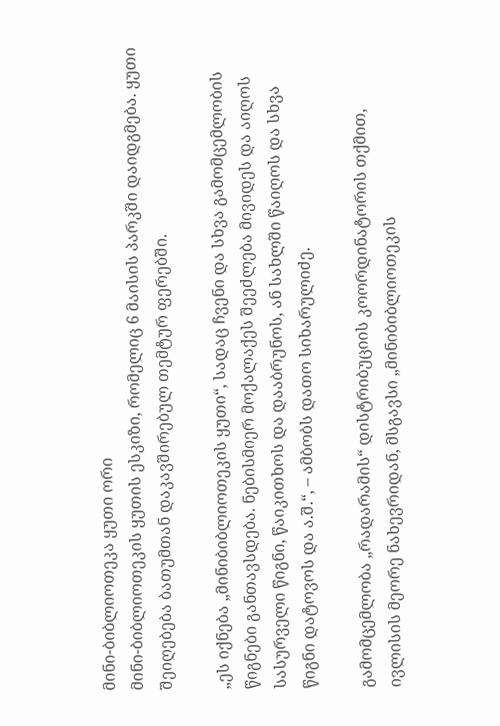მინი-ბიბლიოთეკა ყუთი ორი
მინი-ბიბლიოთეკის ყუთის ესკიზი, რომელიც 6 მაისის პარკში დაიდგმება. ყუთი შეიღებება ბათუმთან დაკავშირებულ თემტურ ფერებში.

„ეს იქნება „მინიბიბლიოთეკის ყუთი“, სადაც ჩვენი და სხვა გამომცემლობის წიგნები განთავსდება. ნებისმიერ მოქალაქეს შეეძლება მივიდეს და აიღოს სასურველი წიგნი, წაიკითხოს და დააბრუნოს, ან სახლში წაიღოს და სხვა წიგნი დატოვოს და ა.შ.“, – ამბობს დათო სიხარულიძე.

გამომცემლობა „რადარამის“ დისტრიბუციის კოორდინატორის თქმით, ივლისის მეორე ნახევრიდან, მსგავსი „მინიბიბლიოთეკის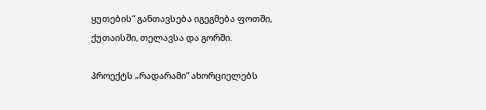ყუთების“ განთავსება იგეგმება ფოთში, ქუთაისში, თელავსა და გორში.

პროექტს „რადარამი“ ახორციელებს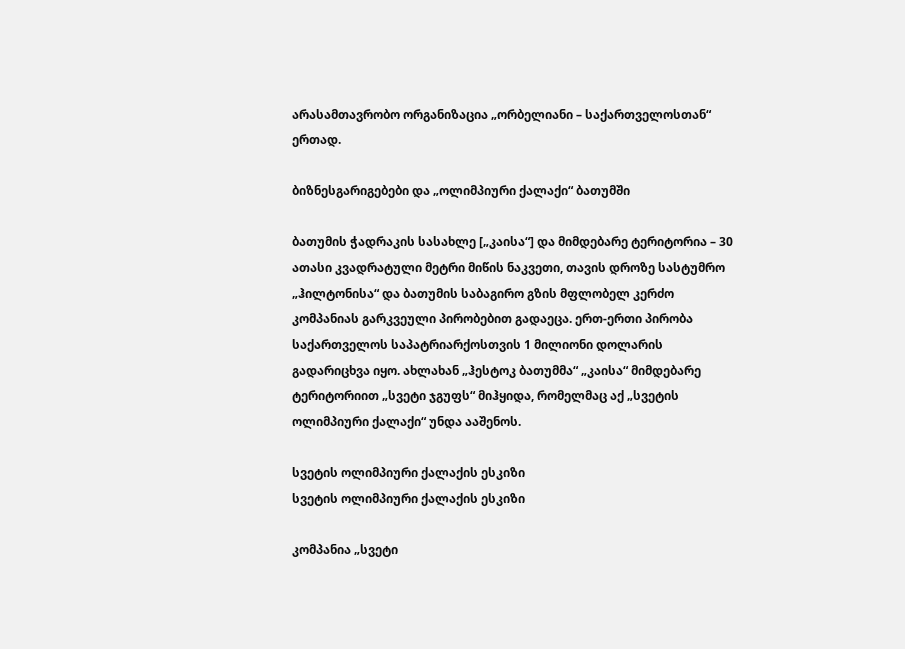არასამთავრობო ორგანიზაცია „ორბელიანი – საქართველოსთან“ ერთად.

ბიზნესგარიგებები და „ოლიმპიური ქალაქი“ ბათუმში

ბათუმის ჭადრაკის სასახლე [„კაისა“] და მიმდებარე ტერიტორია – 30 ათასი კვადრატული მეტრი მიწის ნაკვეთი, თავის დროზე სასტუმრო „ჰილტონისა“ და ბათუმის საბაგირო გზის მფლობელ კერძო კომპანიას გარკვეული პირობებით გადაეცა. ერთ-ერთი პირობა საქართველოს საპატრიარქოსთვის 1 მილიონი დოლარის გადარიცხვა იყო. ახლახან „ჰესტოკ ბათუმმა“ „კაისა“ მიმდებარე ტერიტორიით „სვეტი ჯგუფს“ მიჰყიდა, რომელმაც აქ „სვეტის ოლიმპიური ქალაქი“ უნდა ააშენოს.

სვეტის ოლიმპიური ქალაქის ესკიზი
სვეტის ოლიმპიური ქალაქის ესკიზი

კომპანია „სვეტი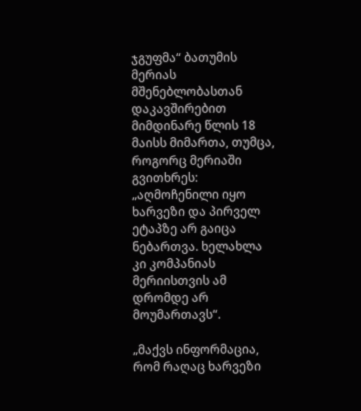ჯგუფმა“ ბათუმის მერიას მშენებლობასთან დაკავშირებით მიმდინარე წლის 18 მაისს მიმართა, თუმცა, როგორც მერიაში გვითხრეს: „აღმოჩენილი იყო ხარვეზი და პირველ ეტაპზე არ გაიცა ნებართვა. ხელახლა კი კომპანიას მერიისთვის ამ დრომდე არ მოუმართავს“.

„მაქვს ინფორმაცია, რომ რაღაც ხარვეზი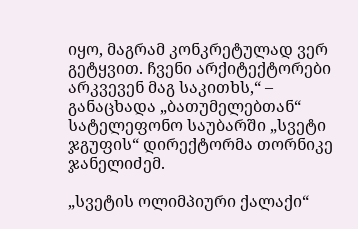იყო, მაგრამ კონკრეტულად ვერ გეტყვით. ჩვენი არქიტექტორები არკვევენ მაგ საკითხს,“ – განაცხადა „ბათუმელებთან“ სატელეფონო საუბარში „სვეტი ჯგუფის“ დირექტორმა თორნიკე ჯანელიძემ.

„სვეტის ოლიმპიური ქალაქი“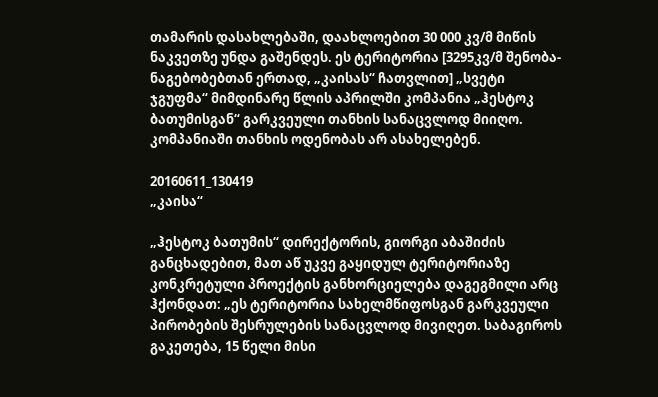თამარის დასახლებაში, დაახლოებით 30 000 კვ/მ მიწის ნაკვეთზე უნდა გაშენდეს. ეს ტერიტორია [3295კვ/მ შენობა-ნაგებობებთან ერთად, „კაისას“ ჩათვლით] „სვეტი ჯგუფმა“ მიმდინარე წლის აპრილში კომპანია „ჰესტოკ ბათუმისგან“ გარკვეული თანხის სანაცვლოდ მიიღო. კომპანიაში თანხის ოდენობას არ ასახელებენ.

20160611_130419
„კაისა“

„ჰესტოკ ბათუმის“ დირექტორის, გიორგი აბაშიძის განცხადებით, მათ აწ უკვე გაყიდულ ტერიტორიაზე კონკრეტული პროექტის განხორციელება დაგეგმილი არც ჰქონდათ: „ეს ტერიტორია სახელმწიფოსგან გარკვეული პირობების შესრულების სანაცვლოდ მივიღეთ. საბაგიროს გაკეთება, 15 წელი მისი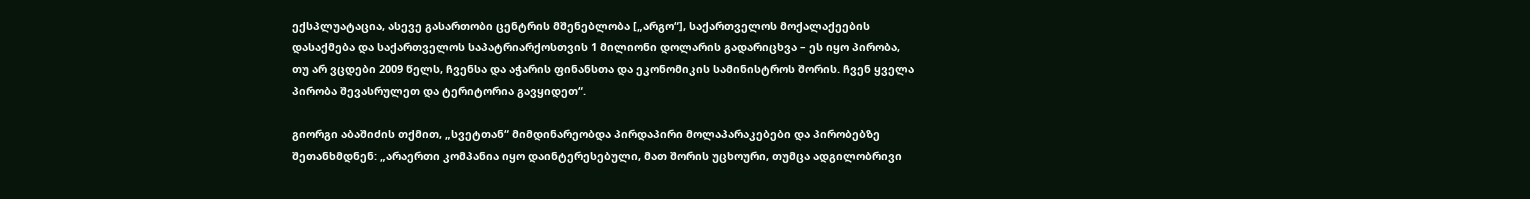ექსპლუატაცია, ასევე გასართობი ცენტრის მშენებლობა [„არგო“], საქართველოს მოქალაქეების დასაქმება და საქართველოს საპატრიარქოსთვის 1 მილიონი დოლარის გადარიცხვა – ეს იყო პირობა, თუ არ ვცდები 2009 წელს, ჩვენსა და აჭარის ფინანსთა და ეკონომიკის სამინისტროს შორის. ჩვენ ყველა პირობა შევასრულეთ და ტერიტორია გავყიდეთ“.

გიორგი აბაშიძის თქმით, „სვეტთან“ მიმდინარეობდა პირდაპირი მოლაპარაკებები და პირობებზე შეთანხმდნენ: „არაერთი კომპანია იყო დაინტერესებული, მათ შორის უცხოური, თუმცა ადგილობრივი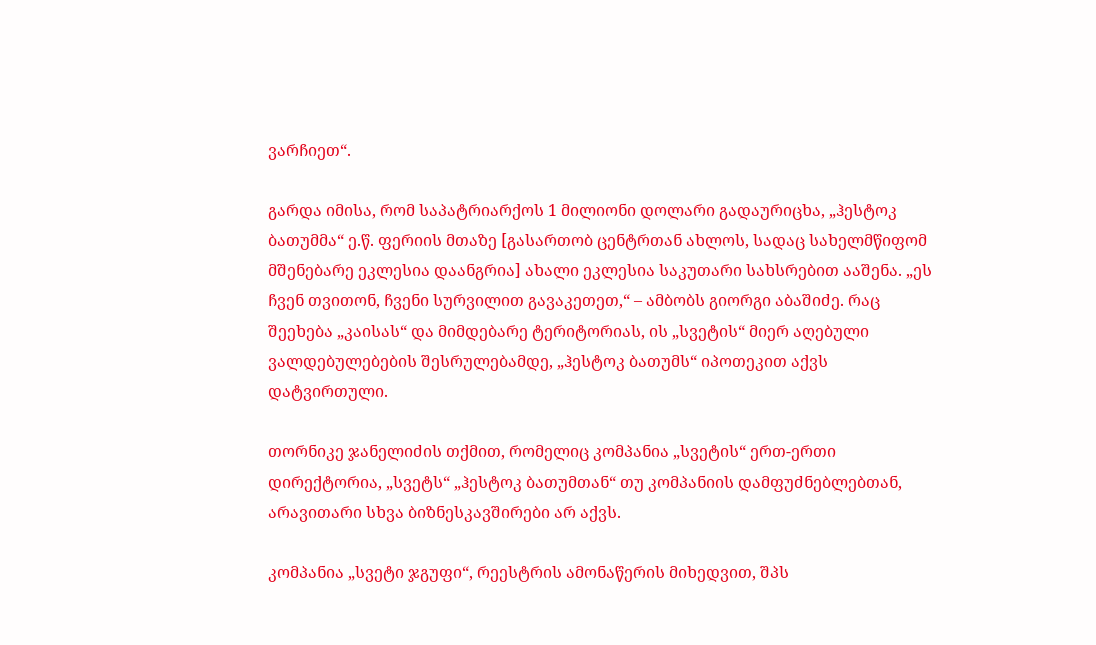ვარჩიეთ“.

გარდა იმისა, რომ საპატრიარქოს 1 მილიონი დოლარი გადაურიცხა, „ჰესტოკ ბათუმმა“ ე.წ. ფერიის მთაზე [გასართობ ცენტრთან ახლოს, სადაც სახელმწიფომ მშენებარე ეკლესია დაანგრია] ახალი ეკლესია საკუთარი სახსრებით ააშენა. „ეს ჩვენ თვითონ, ჩვენი სურვილით გავაკეთეთ,“ – ამბობს გიორგი აბაშიძე. რაც შეეხება „კაისას“ და მიმდებარე ტერიტორიას, ის „სვეტის“ მიერ აღებული ვალდებულებების შესრულებამდე, „ჰესტოკ ბათუმს“ იპოთეკით აქვს დატვირთული.

თორნიკე ჯანელიძის თქმით, რომელიც კომპანია „სვეტის“ ერთ-ერთი დირექტორია, „სვეტს“ „ჰესტოკ ბათუმთან“ თუ კომპანიის დამფუძნებლებთან, არავითარი სხვა ბიზნესკავშირები არ აქვს.

კომპანია „სვეტი ჯგუფი“, რეესტრის ამონაწერის მიხედვით, შპს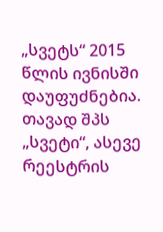„სვეტს“ 2015 წლის ივნისში დაუფუძნებია. თავად შპს „სვეტი“, ასევე რეესტრის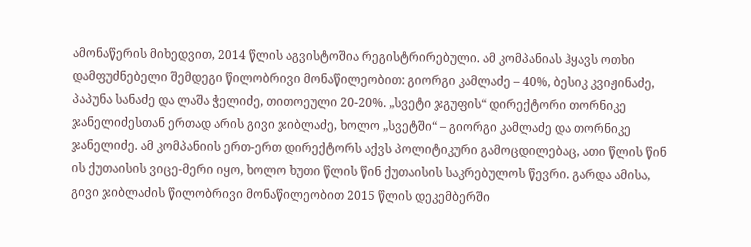ამონაწერის მიხედვით, 2014 წლის აგვისტოშია რეგისტრირებული. ამ კომპანიას ჰყავს ოთხი დამფუძნებელი შემდეგი წილობრივი მონაწილეობით: გიორგი კამლაძე – 40%, ბესიკ კვიჟინაძე, პაპუნა სანაძე და ლაშა ჭელიძე, თითოეული 20-20%. „სვეტი ჯგუფის“ დირექტორი თორნიკე ჯანელიძესთან ერთად არის გივი ჯიბლაძე, ხოლო „სვეტში“ – გიორგი კამლაძე და თორნიკე ჯანელიძე. ამ კომპანიის ერთ-ერთ დირექტორს აქვს პოლიტიკური გამოცდილებაც, ათი წლის წინ ის ქუთაისის ვიცე-მერი იყო, ხოლო ხუთი წლის წინ ქუთაისის საკრებულოს წევრი. გარდა ამისა, გივი ჯიბლაძის წილობრივი მონაწილეობით 2015 წლის დეკემბერში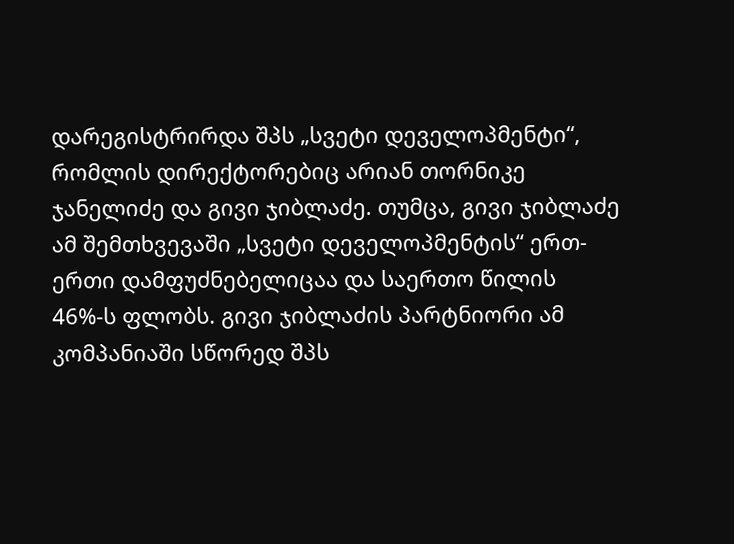დარეგისტრირდა შპს „სვეტი დეველოპმენტი“, რომლის დირექტორებიც არიან თორნიკე ჯანელიძე და გივი ჯიბლაძე. თუმცა, გივი ჯიბლაძე ამ შემთხვევაში „სვეტი დეველოპმენტის“ ერთ-ერთი დამფუძნებელიცაა და საერთო წილის 46%-ს ფლობს. გივი ჯიბლაძის პარტნიორი ამ კომპანიაში სწორედ შპს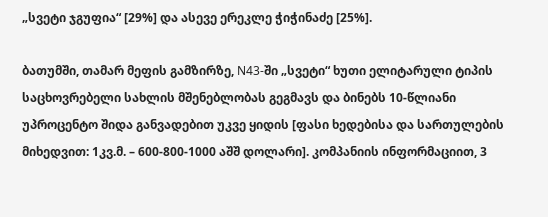„სვეტი ჯგუფია“ [29%] და ასევე ერეკლე ჭიჭინაძე [25%].

ბათუმში, თამარ მეფის გამზირზე, N43-ში „სვეტი“ ხუთი ელიტარული ტიპის საცხოვრებელი სახლის მშენებლობას გეგმავს და ბინებს 10-წლიანი უპროცენტო შიდა განვადებით უკვე ყიდის [ფასი ხედებისა და სართულების მიხედვით: 1კვ.მ. – 600-800-1000 აშშ დოლარი]. კომპანიის ინფორმაციით, 3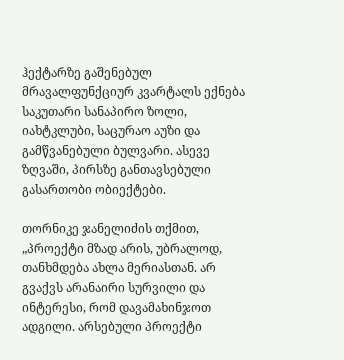ჰექტარზე გაშენებულ მრავალფუნქციურ კვარტალს ექნება საკუთარი სანაპირო ზოლი, იახტკლუბი, საცურაო აუზი და გამწვანებული ბულვარი. ასევე ზღვაში, პირსზე განთავსებული გასართობი ობიექტები.

თორნიკე ჯანელიძის თქმით, „პროექტი მზად არის, უბრალოდ, თანხმდება ახლა მერიასთან. არ გვაქვს არანაირი სურვილი და ინტერესი, რომ დავამახინჯოთ ადგილი. არსებული პროექტი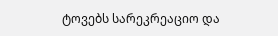ტოვებს სარეკრეაციო და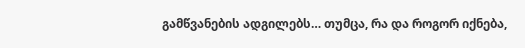გამწვანების ადგილებს… თუმცა, რა და როგორ იქნება,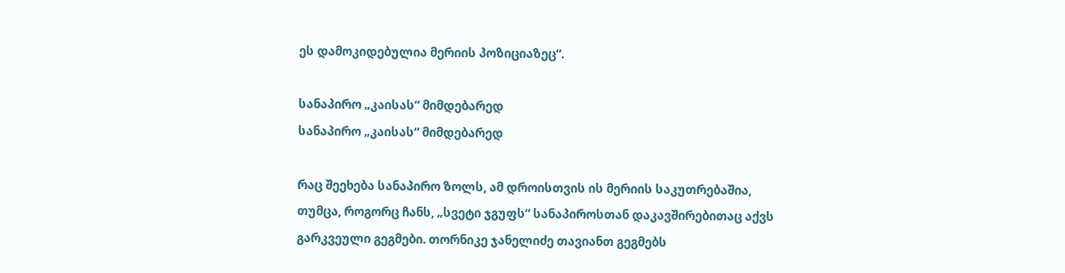ეს დამოკიდებულია მერიის პოზიციაზეც“.

სანაპირო „კაისას“ მიმდებარედ
სანაპირო „კაისას“ მიმდებარედ

რაც შეეხება სანაპირო ზოლს, ამ დროისთვის ის მერიის საკუთრებაშია, თუმცა, როგორც ჩანს, „სვეტი ჯგუფს“ სანაპიროსთან დაკავშირებითაც აქვს გარკვეული გეგმები. თორნიკე ჯანელიძე თავიანთ გეგმებს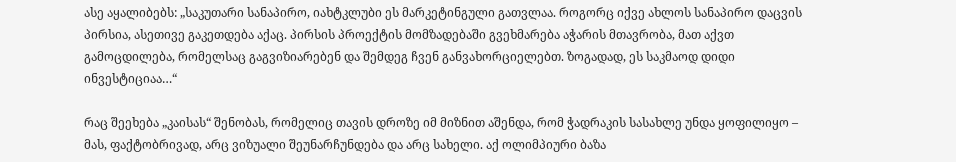ასე აყალიბებს: „საკუთარი სანაპირო, იახტკლუბი ეს მარკეტინგული გათვლაა. როგორც იქვე ახლოს სანაპირო დაცვის პირსია, ასეთივე გაკეთდება აქაც. პირსის პროექტის მომზადებაში გვეხმარება აჭარის მთავრობა, მათ აქვთ გამოცდილება, რომელსაც გაგვიზიარებენ და შემდეგ ჩვენ განვახორციელებთ. ზოგადად, ეს საკმაოდ დიდი ინვესტიციაა…“

რაც შეეხება „კაისას“ შენობას, რომელიც თავის დროზე იმ მიზნით აშენდა, რომ ჭადრაკის სასახლე უნდა ყოფილიყო – მას, ფაქტობრივად, არც ვიზუალი შეუნარჩუნდება და არც სახელი. აქ ოლიმპიური ბაზა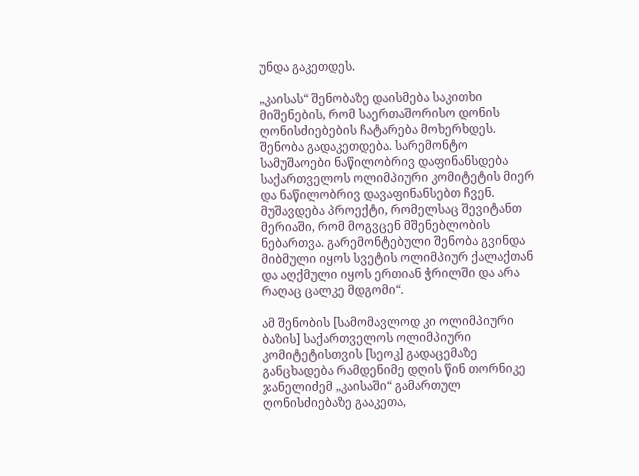უნდა გაკეთდეს.

„კაისას“ შენობაზე დაისმება საკითხი მიშენების, რომ საერთაშორისო დონის ღონისძიებების ჩატარება მოხერხდეს. შენობა გადაკეთდება. სარემონტო სამუშაოები ნაწილობრივ დაფინანსდება საქართველოს ოლიმპიური კომიტეტის მიერ და ნაწილობრივ დავაფინანსებთ ჩვენ. მუშავდება პროექტი, რომელსაც შევიტანთ მერიაში, რომ მოგვცენ მშენებლობის ნებართვა. გარემონტებული შენობა გვინდა მიბმული იყოს სვეტის ოლიმპიურ ქალაქთან და აღქმული იყოს ერთიან ჭრილში და არა რაღაც ცალკე მდგომი“.

ამ შენობის [სამომავლოდ კი ოლიმპიური ბაზის] საქართველოს ოლიმპიური კომიტეტისთვის [სეოკ] გადაცემაზე განცხადება რამდენიმე დღის წინ თორნიკე ჯანელიძემ „კაისაში“ გამართულ ღონისძიებაზე გააკეთა,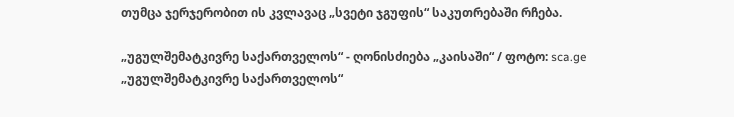თუმცა ჯერჯერობით ის კვლავაც „სვეტი ჯგუფის“ საკუთრებაში რჩება.

„უგულშემატკივრე საქართველოს“ - ღონისძიება „კაისაში“ / ფოტო: sca.ge
„უგულშემატკივრე საქართველოს“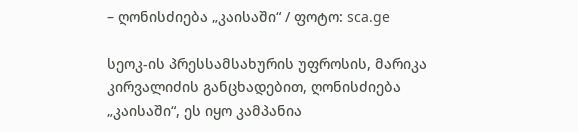– ღონისძიება „კაისაში“ / ფოტო: sca.ge

სეოკ-ის პრესსამსახურის უფროსის, მარიკა კირვალიძის განცხადებით, ღონისძიება „კაისაში“, ეს იყო კამპანია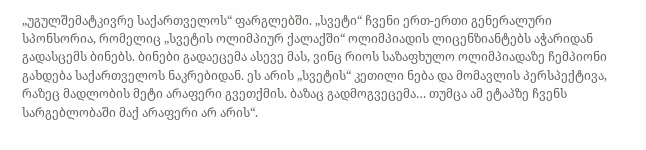„უგულშემატკივრე საქართველოს“ ფარგლებში. „სვეტი“ ჩვენი ერთ-ერთი გენერალური სპონსორია, რომელიც „სვეტის ოლიმპიურ ქალაქში“ ოლიმპიადის ლიცენზიანტებს აჭარიდან გადასცემს ბინებს. ბინები გადაეცემა ასევე მას, ვინც რიოს საზაფხულო ოლიმპიადაზე ჩემპიონი გახდება საქართველოს ნაკრებიდან. ეს არის „სვეტის“ კეთილი ნება და მომავლის პერსპექტივა, რაზეც მადლობის მეტი არაფერი გვეთქმის. ბაზაც გადმოგვეცემა… თუმცა ამ ეტაპზე ჩვენს სარგებლობაში მაქ არაფერი არ არის“.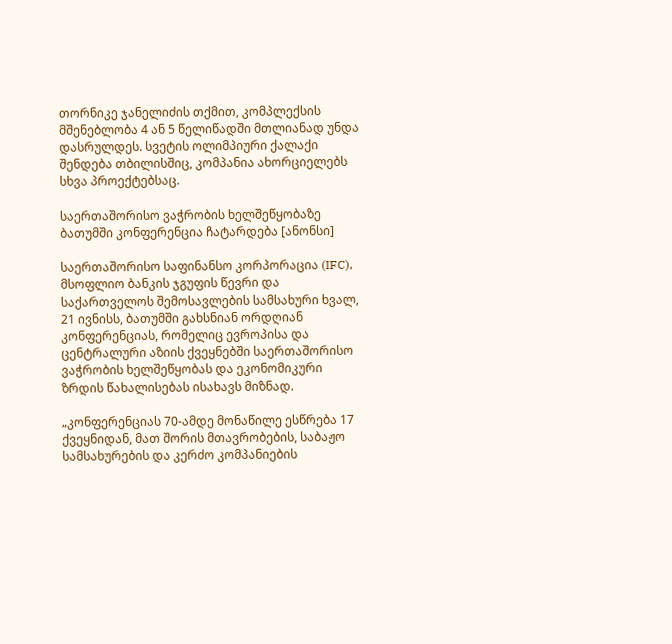თორნიკე ჯანელიძის თქმით, კომპლექსის მშენებლობა 4 ან 5 წელიწადში მთლიანად უნდა დასრულდეს. სვეტის ოლიმპიური ქალაქი შენდება თბილისშიც, კომპანია ახორციელებს სხვა პროექტებსაც.

საერთაშორისო ვაჭრობის ხელშეწყობაზე ბათუმში კონფერენცია ჩატარდება [ანონსი]

საერთაშორისო საფინანსო კორპორაცია (IFC), მსოფლიო ბანკის ჯგუფის წევრი და საქართველოს შემოსავლების სამსახური ხვალ, 21 ივნისს, ბათუმში გახსნიან ორდღიან კონფერენციას, რომელიც ევროპისა და ცენტრალური აზიის ქვეყნებში საერთაშორისო ვაჭრობის ხელშეწყობას და ეკონომიკური ზრდის წახალისებას ისახავს მიზნად.

„კონფერენციას 70-ამდე მონაწილე ესწრება 17 ქვეყნიდან, მათ შორის მთავრობების, საბაჟო სამსახურების და კერძო კომპანიების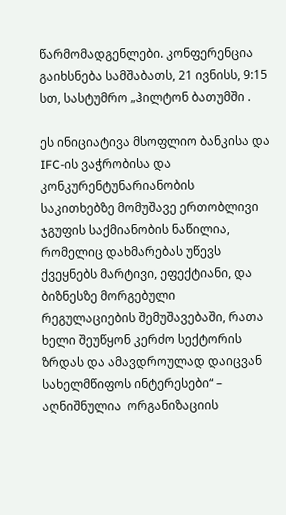წარმომადგენლები. კონფერენცია გაიხსნება სამშაბათს, 21 ივნისს, 9:15 სთ, სასტუმრო „ჰილტონ ბათუმში .

ეს ინიციატივა მსოფლიო ბანკისა და IFC-ის ვაჭრობისა და კონკურენტუნარიანობის საკითხებზე მომუშავე ერთობლივი ჯგუფის საქმიანობის ნაწილია, რომელიც დახმარებას უწევს ქვეყნებს მარტივი, ეფექტიანი, და ბიზნესზე მორგებული რეგულაციების შემუშავებაში, რათა ხელი შეუწყონ კერძო სექტორის ზრდას და ამავდროულად დაიცვან სახელმწიფოს ინტერესები“ – აღნიშნულია  ორგანიზაციის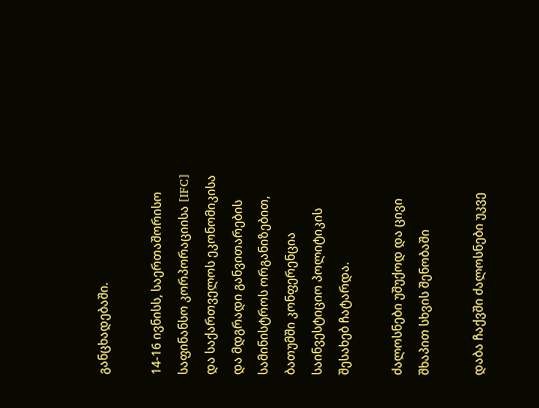განცხადებაში.

14-16 ივნისს, საერთაშორისო საფინანსო კორპორაციისა [IFC] და საქართველოს ეკონომიკისა და მდგრადი განვითარების სამინისტროს ორგანიზებით, ბათუმში კონფერენცია საინვესტიციო პოლიტიკის შესახებ ჩატარდა.

ძალოსნები უშუქოდ და ცივი შხაპით სხვის შენობაში

დაბა ჩაქვში ძალოსნები უკვე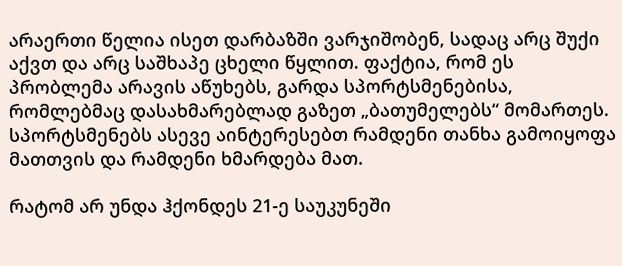არაერთი წელია ისეთ დარბაზში ვარჯიშობენ, სადაც არც შუქი აქვთ და არც საშხაპე ცხელი წყლით. ფაქტია, რომ ეს პრობლემა არავის აწუხებს, გარდა სპორტსმენებისა, რომლებმაც დასახმარებლად გაზეთ „ბათუმელებს“ მომართეს. სპორტსმენებს ასევე აინტერესებთ რამდენი თანხა გამოიყოფა მათთვის და რამდენი ხმარდება მათ.

რატომ არ უნდა ჰქონდეს 21-ე საუკუნეში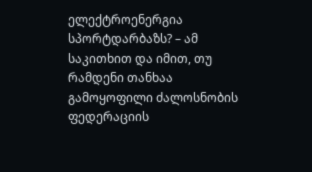ელექტროენერგია სპორტდარბაზს? – ამ საკითხით და იმით, თუ რამდენი თანხაა გამოყოფილი ძალოსნობის ფედერაციის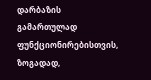დარბაზის გამართულად ფუნქციონირებისთვის, ზოგადად,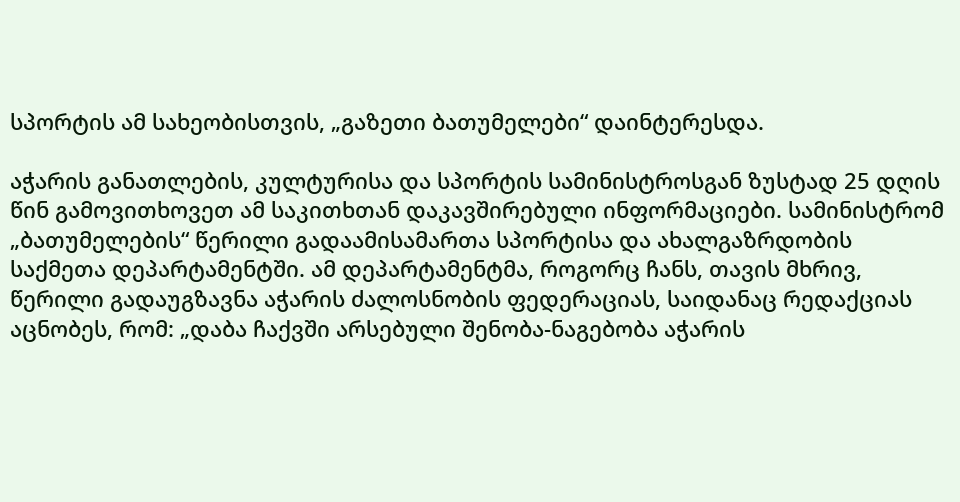სპორტის ამ სახეობისთვის, „გაზეთი ბათუმელები“ დაინტერესდა.

აჭარის განათლების, კულტურისა და სპორტის სამინისტროსგან ზუსტად 25 დღის წინ გამოვითხოვეთ ამ საკითხთან დაკავშირებული ინფორმაციები. სამინისტრომ „ბათუმელების“ წერილი გადაამისამართა სპორტისა და ახალგაზრდობის საქმეთა დეპარტამენტში. ამ დეპარტამენტმა, როგორც ჩანს, თავის მხრივ, წერილი გადაუგზავნა აჭარის ძალოსნობის ფედერაციას, საიდანაც რედაქციას აცნობეს, რომ: „დაბა ჩაქვში არსებული შენობა-ნაგებობა აჭარის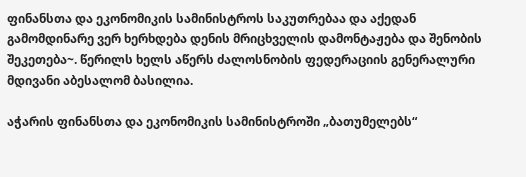ფინანსთა და ეკონომიკის სამინისტროს საკუთრებაა და აქედან გამომდინარე ვერ ხერხდება დენის მრიცხველის დამონტაჟება და შენობის შეკეთება~. წერილს ხელს აწერს ძალოსნობის ფედერაციის გენერალური მდივანი აბესალომ ბასილია.

აჭარის ფინანსთა და ეკონომიკის სამინისტროში „ბათუმელებს“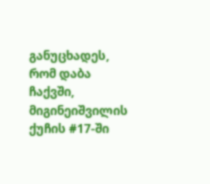განუცხადეს, რომ დაბა ჩაქვში, მიგინეიშვილის ქუჩის #17-ში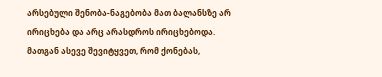არსებული შენობა-ნაგებობა მათ ბალანსზე არ ირიცხება და არც არასდროს ირიცხებოდა. მათგან ასევე შევიტყვეთ, რომ ქონებას,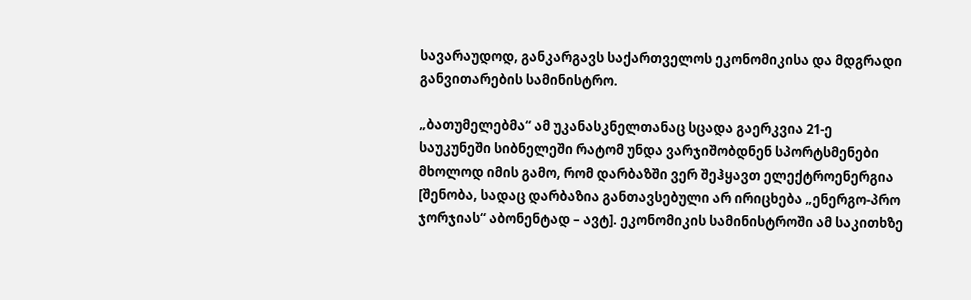სავარაუდოდ, განკარგავს საქართველოს ეკონომიკისა და მდგრადი განვითარების სამინისტრო.

„ბათუმელებმა“ ამ უკანასკნელთანაც სცადა გაერკვია 21-ე საუკუნეში სიბნელეში რატომ უნდა ვარჯიშობდნენ სპორტსმენები მხოლოდ იმის გამო, რომ დარბაზში ვერ შეჰყავთ ელექტროენერგია [შენობა, სადაც დარბაზია განთავსებული არ ირიცხება „ენერგო-პრო ჯორჯიას“ აბონენტად – ავტ]. ეკონომიკის სამინისტროში ამ საკითხზე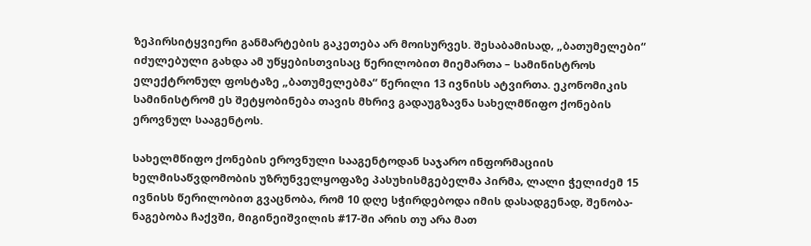ზეპირსიტყვიერი განმარტების გაკეთება არ მოისურვეს. შესაბამისად, „ბათუმელები“ იძულებული გახდა ამ უწყებისთვისაც წერილობით მიემართა – სამინისტროს ელექტრონულ ფოსტაზე „ბათუმელებმა“ წერილი 13 ივნისს ატვირთა. ეკონომიკის სამინისტრომ ეს შეტყობინება თავის მხრივ გადაუგზავნა სახელმწიფო ქონების ეროვნულ სააგენტოს.

სახელმწიფო ქონების ეროვნული სააგენტოდან საჯარო ინფორმაციის ხელმისაწვდომობის უზრუნველყოფაზე პასუხისმგებელმა პირმა, ლალი ჭელიძემ 15 ივნისს წერილობით გვაცნობა, რომ 10 დღე სჭირდებოდა იმის დასადგენად, შენობა-ნაგებობა ჩაქვში, მიგინეიშვილის #17-ში არის თუ არა მათ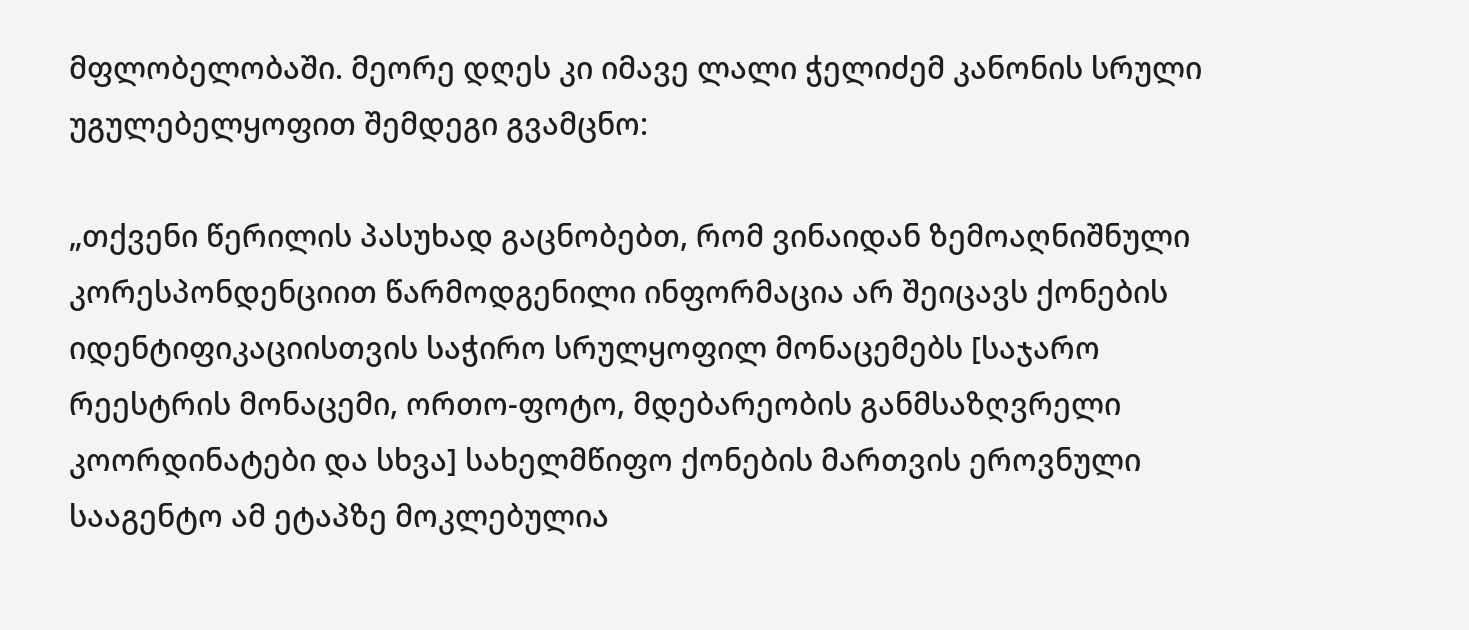მფლობელობაში. მეორე დღეს კი იმავე ლალი ჭელიძემ კანონის სრული უგულებელყოფით შემდეგი გვამცნო:

„თქვენი წერილის პასუხად გაცნობებთ, რომ ვინაიდან ზემოაღნიშნული კორესპონდენციით წარმოდგენილი ინფორმაცია არ შეიცავს ქონების იდენტიფიკაციისთვის საჭირო სრულყოფილ მონაცემებს [საჯარო რეესტრის მონაცემი, ორთო-ფოტო, მდებარეობის განმსაზღვრელი კოორდინატები და სხვა] სახელმწიფო ქონების მართვის ეროვნული სააგენტო ამ ეტაპზე მოკლებულია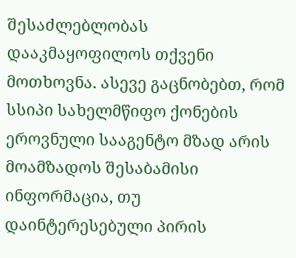შესაძლებლობას დააკმაყოფილოს თქვენი მოთხოვნა. ასევე გაცნობებთ, რომ სსიპი სახელმწიფო ქონების ეროვნული სააგენტო მზად არის მოამზადოს შესაბამისი ინფორმაცია, თუ დაინტერესებული პირის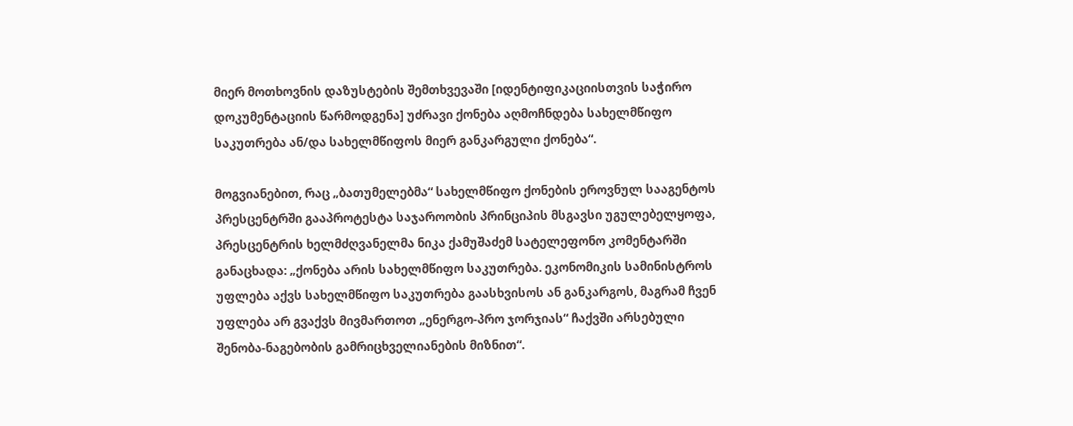მიერ მოთხოვნის დაზუსტების შემთხვევაში [იდენტიფიკაციისთვის საჭირო დოკუმენტაციის წარმოდგენა] უძრავი ქონება აღმოჩნდება სახელმწიფო საკუთრება ან/და სახელმწიფოს მიერ განკარგული ქონება“.

მოგვიანებით, რაც „ბათუმელებმა“ სახელმწიფო ქონების ეროვნულ სააგენტოს პრესცენტრში გააპროტესტა საჯაროობის პრინციპის მსგავსი უგულებელყოფა, პრესცენტრის ხელმძღვანელმა ნიკა ქამუშაძემ სატელეფონო კომენტარში განაცხადა: „ქონება არის სახელმწიფო საკუთრება. ეკონომიკის სამინისტროს უფლება აქვს სახელმწიფო საკუთრება გაასხვისოს ან განკარგოს, მაგრამ ჩვენ უფლება არ გვაქვს მივმართოთ „ენერგო-პრო ჯორჯიას“ ჩაქვში არსებული შენობა-ნაგებობის გამრიცხველიანების მიზნით“.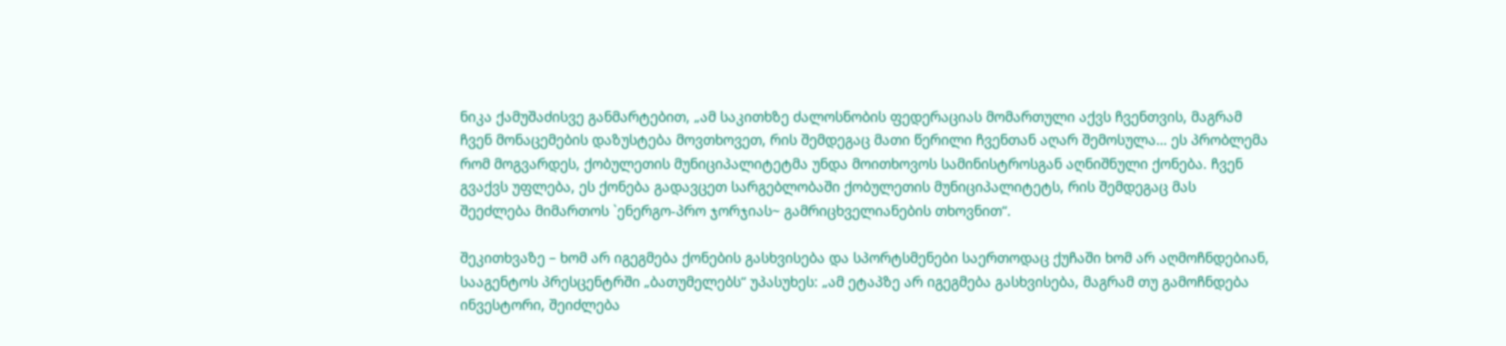ნიკა ქამუშაძისვე განმარტებით, „ამ საკითხზე ძალოსნობის ფედერაციას მომართული აქვს ჩვენთვის, მაგრამ ჩვენ მონაცემების დაზუსტება მოვთხოვეთ, რის შემდეგაც მათი წერილი ჩვენთან აღარ შემოსულა… ეს პრობლემა რომ მოგვარდეს, ქობულეთის მუნიციპალიტეტმა უნდა მოითხოვოს სამინისტროსგან აღნიშნული ქონება. ჩვენ გვაქვს უფლება, ეს ქონება გადავცეთ სარგებლობაში ქობულეთის მუნიციპალიტეტს, რის შემდეგაც მას შეეძლება მიმართოს `ენერგო-პრო ჯორჯიას~ გამრიცხველიანების თხოვნით“.

შეკითხვაზე – ხომ არ იგეგმება ქონების გასხვისება და სპორტსმენები საერთოდაც ქუჩაში ხომ არ აღმოჩნდებიან, სააგენტოს პრესცენტრში „ბათუმელებს“ უპასუხეს: „ამ ეტაპზე არ იგეგმება გასხვისება, მაგრამ თუ გამოჩნდება ინვესტორი, შეიძლება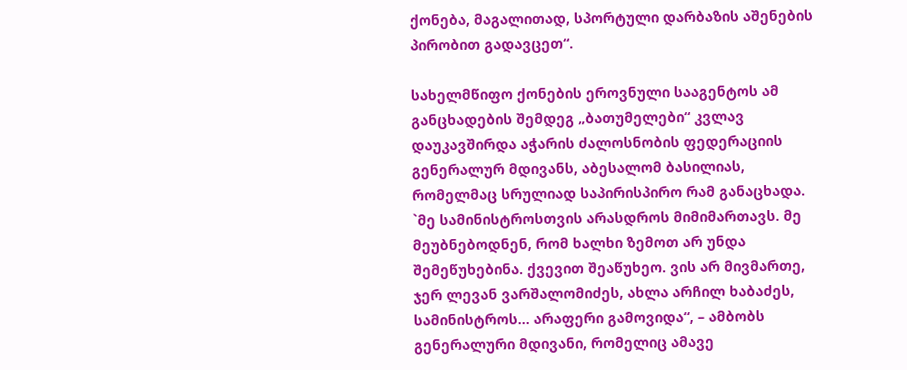ქონება, მაგალითად, სპორტული დარბაზის აშენების პირობით გადავცეთ“.

სახელმწიფო ქონების ეროვნული სააგენტოს ამ განცხადების შემდეგ „ბათუმელები“ კვლავ დაუკავშირდა აჭარის ძალოსნობის ფედერაციის გენერალურ მდივანს, აბესალომ ბასილიას, რომელმაც სრულიად საპირისპირო რამ განაცხადა. `მე სამინისტროსთვის არასდროს მიმიმართავს. მე მეუბნებოდნენ, რომ ხალხი ზემოთ არ უნდა შემეწუხებინა. ქვევით შეაწუხეო. ვის არ მივმართე, ჯერ ლევან ვარშალომიძეს, ახლა არჩილ ხაბაძეს, სამინისტროს… არაფერი გამოვიდა“, – ამბობს გენერალური მდივანი, რომელიც ამავე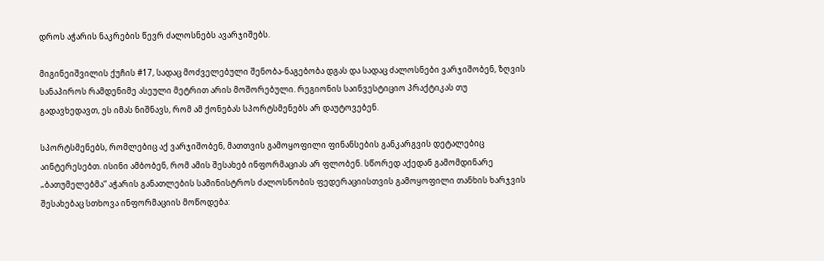დროს აჭარის ნაკრების წევრ ძალოსნებს ავარჯიშებს.

მიგინეიშვილის ქუჩის #17, სადაც მოძველებული შენობა-ნაგებობა დგას და სადაც ძალოსნები ვარჯიშობენ, ზღვის სანაპიროს რამდენიმე ასეული მეტრით არის მოშორებული. რეგიონის საინვესტიციო პრაქტიკას თუ გადავხედავთ, ეს იმას ნიშნავს, რომ ამ ქონებას სპორტსმენებს არ დაუტოვებენ.

სპორტსმენებს, რომლებიც აქ ვარჯიშობენ, მათთვის გამოყოფილი ფინანსების განკარგვის დეტალებიც აინტერესებთ. ისინი ამბობენ, რომ ამის შესახებ ინფორმაციას არ ფლობენ. სწორედ აქედან გამომდინარე „ბათუმელებმა“ აჭარის განათლების სამინისტროს ძალოსნობის ფედერაციისთვის გამოყოფილი თანხის ხარჯვის შესახებაც სთხოვა ინფორმაციის მოწოდება: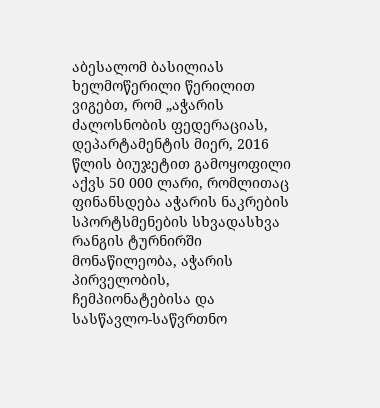აბესალომ ბასილიას ხელმოწერილი წერილით ვიგებთ, რომ „აჭარის ძალოსნობის ფედერაციას, დეპარტამენტის მიერ, 2016 წლის ბიუჯეტით გამოყოფილი აქვს 50 000 ლარი, რომლითაც ფინანსდება აჭარის ნაკრების სპორტსმენების სხვადასხვა რანგის ტურნირში მონაწილეობა, აჭარის პირველობის, ჩემპიონატებისა და სასწავლო-საწვრთნო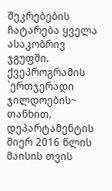შეკრებების ჩატარება ყველა ასაკობრივ ჯგუფში. ქვეპროგრამის `ერთჯერადი ჯილდოების~ თანხით, დეპარტამენტის მიერ 2016 წლის მაისის თვის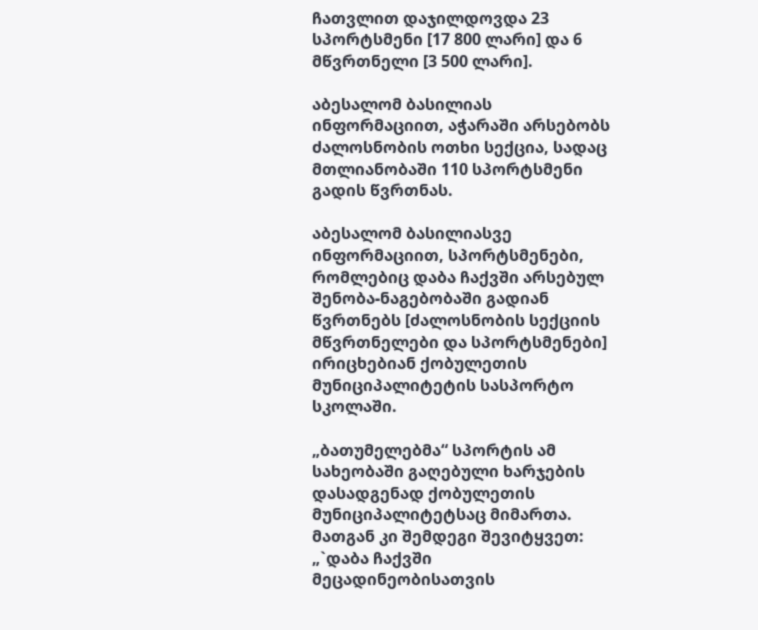ჩათვლით დაჯილდოვდა 23 სპორტსმენი [17 800 ლარი] და 6 მწვრთნელი [3 500 ლარი].

აბესალომ ბასილიას ინფორმაციით, აჭარაში არსებობს ძალოსნობის ოთხი სექცია, სადაც მთლიანობაში 110 სპორტსმენი გადის წვრთნას.

აბესალომ ბასილიასვე ინფორმაციით, სპორტსმენები, რომლებიც დაბა ჩაქვში არსებულ შენობა-ნაგებობაში გადიან წვრთნებს [ძალოსნობის სექციის მწვრთნელები და სპორტსმენები] ირიცხებიან ქობულეთის მუნიციპალიტეტის სასპორტო სკოლაში.

„ბათუმელებმა“ სპორტის ამ სახეობაში გაღებული ხარჯების დასადგენად ქობულეთის მუნიციპალიტეტსაც მიმართა. მათგან კი შემდეგი შევიტყვეთ: „`დაბა ჩაქვში მეცადინეობისათვის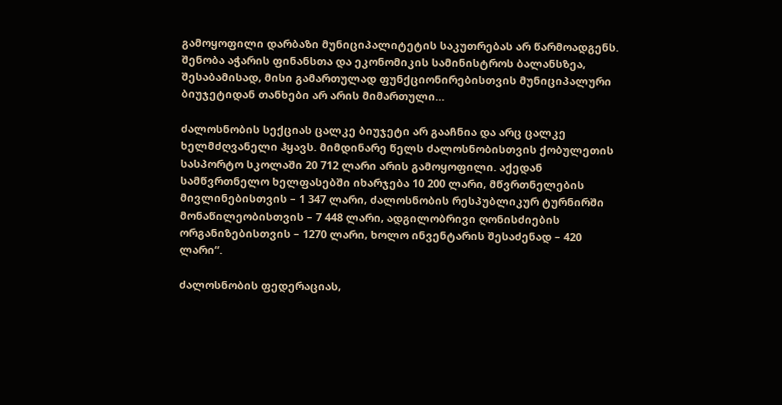გამოყოფილი დარბაზი მუნიციპალიტეტის საკუთრებას არ წარმოადგენს. შენობა აჭარის ფინანსთა და ეკონომიკის სამინისტროს ბალანსზეა, შესაბამისად, მისი გამართულად ფუნქციონირებისთვის მუნიციპალური ბიუჯეტიდან თანხები არ არის მიმართული…

ძალოსნობის სექციას ცალკე ბიუჯეტი არ გააჩნია და არც ცალკე ხელმძღვანელი ჰყავს. მიმდინარე წელს ძალოსნობისთვის ქობულეთის სასპორტო სკოლაში 20 712 ლარი არის გამოყოფილი. აქედან სამწვრთნელო ხელფასებში იხარჯება 10 200 ლარი, მწვრთნელების მივლინებისთვის – 1 347 ლარი, ძალოსნობის რესპუბლიკურ ტურნირში მონაწილეობისთვის – 7 448 ლარი, ადგილობრივი ღონისძიების ორგანიზებისთვის – 1270 ლარი, ხოლო ინვენტარის შესაძენად – 420 ლარი“.

ძალოსნობის ფედერაციას,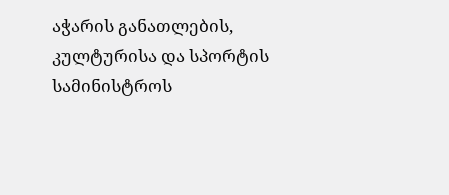აჭარის განათლების, კულტურისა და სპორტის სამინისტროს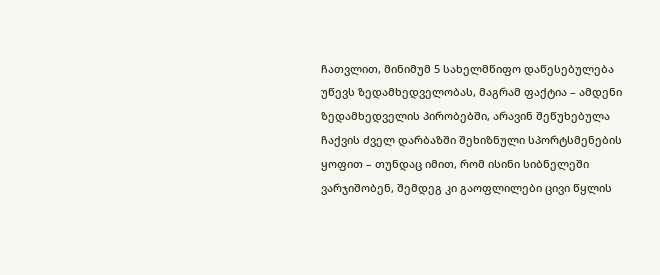ჩათვლით, მინიმუმ 5 სახელმწიფო დაწესებულება უწევს ზედამხედველობას, მაგრამ ფაქტია – ამდენი ზედამხედველის პირობებში, არავინ შეწუხებულა ჩაქვის ძველ დარბაზში შეხიზნული სპორტსმენების ყოფით – თუნდაც იმით, რომ ისინი სიბნელეში ვარჯიშობენ, შემდეგ კი გაოფლილები ცივი წყლის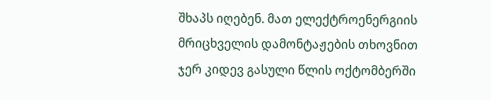შხაპს იღებენ. მათ ელექტროენერგიის მრიცხველის დამონტაჟების თხოვნით ჯერ კიდევ გასული წლის ოქტომბერში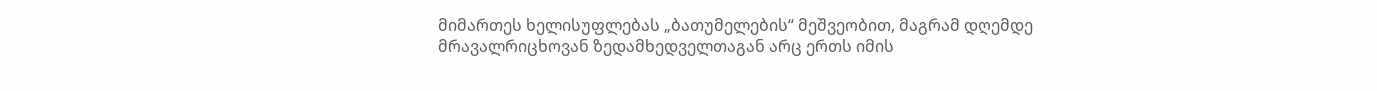მიმართეს ხელისუფლებას „ბათუმელების“ მეშვეობით, მაგრამ დღემდე მრავალრიცხოვან ზედამხედველთაგან არც ერთს იმის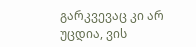გარკვევაც კი არ უცდია, ვის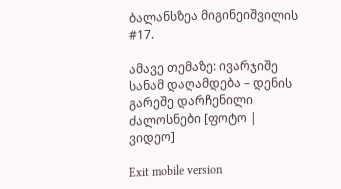ბალანსზეა მიგინეიშვილის #17.

ამავე თემაზე: ივარჯიშე სანამ დაღამდება – დენის გარეშე დარჩენილი ძალოსნები [ფოტო | ვიდეო]

Exit mobile version